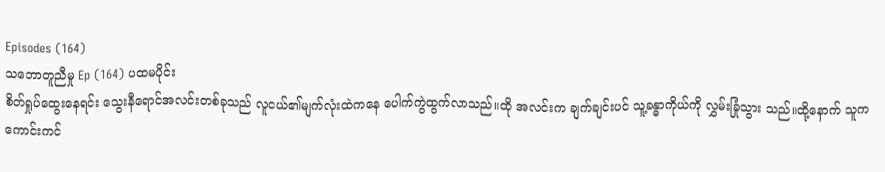Episodes (164)
သဘောတူညီမှု Ep (164) ပထမပိုင်း
စိတ်ရှုပ်ထွေးနေရင်း သွေးနီရောင်အလင်းတစ်ခုသည် လူငယ်၏မျက်လုံးထဲကနေ ပေါက်ကွဲထွက်လာသည်။ထို အလင်းက ချက်ချင်းပင် သူ့ခန္ဓာကိုယ်ကို လွှမ်းခြုံသွား သည်။ထို့နောက် သူက ကောင်းကင်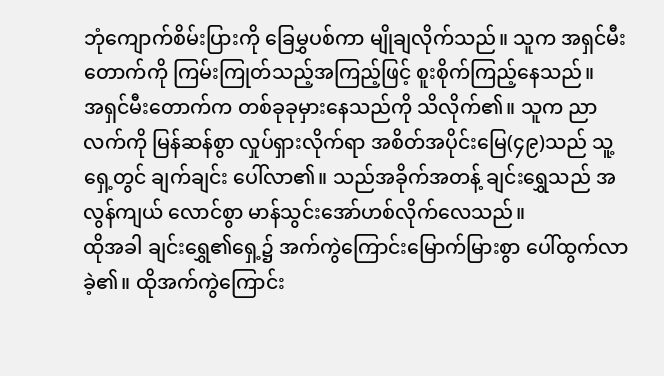ဘုံကျောက်စိမ်းပြားကို ခြေမွှပစ်ကာ မျိုချလိုက်သည်။ သူက အရှင်မီးတောက်ကို ကြမ်းကြုတ်သည့်အကြည့်ဖြင့် စူးစိုက်ကြည့်နေသည်။
အရှင်မီးတောက်က တစ်ခုခုမှားနေသည်ကို သိလိုက်၏။ သူက ညာလက်ကို မြန်ဆန်စွာ လှုပ်ရှားလိုက်ရာ အစိတ်အပိုင်းမြေ(၄၉)သည် သူ့ရှေ့တွင် ချက်ချင်း ပေါ်လာ၏။ သည်အခိုက်အတန့် ချင်းရွှေသည် အလွန်ကျယ် လောင်စွာ မာန်သွင်းအော်ဟစ်လိုက်လေသည်။
ထိုအခါ ချင်းရွှေ၏ရှေ့၌ အက်ကွဲကြောင်းမြောက်မြားစွာ ပေါ်ထွက်လာခဲ့၏။ ထိုအက်ကွဲကြောင်း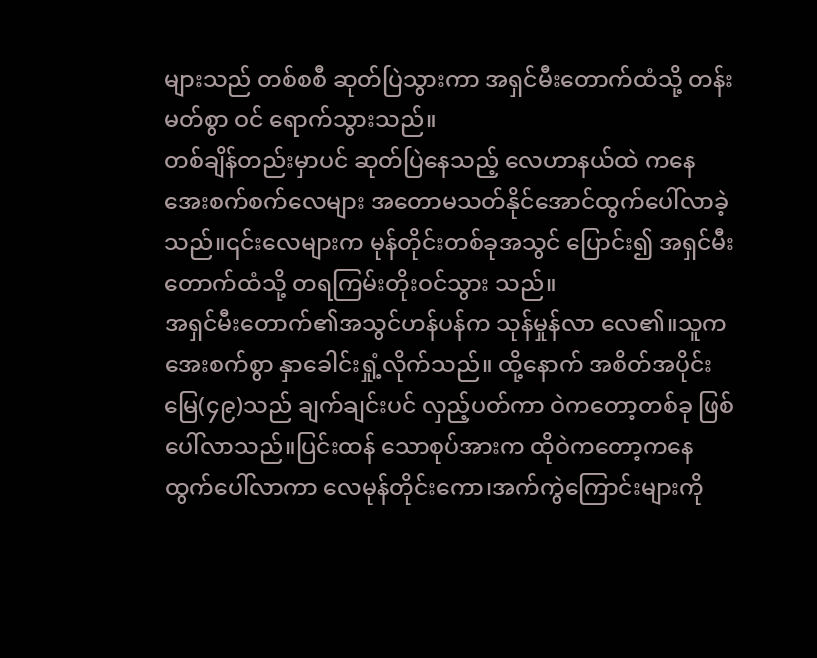များသည် တစ်စစီ ဆုတ်ပြဲသွားကာ အရှင်မီးတောက်ထံသို့ တန်းမတ်စွာ ဝင် ရောက်သွားသည်။
တစ်ချိန်တည်းမှာပင် ဆုတ်ပြဲနေသည့် လေဟာနယ်ထဲ ကနေ အေးစက်စက်လေများ အတောမသတ်နိုင်အောင်ထွက်ပေါ်လာခဲ့သည်။၎င်းလေများက မုန်တိုင်းတစ်ခုအသွင် ပြောင်း၍ အရှင်မီးတောက်ထံသို့ တရကြမ်းတိုးဝင်သွား သည်။
အရှင်မီးတောက်၏အသွင်ဟန်ပန်က သုန်မှုန်လာ လေ၏။သူက အေးစက်စွာ နှာခေါင်းရှုံ့လိုက်သည်။ ထို့နောက် အစိတ်အပိုင်းမြေ(၄၉)သည် ချက်ချင်းပင် လှည့်ပတ်ကာ ဝဲကတော့တစ်ခု ဖြစ်ပေါ်လာသည်။ပြင်းထန် သောစုပ်အားက ထိုဝဲကတော့ကနေ ထွက်ပေါ်လာကာ လေမုန်တိုင်းကော၊အက်ကွဲကြောင်းများကို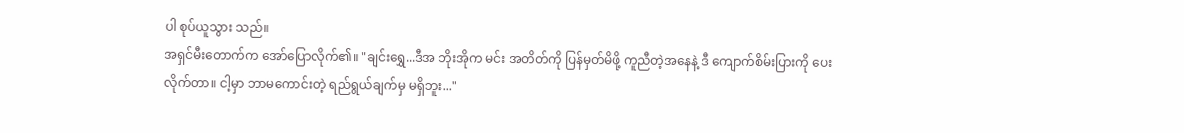ပါ စုပ်ယူသွား သည်။
အရှင်မီးတောက်က အော်ပြောလိုက်၏။ "ချင်းရွှေ...ဒီအ ဘိုးအိုက မင်း အတိတ်ကို ပြန်မှတ်မိဖို့ ကူညီတဲ့အနေနဲ့ ဒီ ကျောက်စိမ်းပြားကို ပေးလိုက်တာ။ ငါ့မှာ ဘာမကောင်းတဲ့ ရည်ရွယ်ချက်မှ မရှိဘူး..."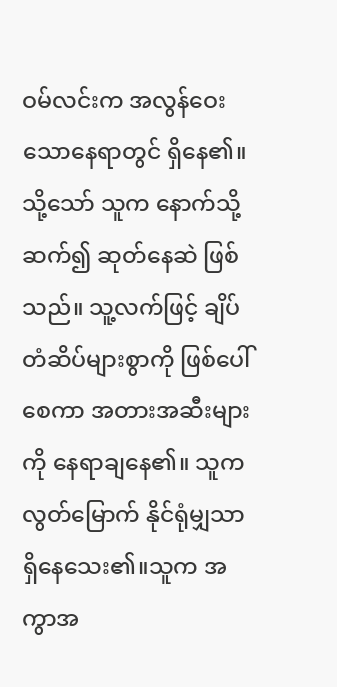ဝမ်လင်းက အလွန်ဝေးသောနေရာတွင် ရှိနေ၏။ သို့သော် သူက နောက်သို့ ဆက်၍ ဆုတ်နေဆဲ ဖြစ်သည်။ သူ့လက်ဖြင့် ချိပ်တံဆိပ်များစွာကို ဖြစ်ပေါ်စေကာ အတားအဆီးများကို နေရာချနေ၏။ သူက လွတ်မြောက် နိုင်ရုံမျှသာ ရှိနေသေး၏။သူက အကွာအ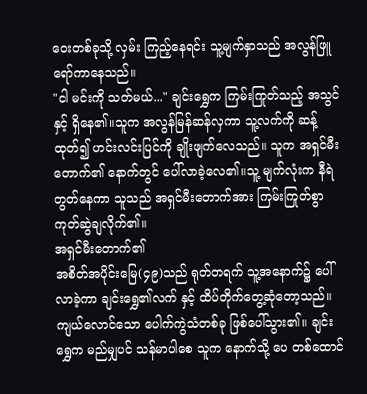ဝေးတစ်ခုသို့ လှမ်း ကြည့်နေရင်း သူ့မျက်နှာသည် အလွန်ဖြူရော်ကာနေသည်။
"ငါ မင်းကို သတ်မယ်..." ချင်းရွှေက ကြမ်းကြုတ်သည့် အသွင်နှင့် ရှိနေ၏။သူက အလွန်မြန်ဆန်လှကာ သူ့လက်ကို ဆန့်ထုတ်၍ ဟင်းလင်းပြင်ကို ချိုးဖျက်လေသည်။ သူက အရှင်မီးတောက်၏ နောက်တွင် ပေါ်လာခဲ့လေ၏။သူ့ မျက်လုံးက နီရဲတွတ်နေကာ သူသည် အရှင်မီးတောက်အား ကြမ်းကြုတ်စွာ ကုတ်ဆွဲချလိုက်၏။
အရှင်မီးတောက်၏
အစိတ်အပိုင်းမြေ(၄၉)သည် ရုတ်တရက် သူ့အနောက်၌ ပေါ်လာခဲ့ကာ ချင်းရွှေ၏လက် နှင့် ထိပ်တိုက်တွေ့ဆုံတော့သည်။
ကျယ်လောင်သော ပေါက်ကွဲသံတစ်ခု ဖြစ်ပေါ်သွား၏။ ချင်းရွှေက မည်မျှပင် သန်မာပါစေ သူက နောက်သို့ ပေ တစ်ထောင်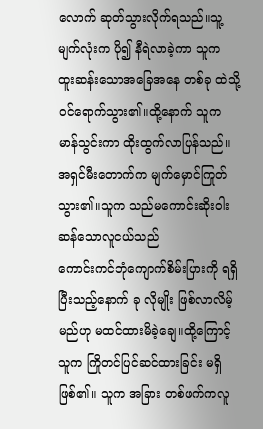လောက် ဆုတ်သွားလိုက်ရသည်။သူ့မျက်လုံးက ပို၍ နီရဲလာခဲ့ကာ သူက ထူးဆန်းသောအခြေအနေ တစ်ခု ထဲသို့ ဝင်ရောက်သွား၏။ထို့နောက် သူက မာန်သွင်းကာ ထိုးထွက်လာပြန်သည်။
အရှင်မီးတောက်က မျက်မှောင်ကြုတ်သွား၏။သူက သည်မကောင်းဆိုးဝါးဆန်သောလူငယ်သည်
ကောင်းကင်ဘုံကျောက်စိမ်းပြားကို ရရှိပြီးသည့်နောက် ခု လိုမျိုး ဖြစ်လာလိမ့်မည်ဟု မထင်ထားမိခဲ့ချေ။ထို့ကြောင့် သူက ကြိုတင်ပြင်ဆင်ထားခြင်း မရှိ ဖြစ်၏။ သူက အခြား တစ်ဖက်ကလူ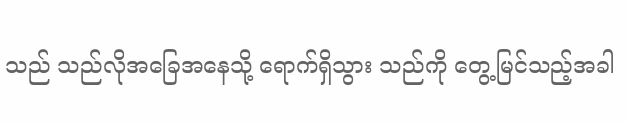သည် သည်လိုအခြေအနေသို့ ရောက်ရှိသွား သည်ကို တွေ့မြင်သည့်အခါ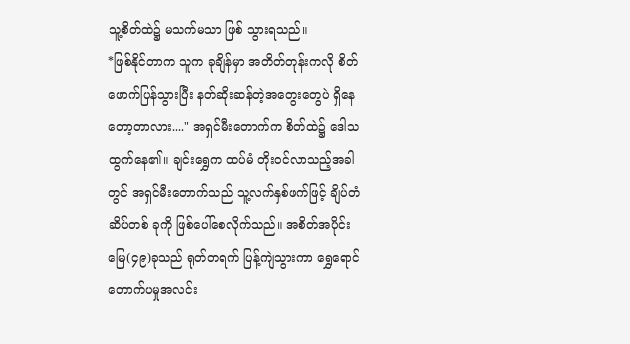သူ့စိတ်ထဲ၌ မသက်မသာ ဖြစ် သွားရသည်။
*ဖြစ်နိုင်တာက သူက ခုချိန်မှာ အတိတ်တုန်းကလို စိတ်ဖောက်ပြန်သွားပြီး နတ်ဆိုးဆန်တဲ့အတွေးတွေပဲ ရှိနေ တော့တာလား...." အရှင်မီးတောက်က စိတ်ထဲ၌ ဒေါသ ထွက်နေ၏။ ချင်းရွှေက ထပ်မံ တိုးဝင်လာသည့်အခါတွင် အရှင်မီးတောက်သည် သူ့လက်နှစ်ဖက်ဖြင့် ချိပ်တံဆိပ်တစ် ခုကို ဖြစ်ပေါ်စေလိုက်သည်။ အစိတ်အပိုင်းမြေ(၄၉)ခုသည် ရုတ်တရက် ပြန့်ကျဲသွားကာ ရွှေရောင်တောက်ပမှုအလင်း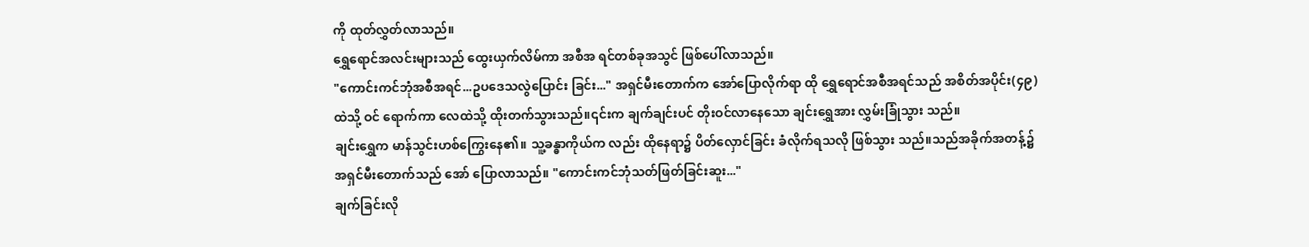ကို ထုတ်လွှတ်လာသည်။
ရွှေရောင်အလင်းများသည် ထွေးယှက်လိမ်ကာ အစီအ ရင်တစ်ခုအသွင် ဖြစ်ပေါ်လာသည်။
"ကောင်းကင်ဘုံအစီအရင်...ဥပဒေသလွဲပြောင်း ခြင်း..." အရှင်မီးတောက်က အော်ပြောလိုက်ရာ ထို ရွှေရောင်အစီအရင်သည် အစိတ်အပိုင်း(၄၉)ထဲသို့ ဝင် ရောက်ကာ လေထဲသို့ ထိုးတက်သွားသည်။၎င်းက ချက်ချင်းပင် တိုးဝင်လာနေသော ချင်းရွှေအား လွှမ်းခြုံသွား သည်။
ချင်းရွှေက မာန်သွင်းဟစ်ကြွေးနေ၏။ သူ့ခန္ဓာကိုယ်က လည်း ထိုနေရာ၌ ပိတ်လှောင်ခြင်း ခံလိုက်ရသလို ဖြစ်သွား သည်။သည်အခိုက်အတန့်၌ အရှင်မီးတောက်သည် အော် ပြောလာသည်။ "ကောင်းကင်ဘုံသတ်ဖြတ်ခြင်းဆူး..."
ချက်ခြင်းလို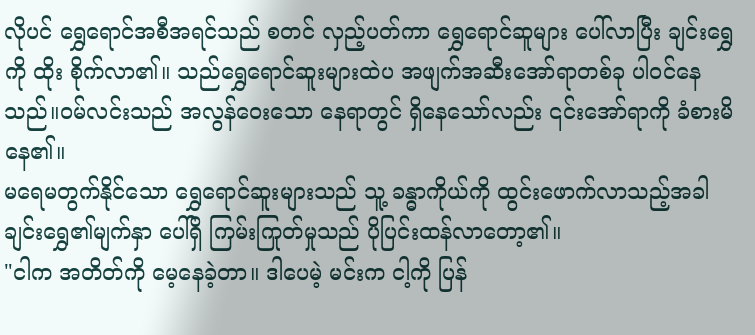လိုပင် ရွှေရောင်အစီအရင်သည် စတင် လှည့်ပတ်ကာ ရွှေရောင်ဆူများ ပေါ်လာပြီး ချင်းရွှေကို ထိုး စိုက်လာ၏။ သည်ရွှေရောင်ဆူးများထဲပ အဖျက်အဆီးအော်ရာတစ်ခု ပါဝင်နေသည်။ဝမ်လင်းသည် အလွန်ဝေးသော နေရာတွင် ရှိနေသော်လည်း ၎င်းအော်ရာကို ခံစားမိနေ၏။
မရေမတွက်နိုင်သော ရွှေရောင်ဆူးများသည် သူ့ ခန္ဓာကိုယ်ကို ထွင်းဖောက်လာသည့်အခါ ချင်းရွှေ၏မျက်နှာ ပေါ်ရှိ ကြမ်းကြုတ်မှုသည် ပိုပြင်းထန်လာတော့၏။
"ငါက အတိတ်ကို မေ့နေခဲ့တာ။ ဒါပေမဲ့ မင်းက ငါ့ကို ပြန်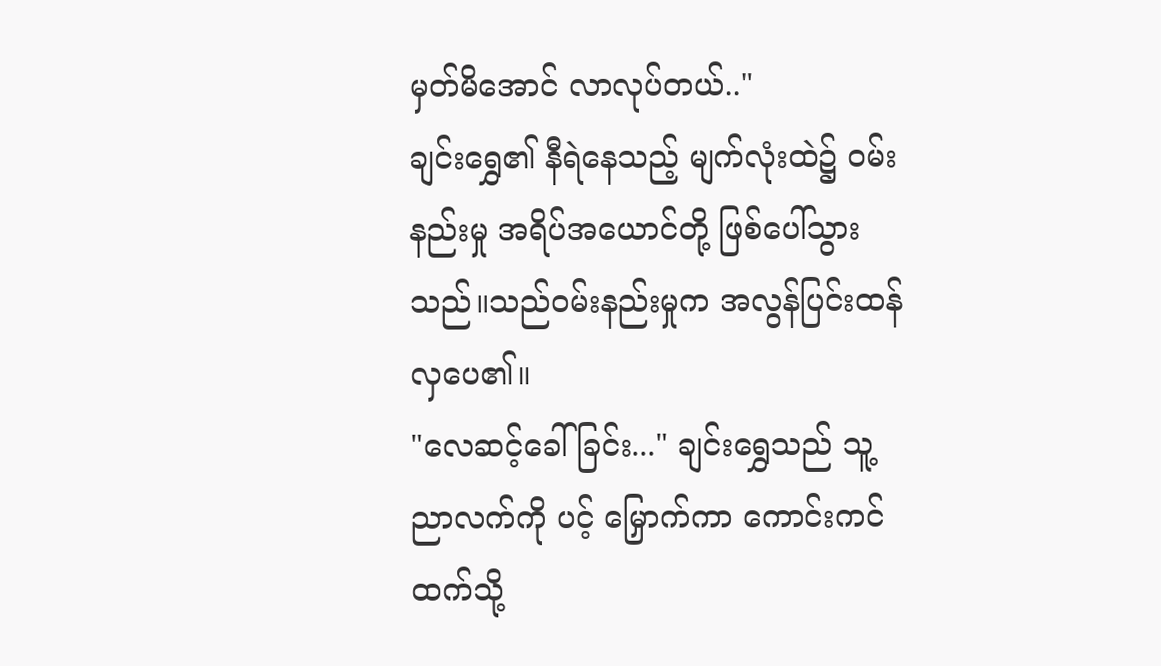မှတ်မိအောင် လာလုပ်တယ်.."
ချင်းရွှေ၏ နီရဲနေသည့် မျက်လုံးထဲ၌ ဝမ်းနည်းမှု အရိပ်အယောင်တို့ ဖြစ်ပေါ်သွားသည်။သည်ဝမ်းနည်းမှုက အလွန်ပြင်းထန်လှပေ၏။
"လေဆင့်ခေါ်ခြင်း..." ချင်းရွှေသည် သူ့ညာလက်ကို ပင့် မြှောက်ကာ ကောင်းကင်ထက်သို့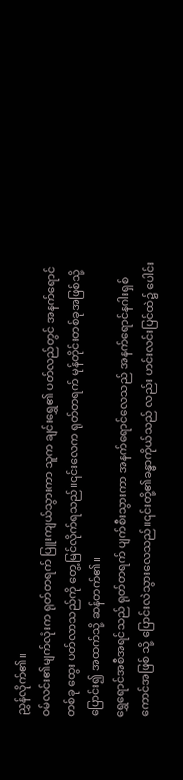ညွှန်လိုက်၏။
ဝမ်လင်း၏မျက်လုံးက ရုတ်တရက် ပြူးကျယ်သွားကာ သူက ချင်းရွှေ၏ ပတ်လည်တွင် အနက်ရောင်တစ်ခု ထွေး ပတ်လာသည်ကို တွေ့မြင်လိုက်ရသည်။၎င်းလေက ရုတ်တရက် မုန်တိုင်းတစ်ခုအဖြစ်သို့ ပြောင်း၍ အထက်သို့ ဆန်တက်၏။
ရွှေရောင်အစီအရင်သည် ရုတ်တရက် ပျက်စီးသွားကာ အနက်ရောင်လေသည် အနက်ရောင်နဂါးရှစ်ကောင်အဖြစ် သို့ ပြောင်းလဲသွားလေသည်။၎င်းတို့၏ခန္ဓာကိုယ်သည် လည်း ဟင်းလင်းပြင်ထဲ၌ ပေါင်း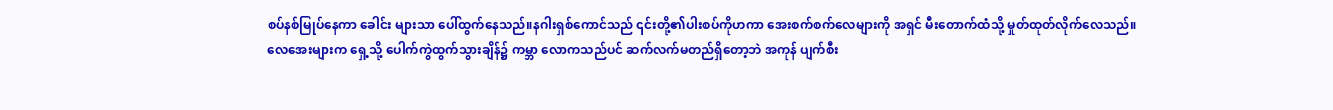စပ်နစ်မြုပ်နေကာ ခေါင်း များသာ ပေါ်ထွက်နေသည်။နဂါးရှစ်ကောင်သည် ၎င်းတို့၏ပါးစပ်ကိုဟကာ အေးစက်စက်လေများကို အရှင် မီးတောက်ထံသို့ မှုတ်ထုတ်လိုက်လေသည်။
လေအေးများက ရှေ့သို့ ပေါက်ကွဲထွက်သွားချိန်၌ ကမ္ဘာ လောကသည်ပင် ဆက်လက်မတည်ရှိတော့ဘဲ အကုန် ပျက်စီး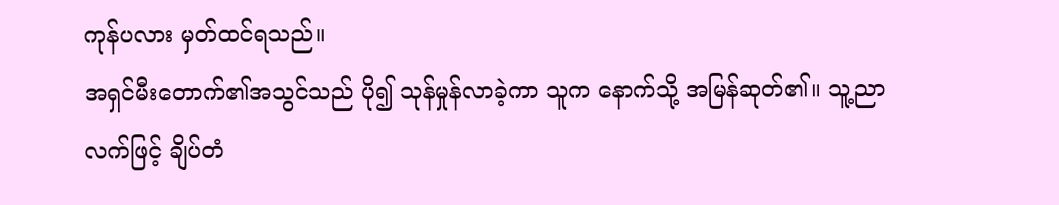ကုန်ပလား မှတ်ထင်ရသည်။
အရှင်မီးတောက်၏အသွင်သည် ပို၍ သုန်မှုန်လာခဲ့ကာ သူက နောက်သို့ အမြန်ဆုတ်၏။ သူ့ညာလက်ဖြင့် ချိပ်တံ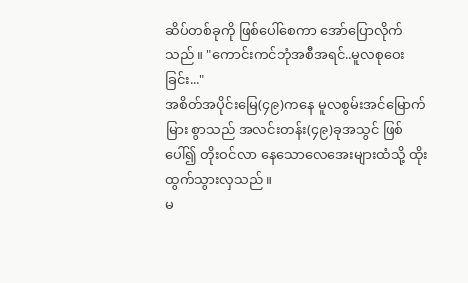ဆိပ်တစ်ခုကို ဖြစ်ပေါ်စေကာ အော်ပြောလိုက်သည်။ "ကောင်းကင်ဘုံအစီအရင်..မူလစုဝေးခြင်း..."
အစိတ်အပိုင်းမြေ(၄၉)ကနေ မူလစွမ်းအင်မြောက်မြား စွာသည် အလင်းတန်း(၄၉)ခုအသွင် ဖြစ်ပေါ်၍ တိုးဝင်လာ နေသောလေအေးများထံသို့ ထိုးထွက်သွားလှသည်။
မ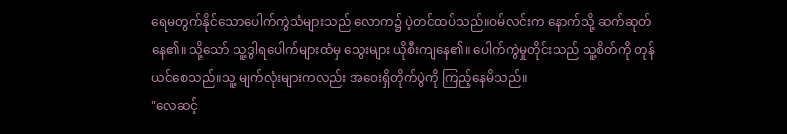ရေမတွက်နိုင်သောပေါက်ကွဲသံများသည် လောက၌ ပဲ့တင်ထပ်သည်။ဝမ်လင်းက နောက်သို့ ဆက်ဆုတ်နေ၏။ သို့သော် သူ့ဒွါရပေါက်များထံမှ သွေးများ ယိုစီးကျနေ၏။ ပေါက်ကွဲမှုတိုင်းသည် သူ့စိတ်ကို တုန်ယင်စေသည်။သူ့ မျက်လုံးများကလည်း အဝေးရှိတိုက်ပွဲကို ကြည့်နေမိသည်။
"လေဆင့်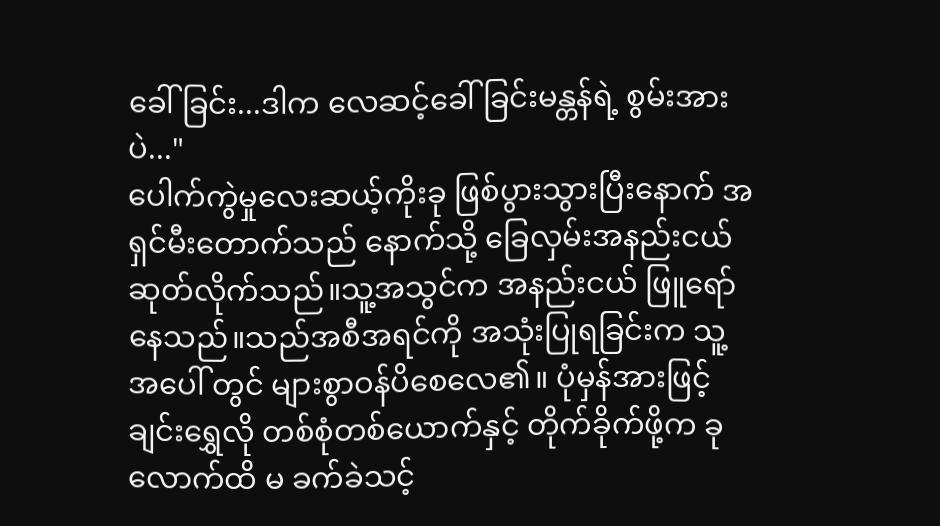ခေါ်ခြင်း...ဒါက လေဆင့်ခေါ်ခြင်းမန္တန်ရဲ့ စွမ်းအားပဲ..."
ပေါက်ကွဲမှုလေးဆယ့်ကိုးခု ဖြစ်ပွားသွားပြီးနောက် အရှင်မီးတောက်သည် နောက်သို့ ခြေလှမ်းအနည်းငယ် ဆုတ်လိုက်သည်။သူ့အသွင်က အနည်းငယ် ဖြူရော်နေသည်။သည်အစီအရင်ကို အသုံးပြုရခြင်းက သူ့အပေါ် တွင် များစွာဝန်ပိစေလေ၏။ ပုံမှန်အားဖြင့် ချင်းရွှေလို တစ်စုံတစ်ယောက်နှင့် တိုက်ခိုက်ဖို့က ခုလောက်ထိ မ ခက်ခဲသင့်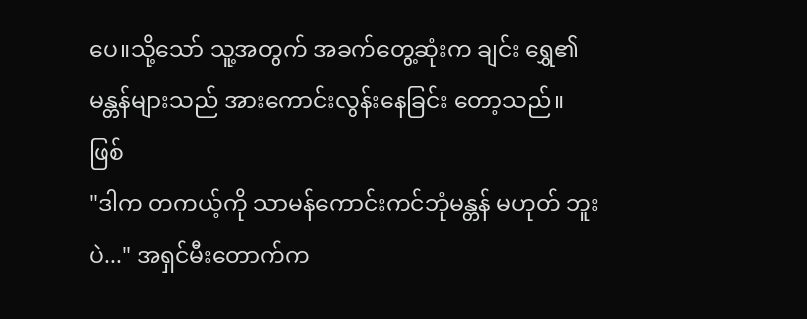ပေ။သို့သော် သူ့အတွက် အခက်တွေ့ဆုံးက ချင်း ရွှေ၏မန္တန်များသည် အားကောင်းလွန်းနေခြင်း တော့သည်။ ဖြစ်
"ဒါက တကယ့်ကို သာမန်ကောင်းကင်ဘုံမန္တန် မဟုတ် ဘူးပဲ..." အရှင်မီးတောက်က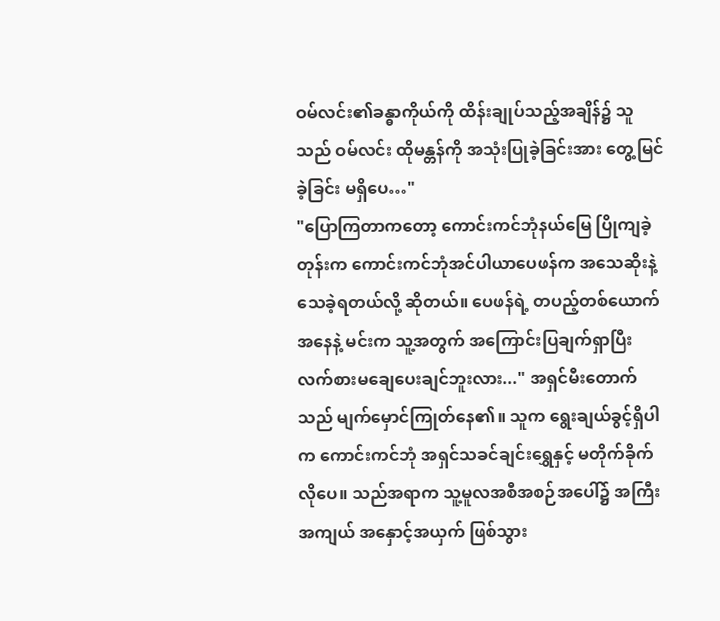ဝမ်လင်း၏ခန္ဓာကိုယ်ကို ထိန်းချုပ်သည့်အချိန်၌ သူသည် ဝမ်လင်း ထိုမန္တန်ကို အသုံးပြုခဲ့ခြင်းအား တွေ့မြင်ခဲ့ခြင်း မရှိပေ…"
"ပြောကြတာကတော့ ကောင်းကင်ဘုံနယ်မြေ ပြိုကျခဲ့ တုန်းက ကောင်းကင်ဘုံအင်ပါယာပေဖန်က အသေဆိုးနဲ့ သေခဲ့ရတယ်လို့ ဆိုတယ်။ ပေဖန်ရဲ့ တပည့်တစ်ယောက် အနေနဲ့ မင်းက သူ့အတွက် အကြောင်းပြချက်ရှာပြီး လက်စားမချေပေးချင်ဘူးလား..." အရှင်မီးတောက်သည် မျက်မှောင်ကြုတ်နေ၏။ သူက ရွေးချယ်ခွင့်ရှိပါက ကောင်းကင်ဘုံ အရှင်သခင်ချင်းရွှေနှင့် မတိုက်ခိုက်လိုပေ။ သည်အရာက သူ့မူလအစီအစဉ်အပေါ်၌ အကြီးအကျယ် အနှောင့်အယှက် ဖြစ်သွား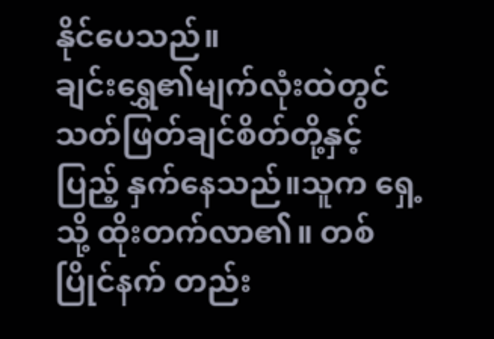နိုင်ပေသည်။
ချင်းရွှေ၏မျက်လုံးထဲတွင် သတ်ဖြတ်ချင်စိတ်တို့နှင့် ပြည့် နှက်နေသည်။သူက ရှေ့သို့ ထိုးတက်လာ၏။ တစ်ပြိုင်နက် တည်း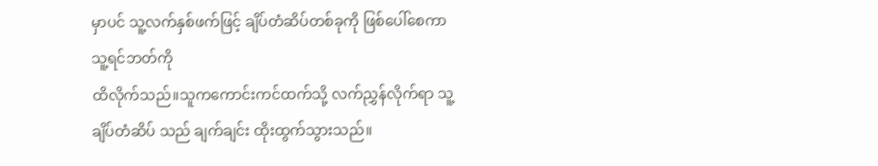မှာပင် သူ့လက်နှစ်ဖက်ဖြင့် ချိပ်တံဆိပ်တစ်ခုကို ဖြစ်ပေါ်စေကာ
သူ့ရင်ဘတ်ကို
ထိလိုက်သည်။သူကကောင်းကင်ထက်သို့ လက်ညွှန်လိုက်ရာ သူ့ချိပ်တံဆိပ် သည် ချက်ချင်း ထိုးထွက်သွားသည်။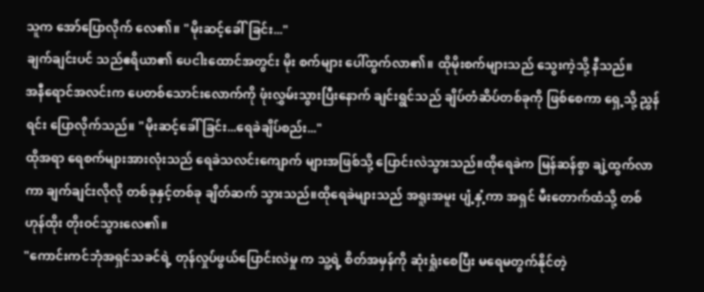သူက အော်ပြောလိုက် လေ၏။ "မိုးဆင့်ခေါ်ခြင်း..."
ချက်ချင်းပင် သည်ဧရိယာ၏ ပေငါးထောင်အတွင်း မိုး စက်များ ပေါ်ထွက်လာ၏။ ထိုမိုးစက်များသည် သွေးကဲ့သို့ နီသည်။
အနီရောင်အလင်းက ပေတစ်သောင်းလောက်ကို ဖုံးလွှမ်းသွားပြီးနောက် ချင်းရွင်သည် ချိပ်တံဆိပ်တစ်ခုကို ဖြစ်စေကာ ရှေ့သို့ ညွှန်ရင်း ပြောလိုက်သည်။ "မိုးဆင့်ခေါ် ခြင်း...ရေခဲချိပ်စည်း..."
ထိုအရာ ရေစက်များအားလုံးသည် ရေခဲသလင်းကျောက် များအဖြစ်သို့ ပြောင်းလဲသွားသည်။ထိုရေခဲက မြန်ဆန်စွာ ချဲ့ထွက်လာကာ ချက်ချင်းလိုလို တစ်ခုနှင့်တစ်ခု ချိတ်ဆက် သွားသည်။ထိုရေခဲများသည် အရူးအမူး ပျံ့နှံ့ကာ အရှင် မီးတောက်ထံသို့ တစ်ဟုန်ထိုး တိုးဝင်သွားလေ၏။
"ကောင်းကင်ဘုံအရှင်သခင်ရဲ့ တုန်လှုပ်ဖွယ်ပြောင်းလဲမှု က သူ့ရဲ့ စိတ်အမှန်ကို ဆုံးရှုံးစေပြီး မရေမတွက်နိုင်တဲ့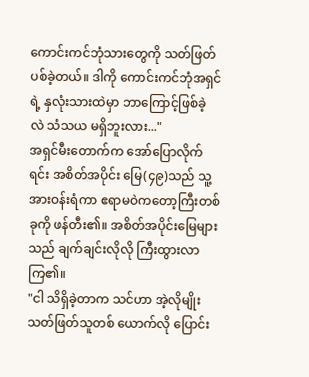ကောင်းကင်ဘုံသားတွေကို သတ်ဖြတ်ပစ်ခဲ့တယ်။ ဒါကို ကောင်းကင်ဘုံအရှင်ရဲ့ နှလုံးသားထဲမှာ ဘာကြောင့်ဖြစ်ခဲ့ လဲ သံသယ မရှိဘူးလား..."
အရှင်မီးတောက်က အော်ပြောလိုက်ရင်း အစိတ်အပိုင်း မြေ(၄၉)သည် သူ့အားဝန်းရံကာ ဧရာမဝဲကတော့ကြီးတစ်ခုကို ဖန်တီး၏။ အစိတ်အပိုင်းမြေများသည် ချက်ချင်းလိုလို ကြီးထွားလာကြ၏။
"ငါ သိရှိခဲ့တာက သင်ဟာ အဲ့လိုမျိုး သတ်ဖြတ်သူတစ် ယောက်လို ပြောင်း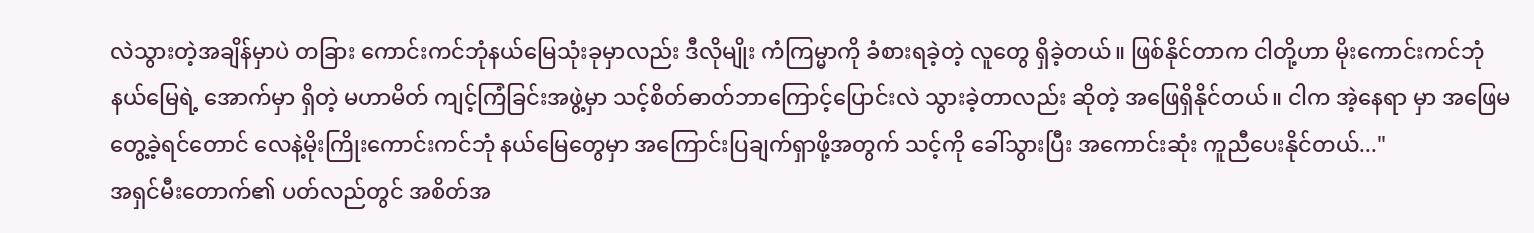လဲသွားတဲ့အချိန်မှာပဲ တခြား ကောင်းကင်ဘုံနယ်မြေသုံးခုမှာလည်း ဒီလိုမျိုး ကံကြမ္မာကို ခံစားရခဲ့တဲ့ လူတွေ ရှိခဲ့တယ်။ ဖြစ်နိုင်တာက ငါတို့ဟာ မိုးကောင်းကင်ဘုံနယ်မြေရဲ့ အောက်မှာ ရှိတဲ့ မဟာမိတ် ကျင့်ကြံခြင်းအဖွဲ့မှာ သင့်စိတ်ဓာတ်ဘာကြောင့်ပြောင်းလဲ သွားခဲ့တာလည်း ဆိုတဲ့ အဖြေရှိနိုင်တယ်။ ငါက အဲ့နေရာ မှာ အဖြေမတွေ့ခဲ့ရင်တောင် လေနဲ့မိုးကြိုးကောင်းကင်ဘုံ နယ်မြေတွေမှာ အကြောင်းပြချက်ရှာဖို့အတွက် သင့်ကို ခေါ်သွားပြီး အကောင်းဆုံး ကူညီပေးနိုင်တယ်..."
အရှင်မီးတောက်၏ ပတ်လည်တွင် အစိတ်အ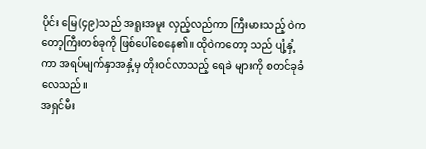ပိုင်း မြေ(၄၉)သည် အရူးအမူး လှည့်လည်ကာ ကြီးမားသည့် ဝဲကတော့ကြီးတစ်ခုကို ဖြစ်ပေါ်စေနေ၏။ ထိုဝဲကတော့ သည် ပျံ့နှံ့ကာ အရပ်မျက်နှာအနှံ့မှ တိုးဝင်လာသည့် ရေခဲ များကို စတင်ခုခံလေသည်။
အရှင်မီး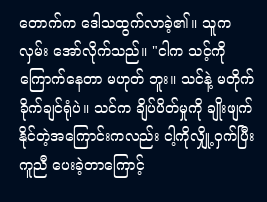တောက်က ဒေါသထွက်လာခဲ့၏။ သူက လှမ်း အော်လိုက်သည်။ "ငါက သင့်ကို ကြောက်နေတာ မဟုတ် ဘူး။ သင်နဲ့ မတိုက်ခိုက်ချင်ရုံပဲ။ သင်က ချိပ်ပိတ်မှုကို ချိုးဖျက်နိုင်တဲ့အကြောင်းကလည်း ငါ့ကိုလျှို့ဝှက်ပြီး ကူညီ ပေးခဲ့တာကြောင့်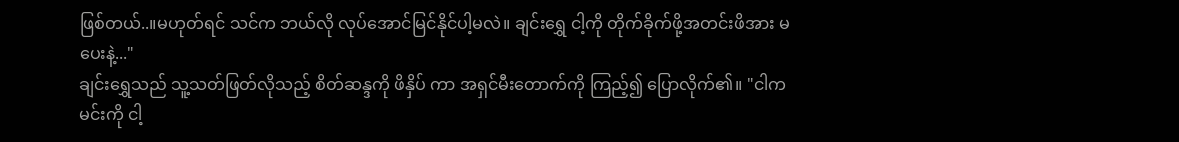ဖြစ်တယ်..။မဟုတ်ရင် သင်က ဘယ်လို လုပ်အောင်မြင်နိုင်ပါ့မလဲ။ ချင်းရွှေ ငါ့ကို တိုက်ခိုက်ဖို့အတင်းဖိအား မပေးနဲ့..."
ချင်းရွှေသည် သူ့သတ်ဖြတ်လိုသည့် စိတ်ဆန္ဒကို ဖိနှိပ် ကာ အရှင်မီးတောက်ကို ကြည့်၍ ပြောလိုက်၏။ "ငါက မင်းကို ငါ့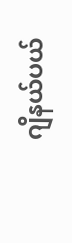ဂျိနယ်ပယ်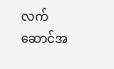လက်ဆောင်အ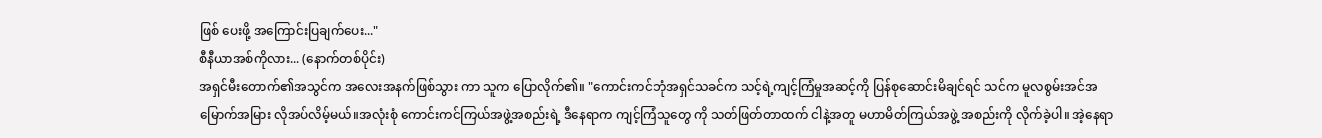ဖြစ် ပေးဖို့ အကြောင်းပြချက်ပေး..."
စီနီယာအစ်ကိုလား... (နောက်တစ်ပိုင်း)
အရှင်မီးတောက်၏အသွင်က အလေးအနက်ဖြစ်သွား ကာ သူက ပြောလိုက်၏။ "ကောင်းကင်ဘုံအရှင်သခင်က သင့်ရဲ့ကျင့်ကြံမှုအဆင့်ကို ပြန်စုဆောင်းမိချင်ရင် သင်က မူလစွမ်းအင်အမြောက်အမြား လိုအပ်လိမ့်မယ်။အလုံးစုံ ကောင်းကင်ကြယ်အဖွဲ့အစည်းရဲ့ ဒီနေရာက ကျင့်ကြံသူတွေ ကို သတ်ဖြတ်တာထက် ငါနဲ့အတူ မဟာမိတ်ကြယ်အဖွဲ့ အစည်းကို လိုက်ခဲ့ပါ။ အဲ့နေရာ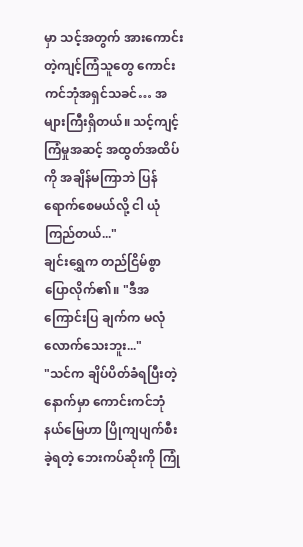မှာ သင့်အတွက် အားကောင်းတဲ့ကျင့်ကြံသူတွေ ကောင်းကင်ဘုံအရှင်သခင်… အများကြီးရှိတယ်။ သင့်ကျင့်ကြံမှုအဆင့် အထွတ်အထိပ်ကို အချိန်မကြာဘဲ ပြန်ရောက်စေမယ်လို့ ငါ ယုံကြည်တယ်..."
ချင်းရွှေက တည်ငြိမ်စွာ ပြောလိုက်၏။ "ဒီအကြောင်းပြ ချက်က မလုံလောက်သေးဘူး..."
"သင်က ချိပ်ပိတ်ခံရပြီးတဲ့နောက်မှာ ကောင်းကင်ဘုံ နယ်မြေဟာ ပြိုကျပျက်စီးခဲ့ရတဲ့ ဘေးကပ်ဆိုးကို ကြုံ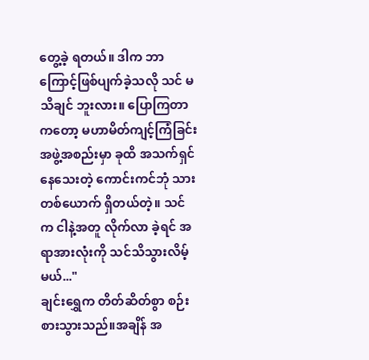တွေ့ခဲ့ ရတယ်။ ဒါက ဘာကြောင့်ဖြစ်ပျက်ခဲ့သလို သင် မသိချင် ဘူးလား။ ပြောကြတာကတော့ မဟာမိတ်ကျင့်ကြံခြင်းအဖွဲ့အစည်းမှာ ခုထိ အသက်ရှင်နေသေးတဲ့ ကောင်းကင်ဘုံ သား တစ်ယောက် ရှိတယ်တဲ့။ သင်က ငါနဲ့အတူ လိုက်လာ ခဲ့ရင် အရာအားလုံးကို သင်သိသွားလိမ့်မယ်..."
ချင်းရွှေက တိတ်ဆိတ်စွာ စဉ်းစားသွားသည်။အချိန် အ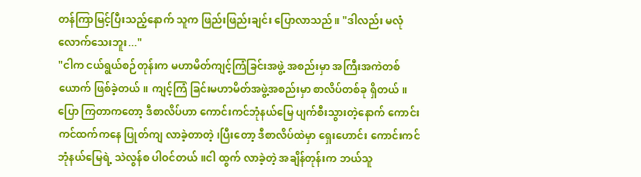တန်ကြာမြင့်ပြီးသည့်နောက် သူက ဖြည်းဖြည်းချင်း ပြောလာသည်။ "ဒါလည်း မလုံလောက်သေးဘူး..."
"ငါက ငယ်ရွယ်စဉ်တုန်းက မဟာမိတ်ကျင့်ကြံခြင်းအဖွဲ့ အစည်းမှာ အကြီးအကဲတစ်ယောက် ဖြစ်ခဲ့တယ်။ ကျင့်ကြံ ခြင်းမဟာမိတ်အဖွဲ့အစည်းမှာ စာလိပ်တစ်ခု ရှိတယ်။ ပြော ကြတာကတော့ ဒီစာလိပ်ဟာ ကောင်းကင်ဘုံနယ်မြေ ပျက်စီးသွားတဲ့နောက် ကောင်းကင်ထက်ကနေ ပြုတ်ကျ လာခဲ့တာတဲ့၊ပြီးတော့ ဒီစာလိပ်ထဲမှာ ရှေးဟောင်း ကောင်းကင်ဘုံနယ်မြေရဲ့ သဲလွန်စ ပါဝင်တယ်။ငါ ထွက် လာခဲ့တဲ့ အချိန်တုန်းက ဘယ်သူ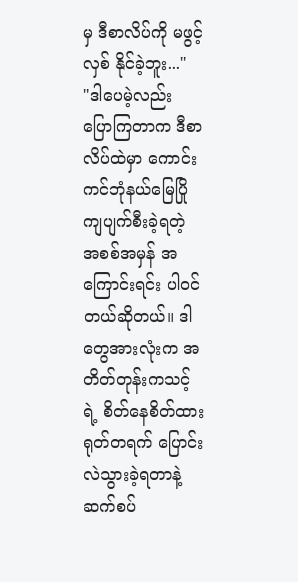မှ ဒီစာလိပ်ကို မဖွင့်လှစ် နိုင်ခဲ့ဘူး..."
"ဒါပေမဲ့လည်း ပြောကြတာက ဒီစာလိပ်ထဲမှာ ကောင်းကင်ဘုံနယ်မြေပြိုကျပျက်စီးခဲ့ရတဲ့ အစစ်အမှန် အကြောင်းရင်း ပါဝင်တယ်ဆိုတယ်။ ဒါတွေအားလုံးက အတိတ်တုန်းကသင့်ရဲ့ စိတ်နေစိတ်ထား ရုတ်တရက် ပြောင်းလဲသွားခဲ့ရတာနဲ့ ဆက်စပ်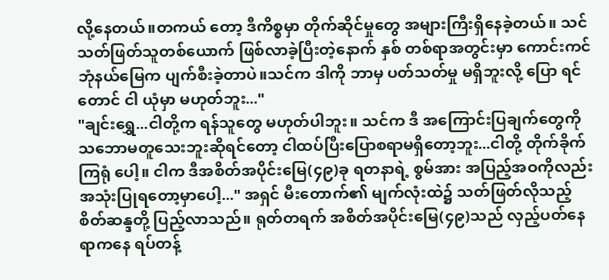လို့နေတယ်။တကယ် တော့ ဒီကိစ္စမှာ တိုက်ဆိုင်မှုတွေ အများကြီးရှိနေခဲ့တယ်။ သင် သတ်ဖြတ်သူတစ်ယောက် ဖြစ်လာခဲ့ပြီးတဲ့နောက် နှစ် တစ်ရာအတွင်းမှာ ကောင်းကင်ဘုံနယ်မြေက ပျက်စီးခဲ့တာပဲ။သင်က ဒါကို ဘာမှ ပတ်သတ်မှု မရှိဘူးလို့ ပြော ရင်တောင် ငါ ယုံမှာ မဟုတ်ဘူး..."
"ချင်းရွှေ...ငါတို့က ရန်သူတွေ မဟုတ်ပါဘူး။ သင်က ဒီ အကြောင်းပြချက်တွေကို သဘောမတူသေးဘူးဆိုရင်တော့ ငါထပ်ပြီးပြောစရာမရှိတော့ဘူး...ငါတို့ တိုက်ခိုက်ကြရုံ ပေါ့။ ငါက ဒီအစိတ်အပိုင်းမြေ(၄၉)ခု ရတနာရဲ့ စွမ်အား အပြည့်အဝကိုလည်း အသုံးပြုရတော့မှာပေါ့..." အရှင် မီးတောက်၏ မျက်လုံးထဲ၌ သတ်ဖြတ်လိုသည့်စိတ်ဆန္ဒတို့ ပြည့်လာသည်။ ရုတ်တရက် အစိတ်အပိုင်းမြေ(၄၉)သည် လှည့်ပတ်နေရာကနေ ရပ်တန့်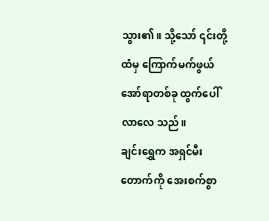သွား၏။ သို့သော် ၎င်းတို့ ထံမှ ကြောက်မက်ဖွယ်အော်ရာတစ်ခု ထွက်ပေါ်လာလေ သည်။
ချင်းရွှေက အရှင်မီးတောက်ကို အေးစက်စွာ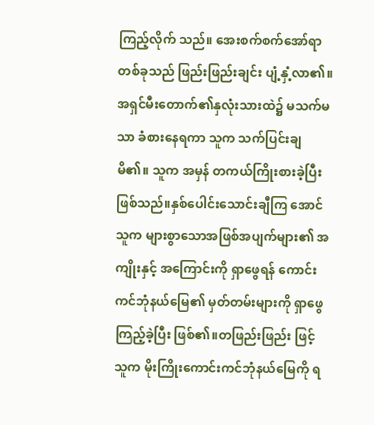ကြည့်လိုက် သည်။ အေးစက်စက်အော်ရာတစ်ခုသည် ဖြည်းဖြည်းချင်း ပျံ့နှံ့လာ၏။ အရှင်မီးတောက်၏နှလုံးသားထဲ၌ မသက်မသာ ခံစားနေရကာ သူက သက်ပြင်းချမိ၏။ သူက အမှန် တကယ်ကြိုးစားခဲ့ပြီး ဖြစ်သည်။နှစ်ပေါင်းသောင်းချီကြ အောင် သူက များစွာသောအဖြစ်အပျက်များ၏ အကျိုးနှင့် အကြောင်းကို ရှာဖွေရန် ကောင်းကင်ဘုံနယ်မြေ၏ မှတ်တမ်းများကို ရှာဖွေကြည့်ခဲ့ပြီး ဖြစ်၏။တဖြည်းဖြည်း ဖြင့် သူက မိုးကြိုးကောင်းကင်ဘုံနယ်မြေကို ရ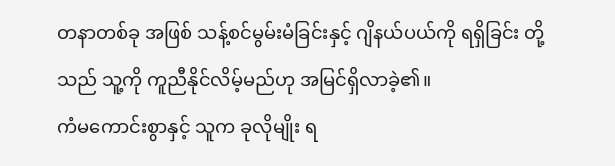တနာတစ်ခု အဖြစ် သန့်စင်မွမ်းမံခြင်းနှင့် ဂျိနယ်ပယ်ကို ရရှိခြင်း တို့သည် သူ့ကို ကူညီနိုင်လိမ့်မည်ဟု အမြင်ရှိလာခဲ့၏။
ကံမကောင်းစွာနှင့် သူက ခုလိုမျိုး ရ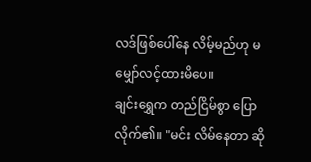လဒ်ဖြစ်ပေါ်နေ လိမ့်မည်ဟု မမျှော်လင့်ထားမိပေ။
ချင်းရွှေက တည်ငြိမ်စွာ ပြောလိုက်၏။ "မင်း လိမ်နေတာ ဆို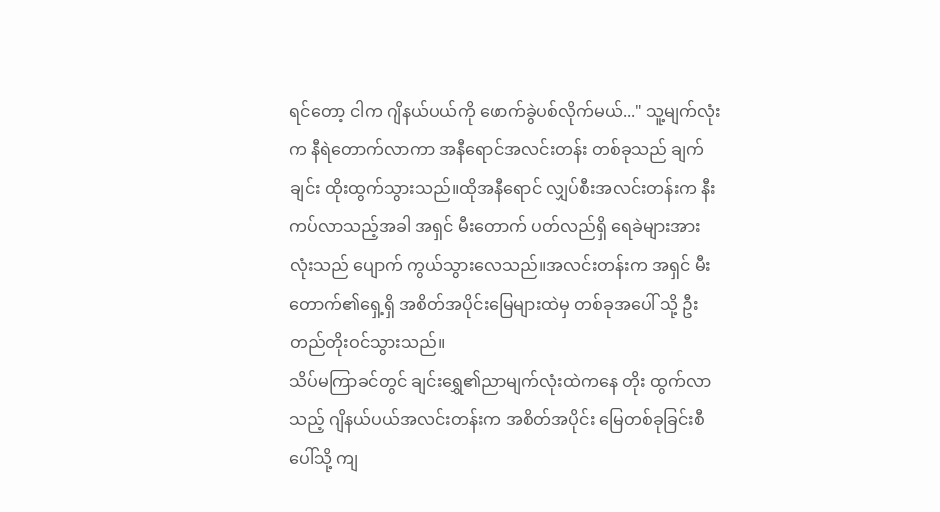ရင်တော့ ငါက ဂျိနယ်ပယ်ကို ဖောက်ခွဲပစ်လိုက်မယ်..." သူ့မျက်လုံးက နီရဲတောက်လာကာ အနီရောင်အလင်းတန်း တစ်ခုသည် ချက်ချင်း ထိုးထွက်သွားသည်။ထိုအနီရောင် လျှပ်စီးအလင်းတန်းက နီးကပ်လာသည့်အခါ အရှင် မီးတောက် ပတ်လည်ရှိ ရေခဲများအားလုံးသည် ပျောက် ကွယ်သွားလေသည်။အလင်းတန်းက အရှင် မီးတောက်၏ရှေ့ရှိ အစိတ်အပိုင်းမြေများထဲမှ တစ်ခုအပေါ် သို့ ဦးတည်တိုးဝင်သွားသည်။
သိပ်မကြာခင်တွင် ချင်းရွှေ၏ညာမျက်လုံးထဲကနေ တိုး ထွက်လာသည့် ဂျိနယ်ပယ်အလင်းတန်းက အစိတ်အပိုင်း မြေတစ်ခုခြင်းစီပေါ်သို့ ကျ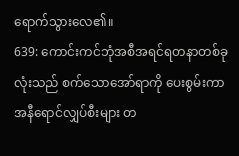ရောက်သွားလေ၏။
639: ကောင်းကင်ဘုံအစီအရင်ရတနာတစ်ခုလုံးသည် စက်သောအော်ရာကို ပေးစွမ်းကာ အနီရောင်လျှပ်စီးများ တ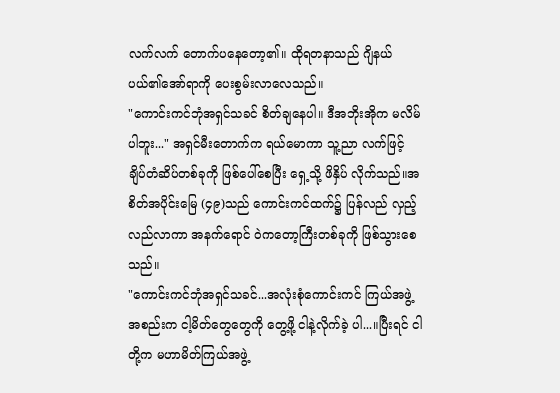လက်လက် တောက်ပနေတော့၏။ ထိုရတနာသည် ဂျိနယ်ပယ်၏အော်ရာကို ပေးစွမ်းလာလေသည်။
"ကောင်းကင်ဘုံအရှင်သခင် စိတ်ချနေပါ။ ဒီအဘိုးအိုက မလိမ်ပါဘူး..." အရှင်မီးတောက်က ရယ်မောကာ သူ့ညာ လက်ဖြင့် ချိပ်တံဆိပ်တစ်ခုကို ဖြစ်ပေါ်စေပြီး ရှေ့သို့ ဖိနှိပ် လိုက်သည်။အစိတ်အပိုင်းမြေ (၄၉)သည် ကောင်းကင်ထက်၌ ပြန်လည် လှည့်လည်လာကာ အနက်ရောင် ဝဲကတော့ကြီးတစ်ခုကို ဖြစ်သွားစေသည်။
"ကောင်းကင်ဘုံအရှင်သခင်...အလုံးစုံကောင်းကင် ကြယ်အဖွဲ့အစည်းက ငါ့မိတ်တွေတွေကို တွေ့ဖို့ ငါနဲ့လိုက်ခဲ့ ပါ...။ပြီးရင် ငါတို့က မဟာမိတ်ကြယ်အဖွဲ့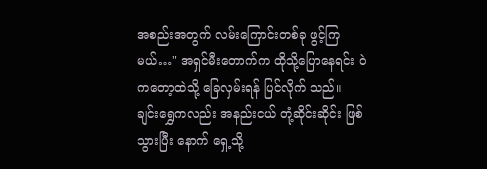အစည်းအတွက် လမ်းကြောင်းတစ်ခု ဖွင့်ကြမယ်…" အရှင်မီးတောက်က ထိုသို့ပြောနေရင်း ဝဲကတော့ထဲသို့ ခြေလှမ်းရန် ပြင်လိုက် သည်။
ချင်းရွှေကလည်း အနည်းငယ် တုံ့ဆိုင်းဆိုင်း ဖြစ်သွားပြီး နောက် ရှေ့သို့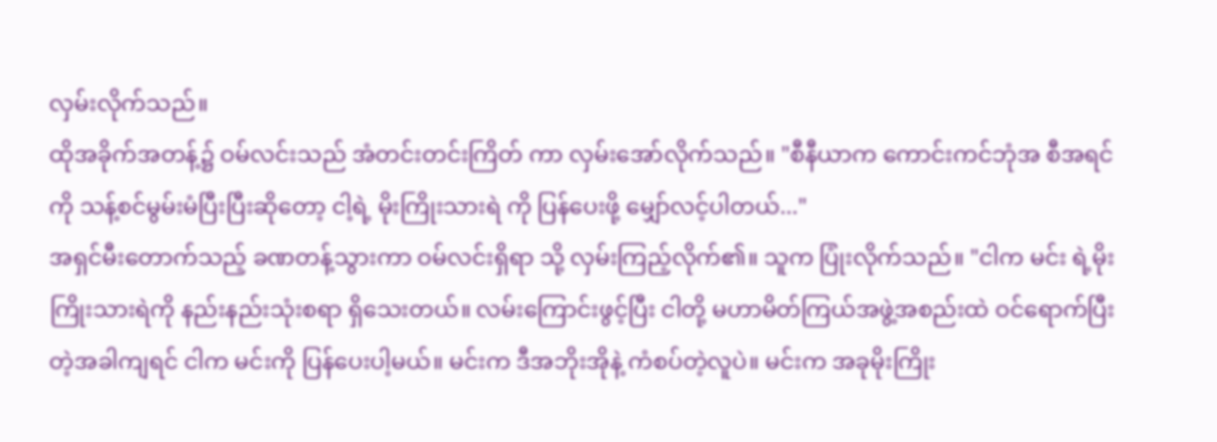လှမ်းလိုက်သည်။
ထိုအခိုက်အတန့်၌ ဝမ်လင်းသည် အံတင်းတင်းကြိတ် ကာ လှမ်းအော်လိုက်သည်။ "စီနီယာက ကောင်းကင်ဘုံအ စီအရင်ကို သန့်စင်မွမ်းမံပြီးပြီးဆိုတော့ ငါ့ရဲ့ မိုးကြိုးသားရဲ ကို ပြန်ပေးဖို့ မျှော်လင့်ပါတယ်..."
အရှင်မီးတောက်သည့် ခဏတန့်သွားကာ ဝမ်လင်းရှိရာ သို့ လှမ်းကြည့်လိုက်၏။ သူက ပြုံးလိုက်သည်။ "ငါက မင်း ရဲ့မိုးကြိုးသားရဲကို နည်းနည်းသုံးစရာ ရှိသေးတယ်။ လမ်းကြောင်းဖွင့်ပြီး ငါတို့ မဟာမိတ်ကြယ်အဖွဲ့အစည်းထဲ ဝင်ရောက်ပြီးတဲ့အခါကျရင် ငါက မင်းကို ပြန်ပေးပါ့မယ်။ မင်းက ဒီအဘိုးအိုနဲ့ ကံစပ်တဲ့လူပဲ။ မင်းက အခုမိုးကြိုး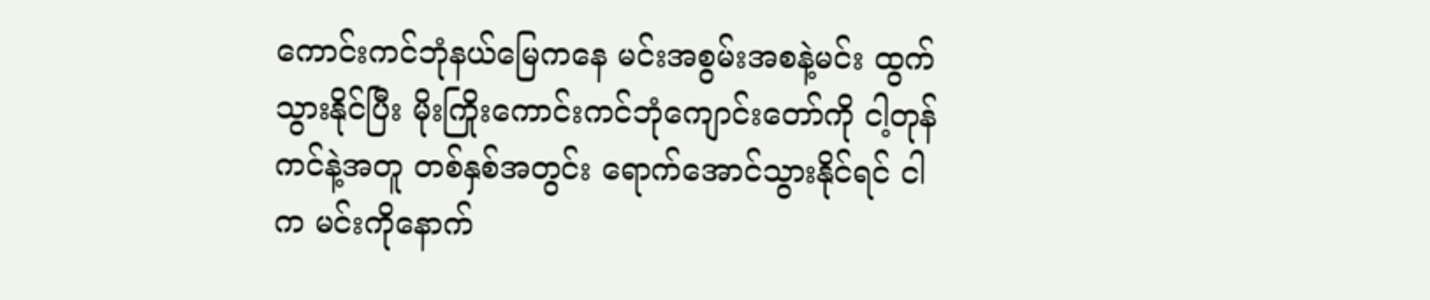ကောင်းကင်ဘုံနယ်မြေကနေ မင်းအစွမ်းအစနဲ့မင်း ထွက် သွားနိုင်ပြီး မိုးကြိုးကောင်းကင်ဘုံကျောင်းတော်ကို ငါ့တုန်ကင်နဲ့အတူ တစ်နှစ်အတွင်း ရောက်အောင်သွားနိုင်ရင် ငါက မင်းကိုနောက်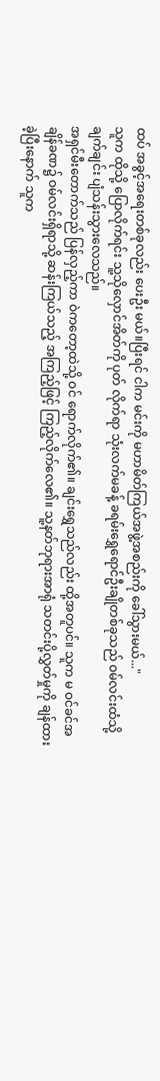ထပ် အခွင့်အရေးတစ်ခုလည်း ပေးဦး မယ်။ပြီးရင် ငါက မင်းကို မဟာမိတ်ကြယ်အဖွဲ့အစည်းကို ခေါ်သွားမယ်..."
သူက ထိုသို့ ပြောလိုက်ရင်း သူ့သိုလှောင်အိတ်ကို ပုတ် လိုက်ရာ သုံးလက်မခန့် ခရမ်းရွှေရောင်ဦးချိုတစ်ခုသည် ဝမ်လင်းထံသို့ ချက်ချင်း ပျံသန်းသွားလေသည်။
အရှင်မီးတောက်သည် ပြန်လှည့်ကာ ဝဲကတော့ထဲသို့ ဝင် ရောက်လိုက်၏။ ချင်းရွှေသည်လည်း ထို့အတူပင်။ သူက မ ဝင်ခင်အချိန်ခဏ၌ ဝမ်လင်းရှိရာသို့ ဆန်းကြယ်သည့် အကြည့်ဖြင့် ကြည့်လိုက်လေ၏။ သူ့နတ်ဘုရားအာရုံ သတင်းပို့လွှတ်မှုကို ချန်ထားခဲ့ပြီးနောက် သူက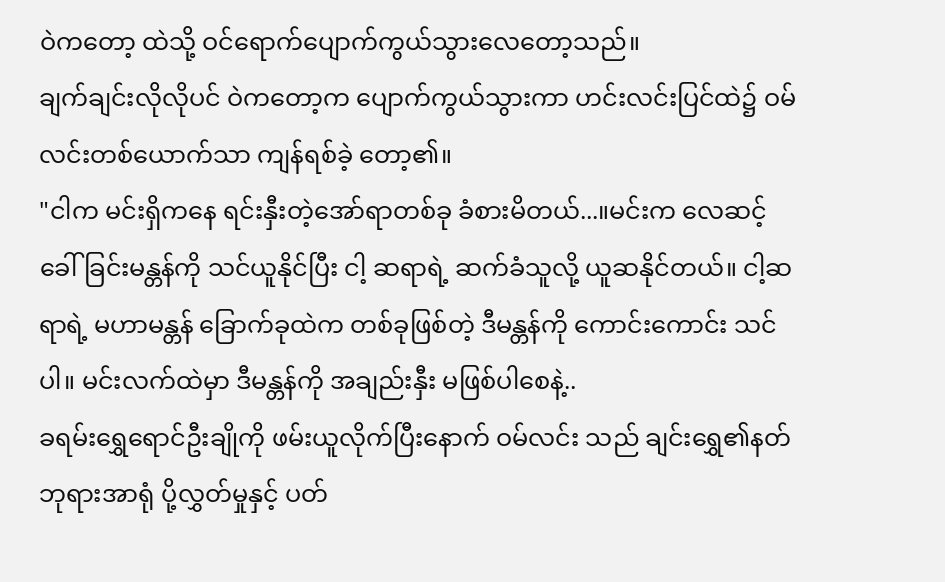ဝဲကတော့ ထဲသို့ ဝင်ရောက်ပျောက်ကွယ်သွားလေတော့သည်။
ချက်ချင်းလိုလိုပင် ဝဲကတော့က ပျောက်ကွယ်သွားကာ ဟင်းလင်းပြင်ထဲ၌ ဝမ်လင်းတစ်ယောက်သာ ကျန်ရစ်ခဲ့ တော့၏။
"ငါက မင်းရှိကနေ ရင်းနှီးတဲ့အော်ရာတစ်ခု ခံစားမိတယ်...။မင်းက လေဆင့်ခေါ်ခြင်းမန္တန်ကို သင်ယူနိုင်ပြီး ငါ့ ဆရာရဲ့ ဆက်ခံသူလို့ ယူဆနိုင်တယ်။ ငါ့ဆရာရဲ့ မဟာမန္တန် ခြောက်ခုထဲက တစ်ခုဖြစ်တဲ့ ဒီမန္တန်ကို ကောင်းကောင်း သင်ပါ။ မင်းလက်ထဲမှာ ဒီမန္တန်ကို အချည်းနှီး မဖြစ်ပါစေနဲ့..
ခရမ်းရွှေရောင်ဦးချိုကို ဖမ်းယူလိုက်ပြီးနောက် ဝမ်လင်း သည် ချင်းရွှေ၏နတ်ဘုရားအာရုံ ပို့လွှတ်မှုနှင့် ပတ်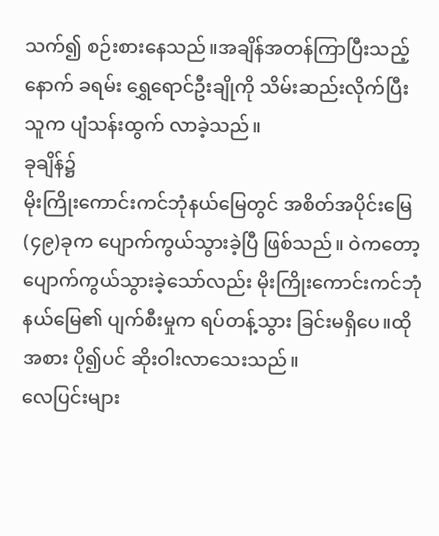သက်၍ စဉ်းစားနေသည်။အချိန်အတန်ကြာပြီးသည့်နောက် ခရမ်း ရွှေရောင်ဦးချိုကို သိမ်းဆည်းလိုက်ပြီး သူက ပျံသန်းထွက် လာခဲ့သည်။
ခုချိန်၌
မိုးကြိုးကောင်းကင်ဘုံနယ်မြေတွင် အစိတ်အပိုင်းမြေ(၄၉)ခုက ပျောက်ကွယ်သွားခဲ့ပြီ ဖြစ်သည်။ ဝဲကတော့ ပျောက်ကွယ်သွားခဲ့သော်လည်း မိုးကြိုးကောင်းကင်ဘုံနယ်မြေ၏ ပျက်စီးမှုက ရပ်တန့်သွား ခြင်းမရှိပေ။ထိုအစား ပို၍ပင် ဆိုးဝါးလာသေးသည်။
လေပြင်းများ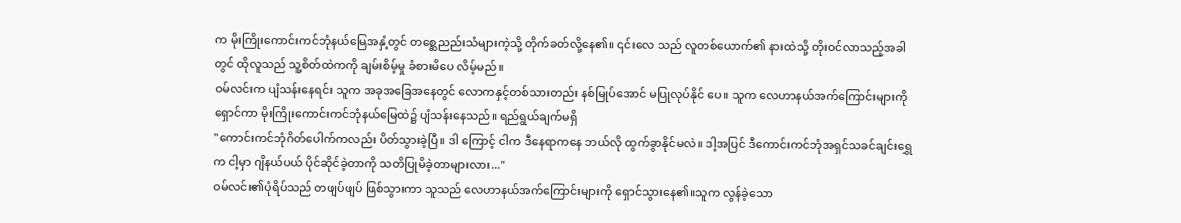က မိုးကြိုးကောင်းကင်ဘုံနယ်မြေအနှံ့တွင် တစ္ဆေညည်းသံများကဲ့သို့ တိုက်ခတ်လို့နေ၏။ ၎င်းလေ သည် လူတစ်ယောက်၏ နားထဲသို့ တိုးဝင်လာသည့်အခါ တွင် ထိုလူသည် သူ့စိတ်ထဲကကို ချမ်းစိမ့်မှု ခံစားမိပေ လိမ့်မည်။
ဝမ်လင်းက ပျံသန်းနေရင်း သူက အခုအခြေအနေတွင် လောကနှင့်တစ်သားတည်း နစ်မြုပ်အောင် မပြုလုပ်နိုင် ပေ။ သူက လေဟာနယ်အက်ကြောင်းများကို ရှောင်ကာ မိုးကြိုးကောင်းကင်ဘုံနယ်မြေထဲ၌ ပျံသန်းနေသည်။ ရည်ရွယ်ချက်မရှိ
"ကောင်းကင်ဘုံဂိတ်ပေါက်ကလည်း ပိတ်သွားခဲ့ပြီ။ ဒါ ကြောင့် ငါက ဒီနေရာကနေ ဘယ်လို ထွက်ခွာနိုင်မလဲ။ ဒါ့အပြင် ဒီကောင်းကင်ဘုံအရှင်သခင်ချင်းရွှေက ငါ့မှာ ဂျိနယ်ပယ် ပိုင်ဆိုင်ခဲ့တာကို သတိပြုမိခဲ့တာများလား..."
ဝမ်လင်း၏ပုံရိပ်သည် တဖျပ်ဖျပ် ဖြစ်သွားကာ သူသည် လေဟာနယ်အက်ကြောင်းများကို ရှောင်သွားနေ၏။သူက လွန်ခဲ့သော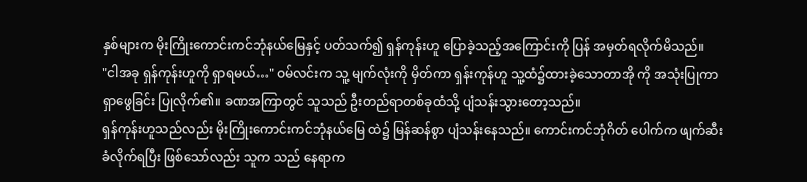နှစ်များက မိုးကြိုးကောင်းကင်ဘုံနယ်မြေနှင့် ပတ်သက်၍ ရှန်ကုန်းဟူ ပြောခဲ့သည့်အကြောင်းကို ပြန် အမှတ်ရလိုက်မိသည်။
"ငါအခု ရှန်ကုန်းဟူကို ရှာရမယ်…" ဝမ်လင်းက သူ့ မျက်လုံးကို မှိတ်ကာ ရှန်းကုန်ဟူ သူ့ထံ၌ထားခဲ့သောတာအို ကို အသုံးပြုကာ ရှာဖွေခြင်း ပြုလိုက်၏။ ခဏအကြာတွင် သူသည် ဦးတည်ရာတစ်ခုထံသို့ ပျံသန်းသွားတော့သည်။
ရှန်ကုန်းဟူသည်လည်း မိုးကြိုးကောင်းကင်ဘုံနယ်မြေ ထဲ၌ မြန်ဆန်စွာ ပျံသန်းနေသည်။ ကောင်းကင်ဘုံဂိတ် ပေါက်က ဖျက်ဆီးခံလိုက်ရပြီး ဖြစ်သော်လည်း သူက သည် နေရာက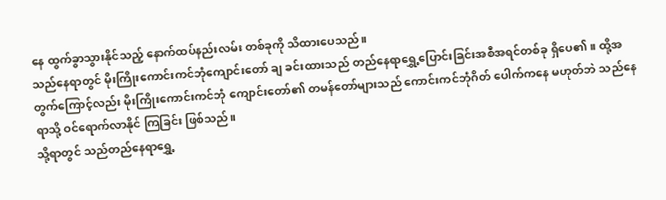နေ ထွက်ခွာသွားနိုင်သည့် နောက်ထပ်နည်းလမ်း တစ်ခုကို သိထားပေသည်။
သည်နေရာတွင် မိုးကြိုးကောင်းကင်ဘုံကျောင်းတော် ချ ခင်းထားသည် တည်နေရာရွှေ့ပြောင်းခြင်းအစီအရင်တစ်ခု ရှိပေ၏။ ထို့အတွက်ကြောင့်လည်း မိုးကြိုးကောင်းကင်ဘုံ ကျောင်းတော်၏ တမန်တော်များသည် ကောင်းကင်ဘုံဂိတ် ပေါက်ကနေ မဟုတ်ဘဲ သည်နေရာသို့ ဝင်ရောက်လာနိုင် ကြခြင်း ဖြစ်သည်။
သို့ရာတွင် သည်တည်နေရာရွှေ့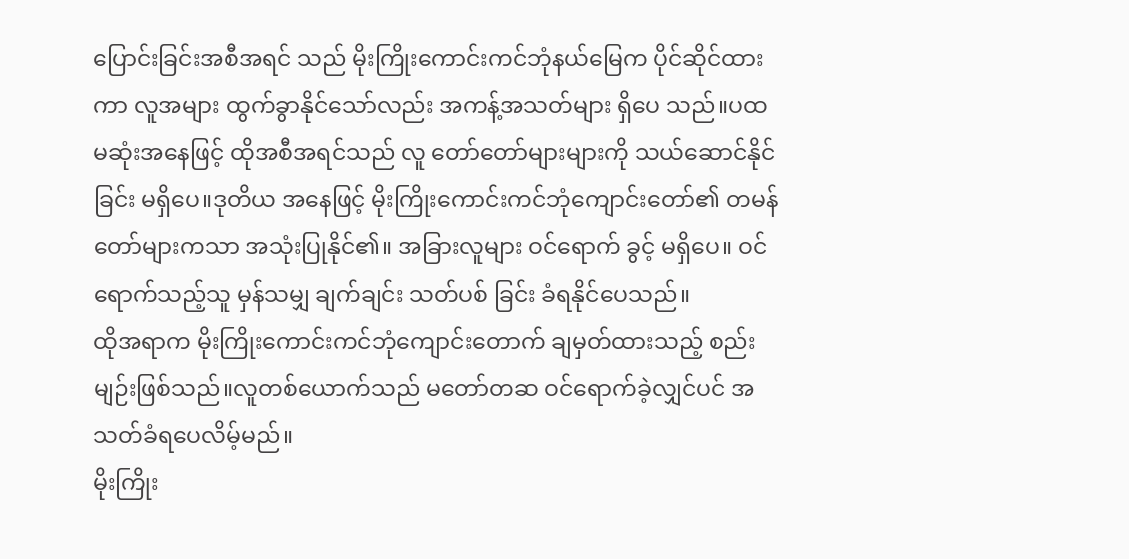ပြောင်းခြင်းအစီအရင် သည် မိုးကြိုးကောင်းကင်ဘုံနယ်မြေက ပိုင်ဆိုင်ထားကာ လူအများ ထွက်ခွာနိုင်သော်လည်း အကန့်အသတ်များ ရှိပေ သည်။ပထမဆုံးအနေဖြင့် ထိုအစီအရင်သည် လူ တော်တော်များများကို သယ်ဆောင်နိုင်ခြင်း မရှိပေ။ဒုတိယ အနေဖြင့် မိုးကြိုးကောင်းကင်ဘုံကျောင်းတော်၏ တမန် တော်များကသာ အသုံးပြုနိုင်၏။ အခြားလူများ ဝင်ရောက် ခွင့် မရှိပေ။ ဝင်ရောက်သည့်သူ မှန်သမျှ ချက်ချင်း သတ်ပစ် ခြင်း ခံရနိုင်ပေသည်။
ထိုအရာက မိုးကြိုးကောင်းကင်ဘုံကျောင်းတောက် ချမှတ်ထားသည့် စည်းမျဉ်းဖြစ်သည်။လူတစ်ယောက်သည် မတော်တဆ ဝင်ရောက်ခဲ့လျှင်ပင် အသတ်ခံရပေလိမ့်မည်။
မိုးကြိုး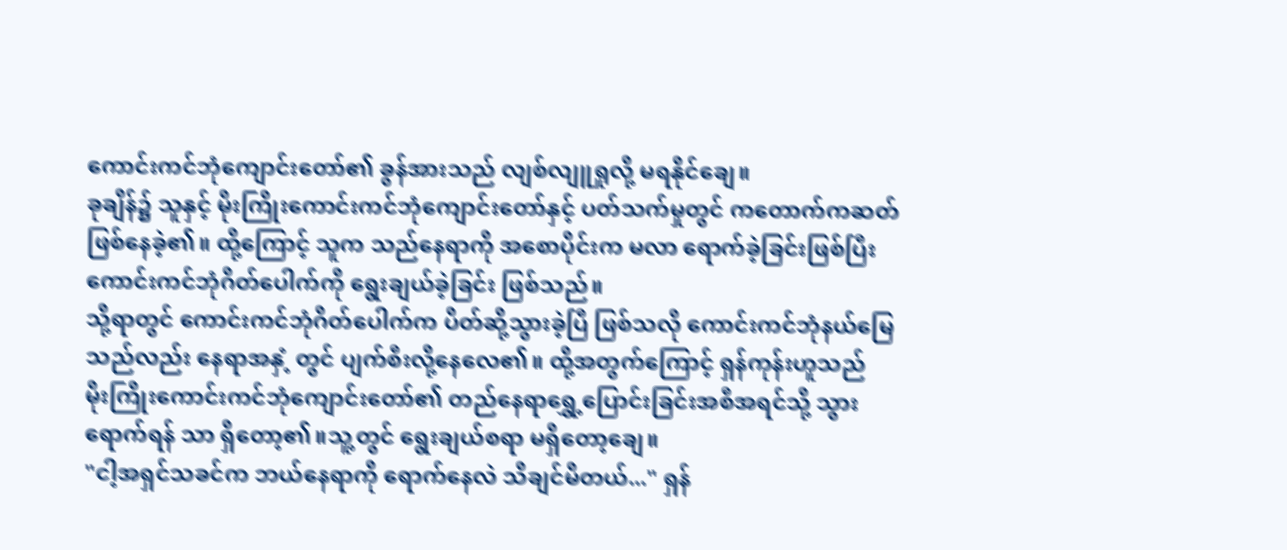ကောင်းကင်ဘုံကျောင်းတော်၏ ခွန်အားသည် လျစ်လျူရှုလို့ မရနိုင်ချေ။
ခုချိန်၌ သူနှင့် မိုးကြိုးကောင်းကင်ဘုံကျောင်းတော်နှင့် ပတ်သက်မှုတွင် ကတောက်ကဆတ် ဖြစ်နေခဲ့၏။ ထို့ကြောင့် သူက သည်နေရာကို အစောပိုင်းက မလာ ရောက်ခဲ့ခြင်းဖြစ်ပြီး ကောင်းကင်ဘုံဂိတ်ပေါက်ကို ရွေးချယ်ခဲ့ခြင်း ဖြစ်သည်။
သို့ရာတွင် ကောင်းကင်ဘုံဂိတ်ပေါက်က ပိတ်ဆို့သွားခဲ့ပြီ ဖြစ်သလို ကောင်းကင်ဘုံနယ်မြေသည်လည်း နေရာအနှံ့ တွင် ပျက်စီးလို့နေလေ၏။ ထို့အတွက်ကြောင့် ရှန်ကုန်းဟူသည်
မိုးကြိုးကောင်းကင်ဘုံကျောင်းတော်၏ တည်နေရာရွှေ့ပြောင်းခြင်းအစီအရင်သို့ သွားရောက်ရန် သာ ရှိတော့၏။သူ့တွင် ရွေးချယ်စရာ မရှိတော့ချေ။
"ငါ့အရှင်သခင်က ဘယ်နေရာကို ရောက်နေလဲ သိချင်မိတယ်..." ရှန်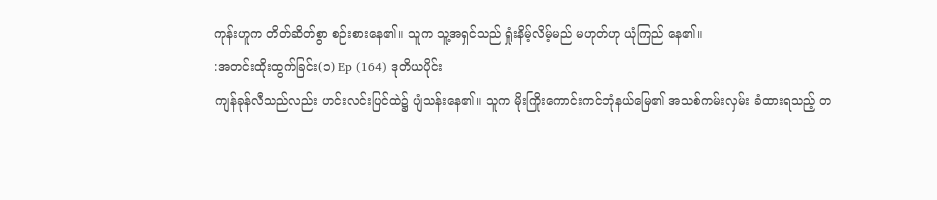ကုန်းဟူက တိတ်ဆိတ်စွာ စဉ်းစားနေ၏။ သူက သူ့အရှင်သည် ရှုံးနိမ့်လိမ့်မည် မဟုတ်ဟု ယုံကြည် နေ၏။
:အတင်းထိုးထွက်ခြင်း(၁) Ep (164) ဒုတိယပိုင်း
ကျန်ခုန်လီသည်လည်း ဟင်းလင်းပြင်ထဲ၌ ပျံသန်းနေ၏။ သူက မိုးကြိုးကောင်းကင်ဘုံနယ်မြေ၏ အသစ်ကမ်းလှမ်း ခံထားရသည့် တ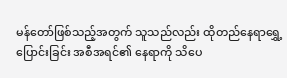မန်တော်ဖြစ်သည့်အတွက် သူသည်လည်း ထိုတည်နေရာရွှေ့ပြောင်းခြင်း အစီအရင်၏ နေရာကို သိပေ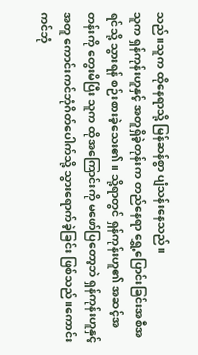သည်။သူက ထိုနေရာသို့ မြန်ဆန်စွာ ပျံသန်းနေသည်။
သူက ရှန်ကုန်းဟူနှင့် အတူရှိခဲ့တုန်းက တည်နေရာ ရွှေ့ပြောင်းခြင်းအစီအရင်သို့ သွားရန် စဉ်းစားခဲ့သေး၏။ သို့ရာတွင် ရှန်ကုန်းဟူ၏ အဆင့်အတန်းကို တွေးမိပြီး သူက ထိုအကြောင်းကို မဖော်ပြတော့ဘဲ ရှန်ကုန်းဟူနှင့် အတူ ကောင်းကင်ဘုံဂိတ်ပေါက်သို့ သွားရောက်ခဲ့ခြင်း ဖြစ်သည်။ကောင်းကင်ဘုံ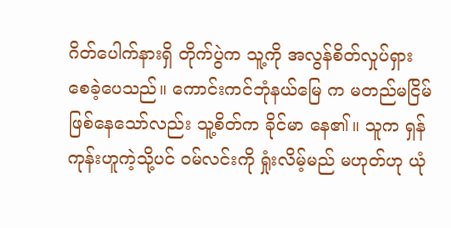ဂိတ်ပေါက်နားရှိ တိုက်ပွဲက သူ့ကို အလွန်စိတ်လှုပ်ရှားစေခဲ့ပေသည်။ ကောင်းကင်ဘုံနယ်မြေ က မတည်မငြိမ် ဖြစ်နေသော်လည်း သူ့စိတ်က ခိုင်မာ နေ၏။ သူက ရှန်ကုန်းဟူကဲ့သို့ပင် ဝမ်လင်းကို ရှုံးလိမ့်မည် မဟုတ်ဟု ယုံ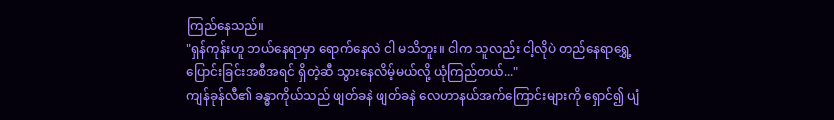ကြည်နေသည်။
"ရှန်ကုန်းဟူ ဘယ်နေရာမှာ ရောက်နေလဲ ငါ မသိဘူး။ ငါက သူလည်း ငါ့လိုပဲ တည်နေရာရွှေ့ပြောင်းခြင်းအစီအရင် ရှိတဲ့ဆီ သွားနေလိမ့်မယ်လို့ ယုံကြည်တယ်..."
ကျန်ခုန်လီ၏ ခန္ဓာကိုယ်သည် ဖျတ်ခနဲ ဖျတ်ခနဲ လေဟာနယ်အက်ကြောင်းများကို ရှောင်၍ ပျံ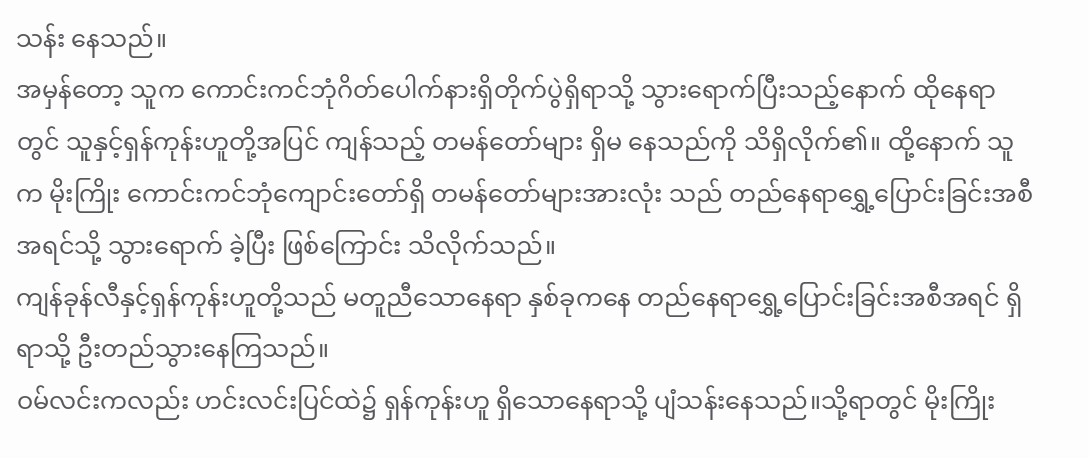သန်း နေသည်။
အမှန်တော့ သူက ကောင်းကင်ဘုံဂိတ်ပေါက်နားရှိတိုက်ပွဲရှိရာသို့ သွားရောက်ပြီးသည့်နောက် ထိုနေရာတွင် သူနှင့်ရှန်ကုန်းဟူတို့အပြင် ကျန်သည့် တမန်တော်များ ရှိမ နေသည်ကို သိရှိလိုက်၏။ ထို့နောက် သူက မိုးကြိုး ကောင်းကင်ဘုံကျောင်းတော်ရှိ တမန်တော်များအားလုံး သည် တည်နေရာရွှေ့ပြောင်းခြင်းအစီအရင်သို့ သွားရောက် ခဲ့ပြီး ဖြစ်ကြောင်း သိလိုက်သည်။
ကျန်ခုန်လီနှင့်ရှန်ကုန်းဟူတို့သည် မတူညီသောနေရာ နှစ်ခုကနေ တည်နေရာရွှေ့ပြောင်းခြင်းအစီအရင် ရှိရာသို့ ဦးတည်သွားနေကြသည်။
ဝမ်လင်းကလည်း ဟင်းလင်းပြင်ထဲ၌ ရှန်ကုန်းဟူ ရှိသောနေရာသို့ ပျံသန်းနေသည်။သို့ရာတွင် မိုးကြိုး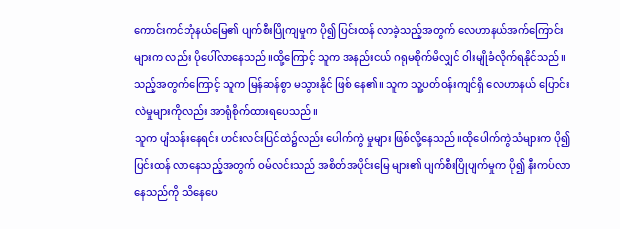ကောင်းကင်ဘုံနယ်မြေ၏ ပျက်စီးပြိုကျမှုက ပို၍ ပြင်းထန် လာခဲ့သည့်အတွက် လေဟာနယ်အက်ကြောင်းများက လည်း ပိုပေါ်လာနေသည်။ထို့ကြောင့် သူက အနည်းငယ် ဂရုမစိုက်မိလျှင် ဝါးမျိုခံလိုက်ရနိုင်သည်။
သည့်အတွက်ကြောင့် သူက မြန်ဆန်စွာ မသွားနိုင် ဖြစ် နေ၏။ သူက သူ့ပတ်ဝန်းကျင်ရှိ လေဟာနယ် ပြောင်းလဲမှုများကိုလည်း အာရုံစိုက်ထားရပေသည်။
သူက ပျံသန်းနေရင်း ဟင်းလင်းပြင်ထဲ၌လည်း ပေါက်ကွဲ မှုများ ဖြစ်လို့နေသည်။ထိုပေါက်ကွဲသံများက ပို၍ ပြင်းထန် လာနေသည့်အတွက် ဝမ်လင်းသည် အစိတ်အပိုင်းမြေ များ၏ ပျက်စီးပြိုပျက်မှုက ပို၍ နီးကပ်လာနေသည်ကို သိနေပေ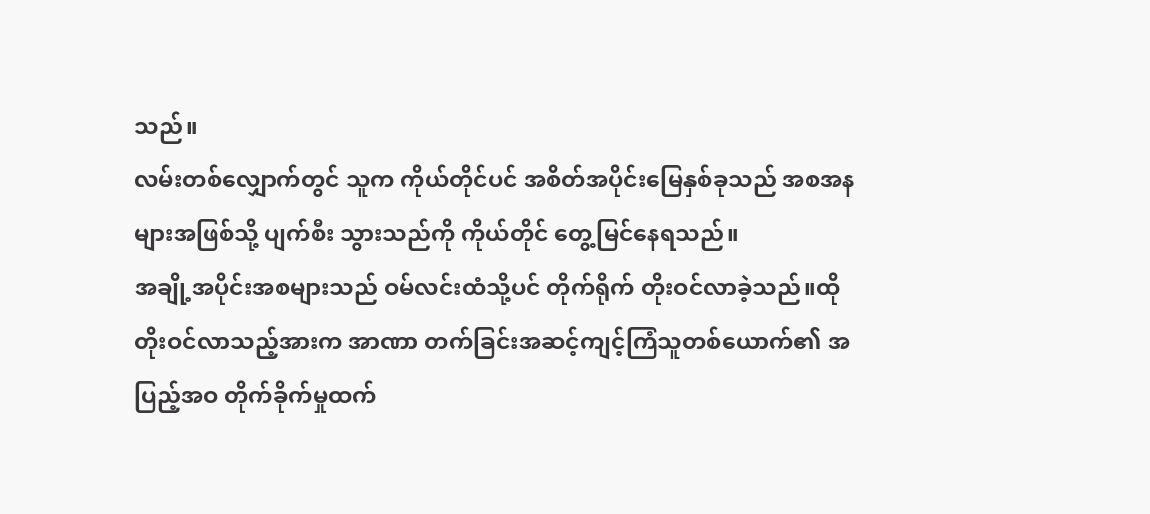သည်။
လမ်းတစ်လျှောက်တွင် သူက ကိုယ်တိုင်ပင် အစိတ်အပိုင်းမြေနှစ်ခုသည် အစအနများအဖြစ်သို့ ပျက်စီး သွားသည်ကို ကိုယ်တိုင် တွေ့မြင်နေရသည်။
အချို့အပိုင်းအစများသည် ဝမ်လင်းထံသို့ပင် တိုက်ရိုက် တိုးဝင်လာခဲ့သည်။ထိုတိုးဝင်လာသည့်အားက အာဏာ တက်ခြင်းအဆင့်ကျင့်ကြံသူတစ်ယောက်၏ အပြည့်အဝ တိုက်ခိုက်မှုထက်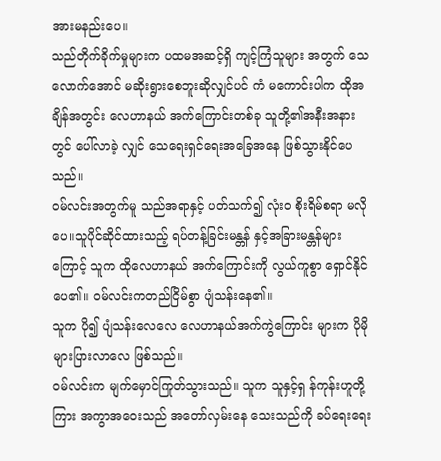အားမနည်းပေ။
သည်တိုက်ခိုက်မှုများက ပထမအဆင့်ရှိ ကျင့်ကြံသူများ အတွက် သေလောက်အောင် မဆိုးရွားစေဘူးဆိုလျှင်ပင် ကံ မကောင်းပါက ထိုအချိန်အတွင်း လေဟာနယ် အက်ကြောင်းတစ်ခု သူတို့၏အနီးအနားတွင် ပေါ်လာခဲ့ လျှင် သေရေးရှင်ရေးအခြေအနေ ဖြစ်သွားနိုင်ပေသည်။
ဝမ်လင်းအတွက်မူ သည်အရာနှင့် ပတ်သက်၍ လုံးဝ စိုးရိမ်စရာ မလိုပေ။သူပိုင်ဆိုင်ထားသည့် ရပ်တန့်ခြင်းမန္တန် နှင့်အခြားမန္တန်များကြောင့် သူက ထိုလေဟာနယ် အက်ကြောင်းကို လွယ်ကူစွာ ရှောင်နိုင်ပေ၏။ ဝမ်လင်းကတည်ငြိမ်စွာ ပျံသန်းနေ၏။
သူက ပို၍ ပျံသန်းလေလေ လေဟာနယ်အက်ကွဲကြောင်း များက ပိုမိုများပြားလာလေ ဖြစ်သည်။
ဝမ်လင်းက မျက်မှောင်ကြုတ်သွားသည်။ သူက သူနှင့်ရှ န်ကုန်းဟူတို့ကြား အကွာအဝေးသည် အတော်လှမ်းနေ သေးသည်ကို ခပ်ရေးရေး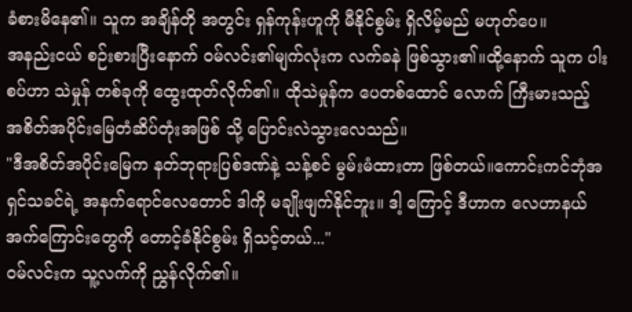ခံစားမိနေ၏။ သူက အချိန်တို အတွင်း ရှန်ကုန်းဟူကို မီနိုင်စွမ်း ရှိလိမ့်မည် မဟုတ်ပေ။
အနည်းငယ် စဉ်းစားပြီးနောက် ဝမ်လင်း၏မျက်လုံးက လက်ခနဲ ဖြစ်သွား၏။ထို့နောက် သူက ပါးစပ်ဟာ သဲမှုန် တစ်ခုကို ထွေးထုတ်လိုက်၏။ ထိုသဲမှုန်က ပေတစ်ထောင် လောက် ကြီးမားသည့် အစိတ်အပိုင်းမြေတံဆိပ်တုံးအဖြစ် သို့ ပြောင်းလဲသွားလေသည်။
"ဒီအစိတ်အပိုင်းမြေက နတ်ဘုရားပြစ်ဒဏ်နဲ့ သန့်စင် မွမ်းမံထားတာ ဖြစ်တယ်။ကောင်းကင်ဘုံအရှင်သခင်ရဲ့ အနက်ရောင်လေတောင် ဒါကို မချိုးဖျက်နိုင်ဘူး။ ဒါ့ ကြောင့် ဒီဟာက လေဟာနယ်အက်ကြောင်းတွေကို တောင့်ခံနိုင်စွမ်း ရှိသင့်တယ်..."
ဝမ်လင်းက သူ့လက်ကို ညွှန်လိုက်၏။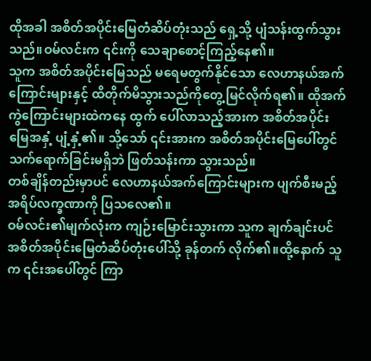ထိုအခါ အစိတ်အပိုင်းမြေတံဆိပ်တုံးသည် ရှေ့သို့ ပျံသန်းထွက်သွား သည်။ဝမ်လင်းက ၎င်းကို သေချာစောင့်ကြည့်နေ၏။
သူက အစိတ်အပိုင်းမြေသည် မရေမတွက်နိုင်သော လေဟာနယ်အက်ကြောင်းများနှင့် ထိတိုက်မိသွားသည်ကိုတွေ့မြင်လိုက်ရ၏။ ထိုအက်ကွဲကြောင်းများထဲကနေ ထွက် ပေါ်လာသည့်အားက အစိတ်အပိုင်းမြေအနှံ့ ပျံ့နှံ့၏။ သို့သော် ၎င်းအားက အစိတ်အပိုင်းမြေပေါ်တွင် သက်ရောက်ခြင်းမရှိဘဲ ဖြတ်သန်းကာ သွားသည်။
တစ်ချိန်တည်းမှာပင် လေဟာနယ်အက်ကြောင်းများက ပျက်စီးမည့်အရိပ်လက္ခဏာကို ပြသလေ၏။
ဝမ်လင်း၏မျက်လုံးက ကျဉ်းမြောင်းသွားကာ သူက ချက်ချင်းပင်အစိတ်အပိုင်းမြေတံဆိပ်တုံးပေါ်သို့ ခုန်တက် လိုက်၏။ထို့နောက် သူက ၎င်းအပေါ်တွင် ကြာ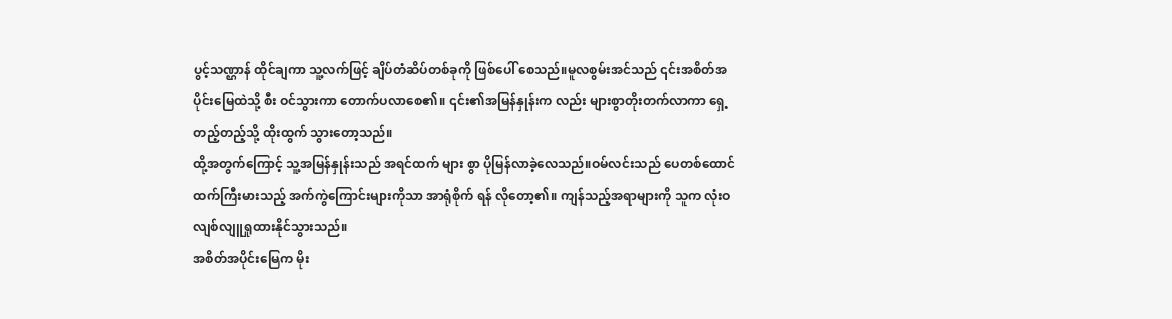ပွင့်သဏ္ဌာန် ထိုင်ချကာ သူ့လက်ဖြင့် ချိပ်တံဆိပ်တစ်ခုကို ဖြစ်ပေါ် စေသည်။မူလစွမ်းအင်သည် ၎င်းအစိတ်အပိုင်းမြေထဲသို့ စီး ဝင်သွားကာ တောက်ပလာစေ၏။ ၎င်း၏အမြန်နှုန်းက လည်း များစွာတိုးတက်လာကာ ရှေ့တည့်တည့်သို့ ထိုးထွက် သွားတော့သည်။
ထို့အတွက်ကြောင့် သူ့အမြန်နှုန်းသည် အရင်ထက် များ စွာ ပိုမြန်လာခဲ့လေသည်။ဝမ်လင်းသည် ပေတစ်ထောင် ထက်ကြီးမားသည့် အက်ကွဲကြောင်းများကိုသာ အာရုံစိုက် ရန် လိုတော့၏။ ကျန်သည့်အရာများကို သူက လုံးဝ လျစ်လျူရှုထားနိုင်သွားသည်။
အစိတ်အပိုင်းမြေက မိုး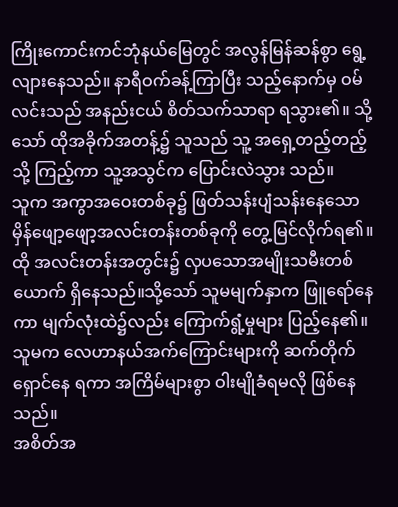ကြိုးကောင်းကင်ဘုံနယ်မြေတွင် အလွန်မြန်ဆန်စွာ ရွေ့လျားနေသည်။ နာရီဝက်ခန့်ကြာပြီး သည့်နောက်မှ ဝမ်လင်းသည် အနည်းငယ် စိတ်သက်သာရာ ရသွား၏။ သို့သော် ထိုအခိုက်အတန့်၌ သူသည် သူ့ အရှေ့တည့်တည့်သို့ ကြည့်ကာ သူ့အသွင်က ပြောင်းလဲသွား သည်။
သူက အကွာအဝေးတစ်ခု၌ ဖြတ်သန်းပျံသန်းနေသော မှိန်ဖျော့ဖျော့အလင်းတန်းတစ်ခုကို တွေ့မြင်လိုက်ရ၏။ထို အလင်းတန်းအတွင်း၌ လှပသောအမျိုးသမီးတစ်ယောက် ရှိနေသည်။သို့သော် သူမမျက်နှာက ဖြူရော်နေကာ မျက်လုံးထဲ၌လည်း ကြောက်ရွံ့မှုများ ပြည့်နေ၏။ သူမက လေဟာနယ်အက်ကြောင်းများကို ဆက်တိုက် ရှောင်နေ ရကာ အကြိမ်များစွာ ဝါးမျိုခံရမလို ဖြစ်နေသည်။
အစိတ်အ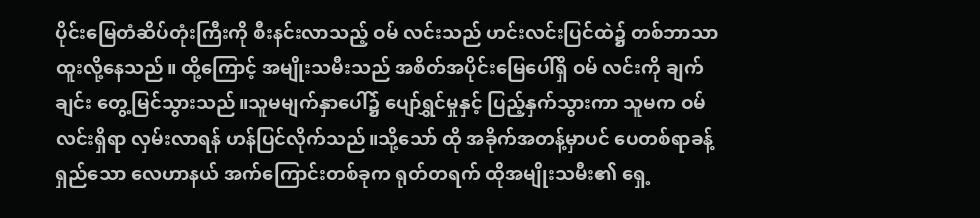ပိုင်းမြေတံဆိပ်တုံးကြီးကို စီးနင်းလာသည့် ဝမ် လင်းသည် ဟင်းလင်းပြင်ထဲ၌ တစ်ဘာသာထူးလို့နေသည်။ ထို့ကြောင့် အမျိုးသမီးသည် အစိတ်အပိုင်းမြေပေါ်ရှိ ဝမ် လင်းကို ချက်ချင်း တွေ့မြင်သွားသည်။သူမမျက်နှာပေါ်၌ ပျော်ရွှင်မှုနှင့် ပြည့်နှက်သွားကာ သူမက ဝမ်လင်းရှိရာ လှမ်းလာရန် ဟန်ပြင်လိုက်သည်။သို့သော် ထို အခိုက်အတန့်မှာပင် ပေတစ်ရာခန့်ရှည်သော လေဟာနယ် အက်ကြောင်းတစ်ခုက ရုတ်တရက် ထိုအမျိုးသမီး၏ ရှေ့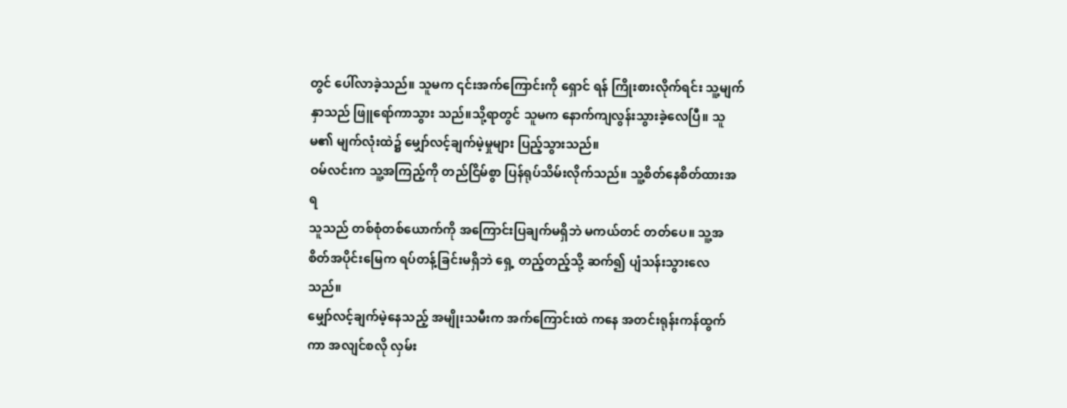တွင် ပေါ်လာခဲ့သည်။ သူမက ၎င်းအက်ကြောင်းကို ရှောင် ရန် ကြိုးစားလိုက်ရင်း သူ့မျက်နှာသည် ဖြူရော်ကာသွား သည်။သို့ရာတွင် သူမက နောက်ကျလွန်းသွားခဲ့လေပြီ။ သူမ၏ မျက်လုံးထဲ၌ မျှော်လင့်ချက်မဲ့မှုများ ပြည့်သွားသည်။
ဝမ်လင်းက သူ့အကြည့်ကို တည်ငြိမ်စွာ ပြန်ရုပ်သိမ်းလိုက်သည်။ သူ့စိတ်နေစိတ်ထားအရ
သူသည် တစ်စုံတစ်ယောက်ကို အကြောင်းပြချက်မရှိဘဲ မကယ်တင် တတ်ပေ။ သူ့အစိတ်အပိုင်းမြေက ရပ်တန့်ခြင်းမရှိဘဲ ရှေ့ တည့်တည့်သို့ ဆက်၍ ပျံသန်းသွားလေသည်။
မျှော်လင့်ချက်မဲ့နေသည့် အမျိုးသမီးက အက်ကြောင်းထဲ ကနေ အတင်းရုန်းကန်ထွက်ကာ အလျင်စလို လှမ်း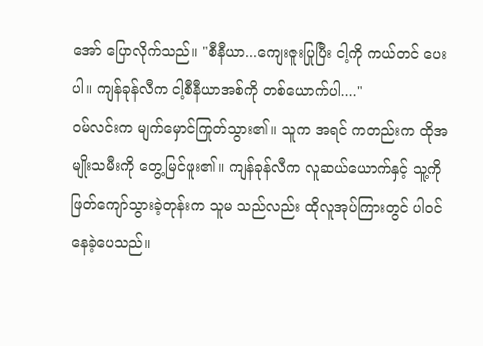အော် ပြောလိုက်သည်။ "စီနီယာ...ကျေးဇူးပြုပြီး ငါ့ကို ကယ်တင် ပေးပါ။ ကျန်ခုန်လီက ငါ့စီနီယာအစ်ကို တစ်ယောက်ပါ...."
ဝမ်လင်းက မျက်မှောင်ကြုတ်သွား၏။ သူက အရင် ကတည်းက ထိုအမျိုးသမီးကို တွေ့မြင်ဖူး၏။ ကျန်ခုန်လီက လူဆယ်ယောက်နှင့် သူ့ကို ဖြတ်ကျော်သွားခဲ့တုန်းက သူမ သည်လည်း ထိုလူအုပ်ကြားတွင် ပါဝင်နေခဲ့ပေသည်။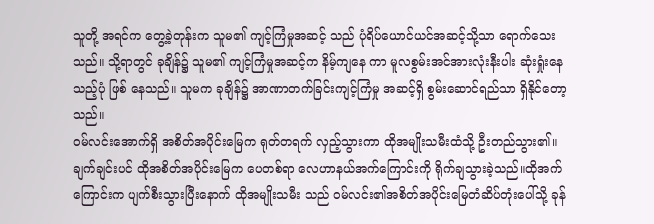သူတို့ အရင်က တွေ့ခဲ့တုန်းက သူမ၏ ကျင့်ကြံမှုအဆင့် သည် ပုံရိပ်ယောင်ယင်အဆင့်သို့သာ ရောက်သေးသည်။ သို့ရာတွင် ခုချိန်၌ သူမ၏ ကျင့်ကြံမှုအဆင့်က နိမ့်ကျနေ ကာ မူလစွမ်းအင်အားလုံးနီးပါး ဆုံးရှုံးနေသည့်ပုံ ဖြစ် နေသည်။ သူမက ခုချိန်၌ အာဏာတက်ခြင်းကျင့်ကြံမှု အဆင့်ရှိ စွမ်းဆောင်ရည်သာ ရှိနိုင်တော့သည်။
ဝမ်လင်းအောက်ရှိ အစိတ်အပိုင်းမြေက ရုတ်တရက် လှည့်သွားကာ ထိုအမျိုးသမီးထံသို့ ဦးတည်သွား၏။ ချက်ချင်းပင် ထိုအစိတ်အပိုင်းမြေက ပေတစ်ရာ လေဟာနယ်အက်ကြောင်းကို ရိုက်ချသွားခဲ့သည်။ထိုအက်ကြောင်းက ပျက်စီးသွားပြီးနောက် ထိုအမျိုးသမီး သည် ဝမ်လင်း၏အစိတ်အပိုင်းမြေတံဆိပ်တုံးပေါ်သို့ ခုန်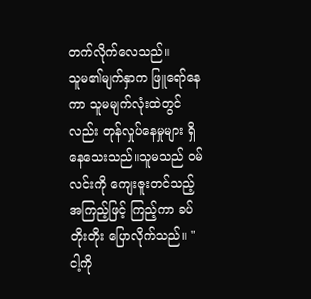တက်လိုက်လေသည်။
သူမ၏မျက်နှာက ဖြူရော်နေကာ သူမမျက်လုံးထဲတွင် လည်း တုန်လှုပ်နေမှုများ ရှိနေသေးသည်။သူမသည် ဝမ် လင်းကို ကျေးဇူးတင်သည့်အကြည့်ဖြင့် ကြည့်ကာ ခပ် တိုးတိုး ပြောလိုက်သည်။ "ငါ့ကို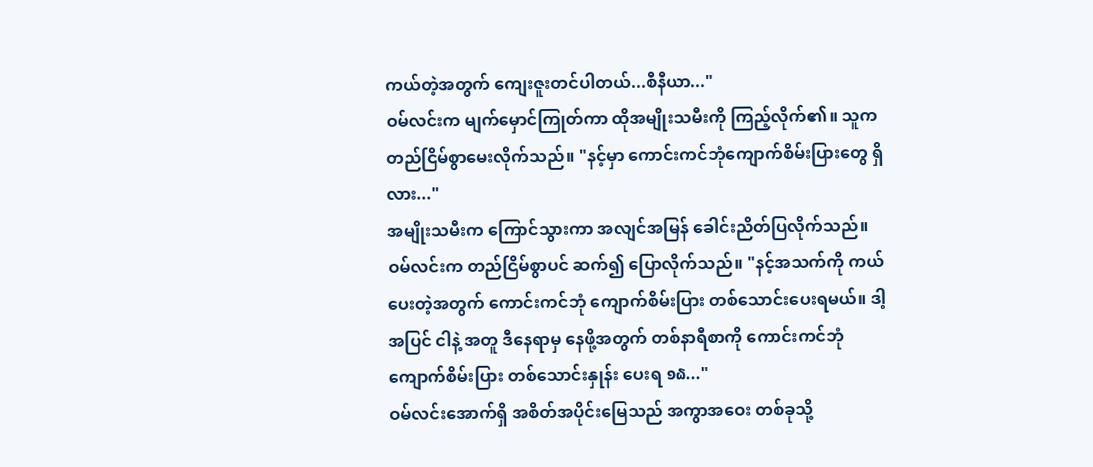ကယ်တဲ့အတွက် ကျေးဇူးတင်ပါတယ်...စီနီယာ..."
ဝမ်လင်းက မျက်မှောင်ကြုတ်ကာ ထိုအမျိုးသမီးကို ကြည့်လိုက်၏။ သူက တည်ငြိမ်စွာမေးလိုက်သည်။ "နင့်မှာ ကောင်းကင်ဘုံကျောက်စိမ်းပြားတွေ ရှိလား..."
အမျိုးသမီးက ကြောင်သွားကာ အလျင်အမြန် ခေါင်းညိတ်ပြလိုက်သည်။
ဝမ်လင်းက တည်ငြိမ်စွာပင် ဆက်၍ ပြောလိုက်သည်။ "နင့်အသက်ကို ကယ်ပေးတဲ့အတွက် ကောင်းကင်ဘုံ ကျောက်စိမ်းပြား တစ်သောင်းပေးရမယ်။ ဒါ့အပြင် ငါနဲ့ အတူ ဒီနေရာမှ နေဖို့အတွက် တစ်နာရီစာကို ကောင်းကင်ဘုံကျောက်စိမ်းပြား တစ်သောင်းနှုန်း ပေးရ ໑໖..."
ဝမ်လင်းအောက်ရှိ အစိတ်အပိုင်းမြေသည် အကွာအဝေး တစ်ခုသို့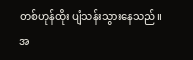တစ်ဟုန်ထိုး ပျံသန်းသွားနေသည်။
အ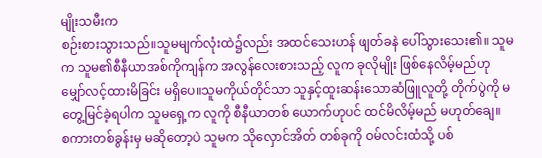မျိုးသမီးက
စဉ်းစားသွားသည်။သူမမျက်လုံးထဲ၌လည်း အထင်သေးဟန် ဖျတ်ခနဲ ပေါ်သွားသေး၏။ သူမက သူမ၏စီနီယာအစ်ကိုကျန်က အလွန်လေးစားသည့် လူက ခုလိုမျိုး ဖြစ်နေလိမ့်မည်ဟု မျှော်လင့်ထားမိခြင်း မရှိပေ။သူမကိုယ်တိုင်သာ သူနှင့်ထူးဆန်းသောဆံဖြူလူတို့ တိုက်ပွဲကို မတွေ့မြင်ခဲ့ရပါက သူမရှေ့က လူကို စီနီယာတစ် ယောက်ဟုပင် ထင်မိလိမ့်မည် မဟုတ်ချေ။
စကားတစ်ခွန်းမှ မဆိုတော့ပဲ သူမက သိုလှောင်အိတ် တစ်ခုကို ဝမ်လင်းထံသို့ ပစ်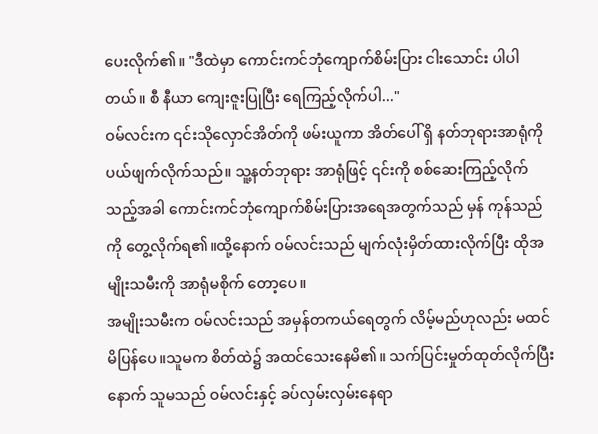ပေးလိုက်၏။ "ဒီထဲမှာ ကောင်းကင်ဘုံကျောက်စိမ်းပြား ငါးသောင်း ပါပါတယ်။ စီ နီယာ ကျေးဇူးပြုပြီး ရေကြည့်လိုက်ပါ..."
ဝမ်လင်းက ၎င်းသိုလှောင်အိတ်ကို ဖမ်းယူကာ အိတ်ပေါ် ရှိ နတ်ဘုရားအာရုံကို ပယ်ဖျက်လိုက်သည်။ သူ့နတ်ဘုရား အာရုံဖြင့် ၎င်းကို စစ်ဆေးကြည့်လိုက်သည့်အခါ ကောင်းကင်ဘုံကျောက်စိမ်းပြားအရေအတွက်သည် မှန် ကုန်သည်ကို တွေ့လိုက်ရ၏။ထို့နောက် ဝမ်လင်းသည် မျက်လုံးမှိတ်ထားလိုက်ပြီး ထိုအမျိုးသမီးကို အာရုံမစိုက် တော့ပေ။
အမျိုးသမီးက ဝမ်လင်းသည် အမှန်တကယ်ရေတွက် လိမ့်မည်ဟုလည်း မထင်မိပြန်ပေ။သူမက စိတ်ထဲ၌ အထင်သေးနေမိ၏။ သက်ပြင်းမှုတ်ထုတ်လိုက်ပြီးနောက် သူမသည် ဝမ်လင်းနှင့် ခပ်လှမ်းလှမ်းနေရာ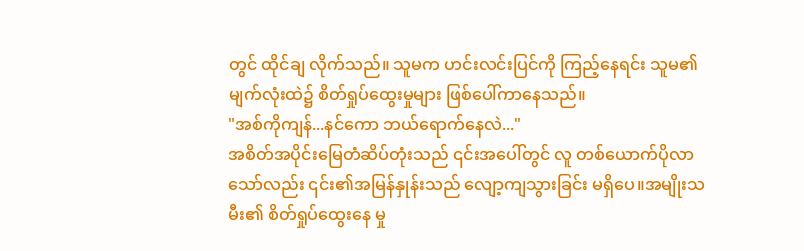တွင် ထိုင်ချ လိုက်သည်။ သူမက ဟင်းလင်းပြင်ကို ကြည့်နေရင်း သူမ၏ မျက်လုံးထဲ၌ စိတ်ရှုပ်ထွေးမှုများ ဖြစ်ပေါ်ကာနေသည်။
"အစ်ကိုကျန်...နင်ကော ဘယ်ရောက်နေလဲ..."
အစိတ်အပိုင်းမြေတံဆိပ်တုံးသည် ၎င်းအပေါ်တွင် လူ တစ်ယောက်ပိုလာသော်လည်း ၎င်း၏အမြန်နှုန်းသည် လျော့ကျသွားခြင်း မရှိပေ။အမျိုးသမီး၏ စိတ်ရှုပ်ထွေးနေ မှု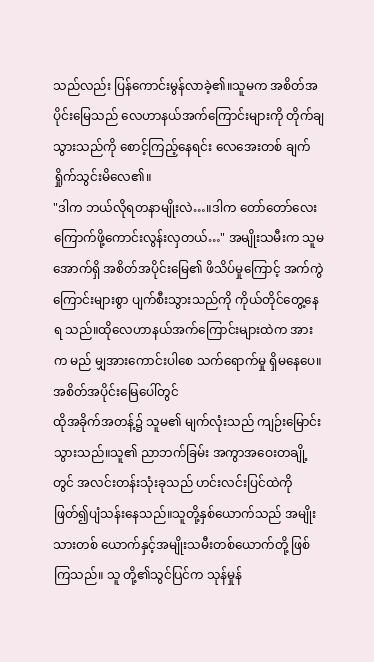သည်လည်း ပြန်ကောင်းမွန်လာခဲ့၏။သူမက အစိတ်အပိုင်းမြေသည် လေဟာနယ်အက်ကြောင်းများကို တိုက်ချသွားသည်ကို စောင့်ကြည့်နေရင်း လေအေးတစ် ချက် ရှိုက်သွင်းမိလေ၏။
"ဒါက ဘယ်လိုရတနာမျိုးလဲ…။ဒါက တော်တော်လေး ကြောက်ဖို့ကောင်းလွန်းလှတယ်…" အမျိုးသမီးက သူမ အောက်ရှိ အစိတ်အပိုင်းမြေ၏ ဖိသိပ်မှုကြောင့် အက်ကွဲ ကြောင်းများစွာ ပျက်စီးသွားသည်ကို ကိုယ်တိုင်တွေ့နေရ သည်။ထိုလေဟာနယ်အက်ကြောင်းများထဲက အားက မည် မျှအားကောင်းပါစေ သက်ရောက်မှု ရှိမနေပေ။ အစိတ်အပိုင်းမြေပေါ်တွင်
ထိုအခိုက်အတန့်၌ သူမ၏ မျက်လုံးသည် ကျဉ်းမြောင်း သွားသည်။သူ၏ ညာဘက်ခြမ်း အကွာအဝေးတချို့တွင် အလင်းတန်းသုံးခုသည် ဟင်းလင်းပြင်ထဲကို ဖြတ်၍ပျံသန်းနေသည်။သူတို့နှစ်ယောက်သည် အမျိုးသားတစ် ယောက်နှင့်အမျိုးသမီးတစ်ယောက်တို့ ဖြစ်ကြသည်။ သူ တို့၏သွင်ပြင်က သုန်မှုန်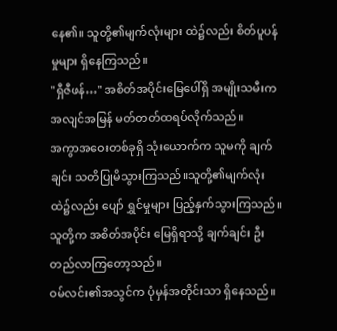နေ၏။ သူတို့၏မျက်လုံးများ ထဲ၌လည်း စိတ်ပူပန်မှုများ ရှိနေကြသည်။
"ရှီဇီဖန်…" အစိတ်အပိုင်းမြေပေါ်ရှိ အမျိုးသမီးက အလျင်အမြန် မတ်တတ်ထရပ်လိုက်သည်။
အကွာအဝေးတစ်ခုရှိ သုံးယောက်က သူမကို ချက်ချင်း သတိပြုမိသွားကြသည်။သူတို့၏မျက်လုံးထဲ၌လည်း ပျော် ရွှင်မှုများ ပြည့်နှက်သွားကြသည်။ သူတို့က အစိတ်အပိုင်း မြေရှိရာသို့ ချက်ချင်း ဦးတည်လာကြတော့သည်။
ဝမ်လင်း၏အသွင်က ပုံမှန်အတိုင်းသာ ရှိနေသည်။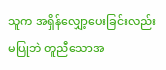သူက အရှိန်လျှော့ပေးခြင်းလည်း မပြုဘဲ တူညီသောအ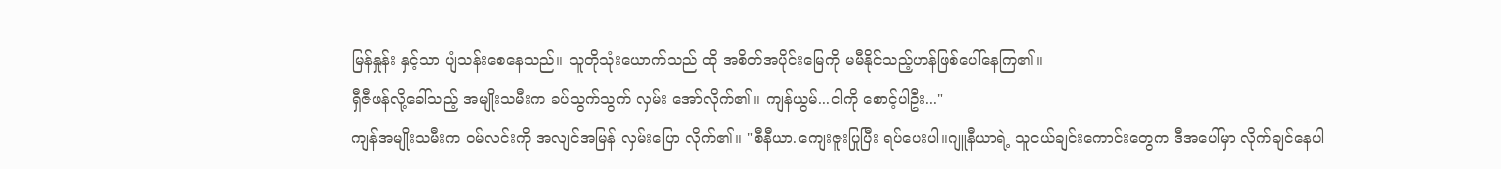မြန်နှုန်း နှင့်သာ ပျံသန်းစေနေသည်။ သူတိုသုံးယောက်သည် ထို အစိတ်အပိုင်းမြေကို မမီနိုင်သည့်ဟန်ဖြစ်ပေါ်နေကြ၏။
ရှီဇီဖန်လို့ခေါ်သည့် အမျိုးသမီးက ခပ်သွက်သွက် လှမ်း အော်လိုက်၏။ ကျန်ယွမ်...ငါကို စောင့်ပါဦး..."
ကျန်အမျိုးသမီးက ဝမ်လင်းကို အလျင်အမြန် လှမ်းပြော လိုက်၏။ "စီနီယာ.ကျေးဇူးပြုပြီး ရပ်ပေးပါ။ဂျူနီယာရဲ့ သူငယ်ချင်းကောင်းတွေက ဒီအပေါ်မှာ လိုက်ချင်နေပါ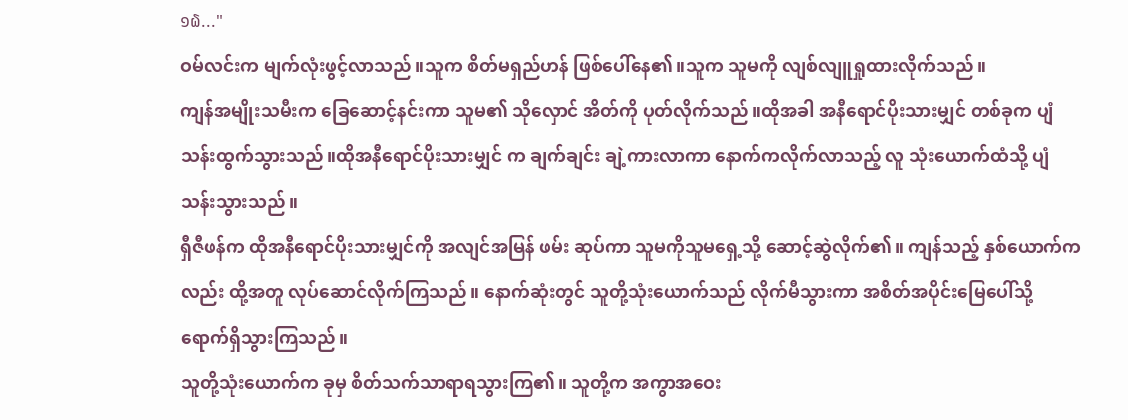໑໖..."
ဝမ်လင်းက မျက်လုံးဖွင့်လာသည်။သူက စိတ်မရှည်ဟန် ဖြစ်ပေါ်နေ၏။သူက သူမကို လျစ်လျူရှုထားလိုက်သည်။
ကျန်အမျိုးသမီးက ခြေဆောင့်နင်းကာ သူမ၏ သိုလှောင် အိတ်ကို ပုတ်လိုက်သည်။ထိုအခါ အနီရောင်ပိုးသားမျှင် တစ်ခုက ပျံသန်းထွက်သွားသည်။ထိုအနီရောင်ပိုးသားမျှင် က ချက်ချင်း ချဲ့ကားလာကာ နောက်ကလိုက်လာသည့် လူ သုံးယောက်ထံသို့ ပျံသန်းသွားသည်။
ရှီဇီဖန်က ထိုအနီရောင်ပိုးသားမျှင်ကို အလျင်အမြန် ဖမ်း ဆုပ်ကာ သူမကိုသူမရှေ့သို့ ဆောင့်ဆွဲလိုက်၏။ ကျန်သည့် နှစ်ယောက်ကလည်း ထို့အတူ လုပ်ဆောင်လိုက်ကြသည်။ နောက်ဆုံးတွင် သူတို့သုံးယောက်သည် လိုက်မီသွားကာ အစိတ်အပိုင်းမြေပေါ်သို့ ရောက်ရှိသွားကြသည်။
သူတို့သုံးယောက်က ခုမှ စိတ်သက်သာရာရသွားကြ၏။ သူတို့က အကွာအဝေး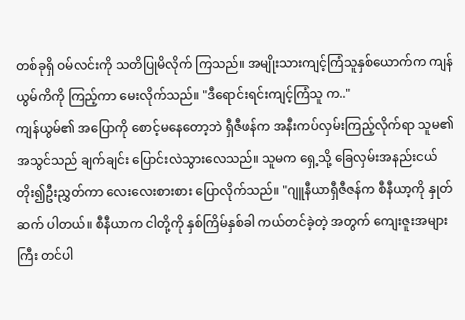တစ်ခုရှိ ဝမ်လင်းကို သတိပြုမိလိုက် ကြသည်။ အမျိုးသားကျင့်ကြံသူနှစ်ယောက်က ကျန်ယွမ်ကိကို ကြည့်ကာ မေးလိုက်သည်။ "ဒီရောင်းရင်းကျင့်ကြံသူ က.."
ကျန်ယွမ်၏ အပြောကို စောင့်မနေတော့ဘဲ ရှီဇီဖန်က အနီးကပ်လှမ်းကြည့်လိုက်ရာ သူမ၏ အသွင်သည် ချက်ချင်း ပြောင်းလဲသွားလေသည်။ သူမက ရှေ့သို့ ခြေလှမ်းအနည်းငယ် တိုး၍ဦးညွှတ်ကာ လေးလေးစားစား ပြောလိုက်သည်။ "ဂျူနီယာရှီဇီဇန်က စီနီယာ့ကို နှုတ်ဆက် ပါတယ်။ စီနီယာက ငါတို့ကို နှစ်ကြိမ်နှစ်ခါ ကယ်တင်ခဲ့တဲ့ အတွက် ကျေးဇူးအများကြီး တင်ပါ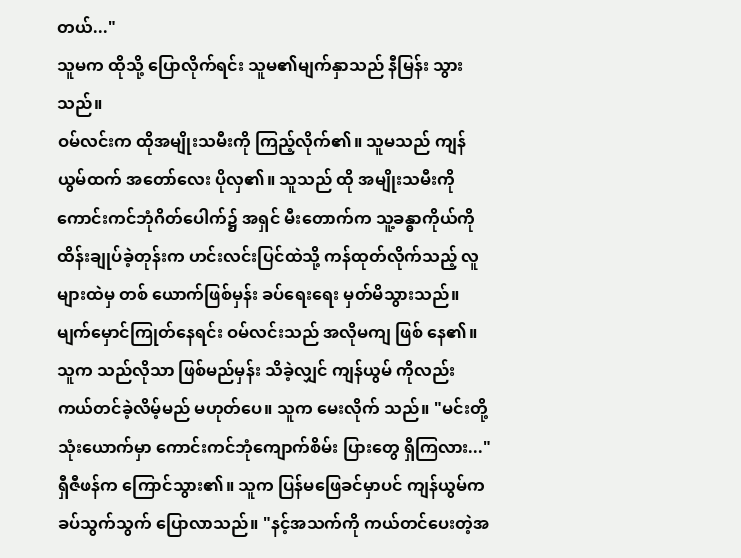တယ်..."
သူမက ထိုသို့ ပြောလိုက်ရင်း သူမ၏မျက်နှာသည် နီမြန်း သွားသည်။
ဝမ်လင်းက ထိုအမျိုးသမီးကို ကြည့်လိုက်၏။ သူမသည် ကျန်ယွမ်ထက် အတော်လေး ပိုလှ၏။ သူသည် ထို အမျိုးသမီးကို ကောင်းကင်ဘုံဂိတ်ပေါက်၌ အရှင် မီးတောက်က သူ့ခန္ဓာကိုယ်ကို ထိန်းချုပ်ခဲ့တုန်းက ဟင်းလင်းပြင်ထဲသို့ ကန်ထုတ်လိုက်သည့် လူများထဲမှ တစ် ယောက်ဖြစ်မှန်း ခပ်ရေးရေး မှတ်မိသွားသည်။
မျက်မှောင်ကြုတ်နေရင်း ဝမ်လင်းသည် အလိုမကျ ဖြစ် နေ၏။သူက သည်လိုသာ ဖြစ်မည်မှန်း သိခဲ့လျှင် ကျန်ယွမ် ကိုလည်း ကယ်တင်ခဲ့လိမ့်မည် မဟုတ်ပေ။ သူက မေးလိုက် သည်။ "မင်းတို့သုံးယောက်မှာ ကောင်းကင်ဘုံကျောက်စိမ်း ပြားတွေ ရှိကြလား..."
ရှီဇီဖန်က ကြောင်သွား၏။ သူက ပြန်မဖြေခင်မှာပင် ကျန်ယွမ်က ခပ်သွက်သွက် ပြောလာသည်။ "နင့်အသက်ကို ကယ်တင်ပေးတဲ့အ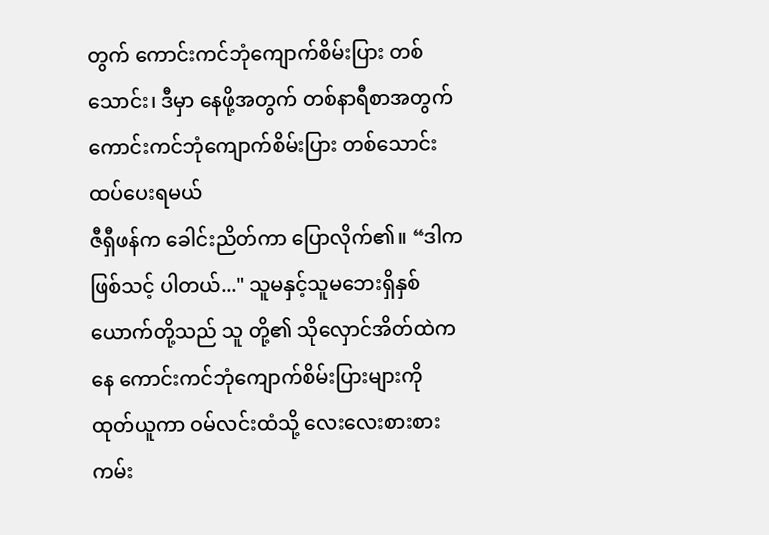တွက် ကောင်းကင်ဘုံကျောက်စိမ်းပြား တစ်သောင်း၊ ဒီမှာ နေဖို့အတွက် တစ်နာရီစာအတွက် ကောင်းကင်ဘုံကျောက်စိမ်းပြား တစ်သောင်း ထပ်ပေးရမယ်
ဇီရှီဖန်က ခေါင်းညိတ်ကာ ပြောလိုက်၏။ “ဒါက ဖြစ်သင့် ပါတယ်..." သူမနှင့်သူမဘေးရှိနှစ်ယောက်တို့သည် သူ တို့၏ သိုလှောင်အိတ်ထဲကနေ ကောင်းကင်ဘုံကျောက်စိမ်းပြားများကို ထုတ်ယူကာ ဝမ်လင်းထံသို့ လေးလေးစားစား ကမ်း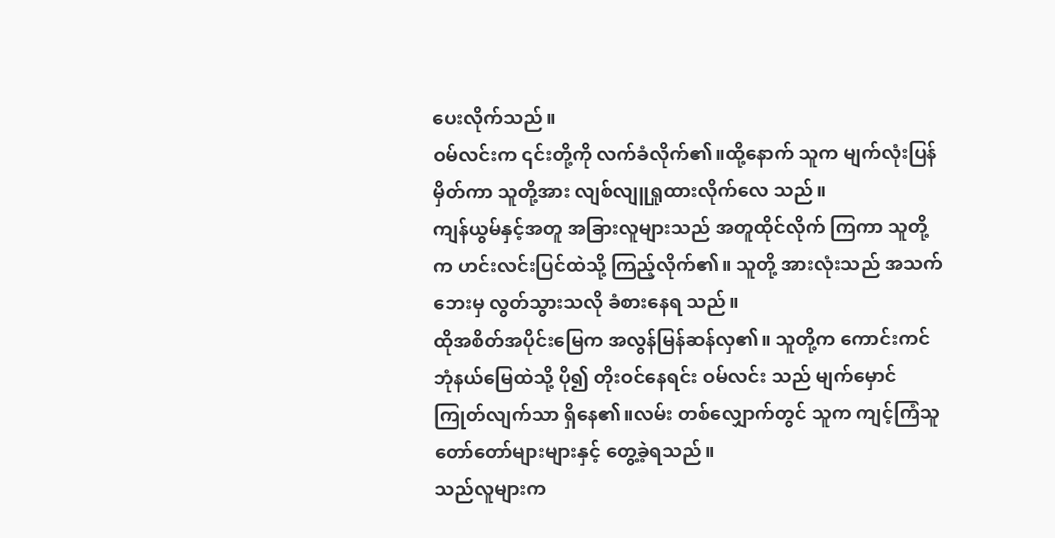ပေးလိုက်သည်။
ဝမ်လင်းက ၎င်းတို့ကို လက်ခံလိုက်၏။ထို့နောက် သူက မျက်လုံးပြန်မှိတ်ကာ သူတို့အား လျစ်လျူရှုထားလိုက်လေ သည်။
ကျန်ယွမ်နှင့်အတူ အခြားလူများသည် အတူထိုင်လိုက် ကြကာ သူတို့က ဟင်းလင်းပြင်ထဲသို့ ကြည့်လိုက်၏။ သူတို့ အားလုံးသည် အသက်ဘေးမှ လွတ်သွားသလို ခံစားနေရ သည်။
ထိုအစိတ်အပိုင်းမြေက အလွန်မြန်ဆန်လှ၏။ သူတို့က ကောင်းကင်ဘုံနယ်မြေထဲသို့ ပို၍ တိုးဝင်နေရင်း ဝမ်လင်း သည် မျက်မှောင်ကြုတ်လျက်သာ ရှိနေ၏။လမ်း တစ်လျှောက်တွင် သူက ကျင့်ကြံသူတော်တော်များများနှင့် တွေ့ခဲ့ရသည်။
သည်လူများက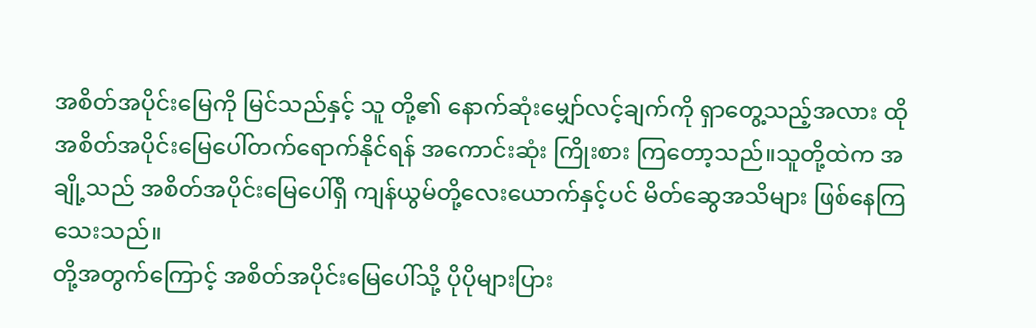အစိတ်အပိုင်းမြေကို မြင်သည်နှင့် သူ တို့၏ နောက်ဆုံးမျှော်လင့်ချက်ကို ရှာတွေ့သည့်အလား ထို အစိတ်အပိုင်းမြေပေါ်တက်ရောက်နိုင်ရန် အကောင်းဆုံး ကြိုးစား ကြတော့သည်။သူတို့ထဲက အချို့သည် အစိတ်အပိုင်းမြေပေါ်ရှိ ကျန်ယွမ်တို့လေးယောက်နှင့်ပင် မိတ်ဆွေအသိများ ဖြစ်နေကြသေးသည်။
တို့အတွက်ကြောင့် အစိတ်အပိုင်းမြေပေါ်သို့ ပိုပိုများပြား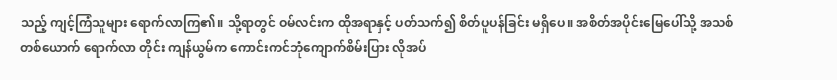သည့် ကျင့်ကြံသူများ ရောက်လာကြ၏။ သို့ရာတွင် ဝမ်လင်းက ထိုအရာနှင့် ပတ်သက်၍ စိတ်ပူပန်ခြင်း မရှိပေ။ အစိတ်အပိုင်းမြေပေါ်သို့ အသစ်တစ်ယောက် ရောက်လာ တိုင်း ကျန်ယွမ်က ကောင်းကင်ဘုံကျောက်စိမ်းပြား လိုအပ်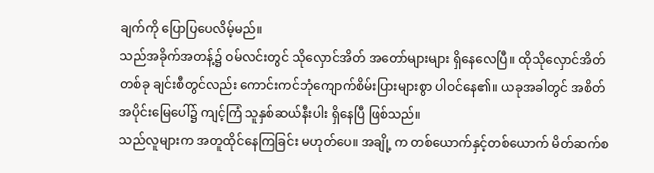ချက်ကို ပြောပြပေလိမ့်မည်။
သည်အခိုက်အတန့်၌ ဝမ်လင်းတွင် သိုလှောင်အိတ် အတော်များများ ရှိနေလေပြီ။ ထိုသိုလှောင်အိတ် တစ်ခု ချင်းစီတွင်လည်း ကောင်းကင်ဘုံကျောက်စိမ်းပြားများစွာ ပါဝင်နေ၏။ ယခုအခါတွင် အစိတ်အပိုင်းမြေပေါ်၌ ကျင့်ကြံ သူနှစ်ဆယ်နီးပါး ရှိနေပြီ ဖြစ်သည်။
သည်လူများက အတူထိုင်နေကြခြင်း မဟုတ်ပေ။ အချို့ က တစ်ယောက်နှင့်တစ်ယောက် မိတ်ဆက်စ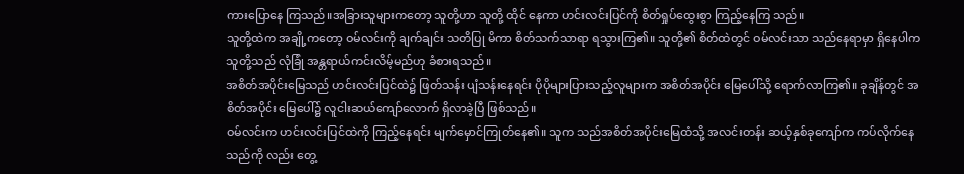ကားပြောနေ ကြသည်။အခြားသူများကတော့ သူတို့ဟာ သူတို့ ထိုင် နေကာ ဟင်းလင်းပြင်ကို စိတ်ရှုပ်ထွေးစွာ ကြည့်နေကြ သည်။
သူတို့ထဲက အချို့ကတော့ ဝမ်လင်းကို ချက်ချင်း သတိပြု မိကာ စိတ်သက်သာရာ ရသွားကြ၏။ သူတို့၏ စိတ်ထဲတွင် ဝမ်လင်းသာ သည်နေရာမှာ ရှိနေပါက သူတို့သည် လုံခြုံ အန္တရာယ်ကင်းလိမ့်မည်ဟု ခံစားရသည်။
အစိတ်အပိုင်းမြေသည် ဟင်းလင်းပြင်ထဲ၌ ဖြတ်သန်း ပျံသန်းနေရင်း ပိုပိုများပြားသည့်လူများက အစိတ်အပိုင်း မြေပေါ်သို့ ရောက်လာကြ၏။ ခုချိန်တွင် အစိတ်အပိုင်း မြေပေါ်၌ လူငါးဆယ်ကျော်လောက် ရှိလာခဲ့ပြီ ဖြစ်သည်။
ဝမ်လင်းက ဟင်းလင်းပြင်ထဲကို ကြည့်နေရင်း မျက်မှောင်ကြုတ်နေ၏။ သူက သည်အစိတ်အပိုင်းမြေထံသို့ အလင်းတန်း ဆယ့်နှစ်ခုကျော်က ကပ်လိုက်နေသည်ကို လည်း တွေ့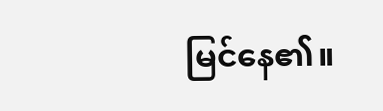မြင်နေ၏။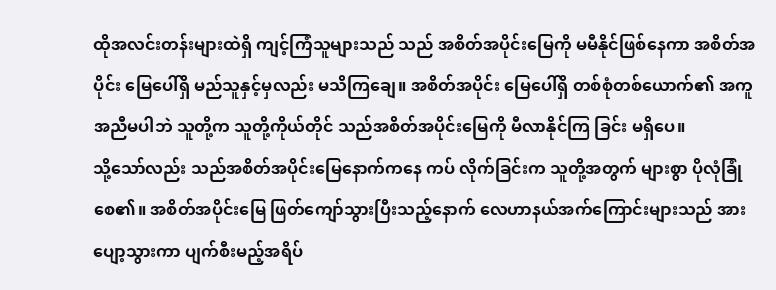ထိုအလင်းတန်းများထဲရှိ ကျင့်ကြံသူများသည် သည် အစိတ်အပိုင်းမြေကို မမီနိုင်ဖြစ်နေကာ အစိတ်အပိုင်း မြေပေါ်ရှိ မည်သူနှင့်မှလည်း မသိကြချေ။ အစိတ်အပိုင်း မြေပေါ်ရှိ တစ်စုံတစ်ယောက်၏ အကူအညီမပါဘဲ သူတို့က သူတို့ကိုယ်တိုင် သည်အစိတ်အပိုင်းမြေကို မီလာနိုင်ကြ ခြင်း မရှိပေ။
သို့သော်လည်း သည်အစိတ်အပိုင်းမြေနောက်ကနေ ကပ် လိုက်ခြင်းက သူတို့အတွက် များစွာ ပိုလုံခြုံစေ၏။ အစိတ်အပိုင်းမြေ ဖြတ်ကျော်သွားပြီးသည့်နောက် လေဟာနယ်အက်ကြောင်းများသည် အားပျော့သွားကာ ပျက်စီးမည့်အရိပ်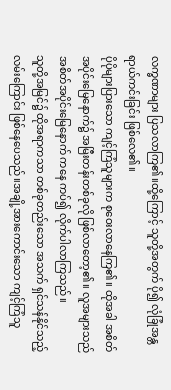လက္ခဏာများ ပြသလာကြ၏။ထို့ကြောင့် သူတို့အတွက် ပို၍ လုံခြုံအန္တရာယ်ကင်းခြင်း ဖြစ်လေ၏။
ပိုပိုများပြားသော ကျင့်ကြံသူများက စုဝေးလာနေကြ၏။ ထိုအခါ အစိတ်အပိုင်းမြေနောက်၌ အမြီးတန်းတစ်ခုလို ဖြစ်လာတော့၏။ လူအများသည် အစိတ်အပိုင်းမြေနောက် ကနေ ကပ်၍ လိုက်ပါလာကြသည်။
သူတို့အမြင်၌ ထိုအရာကသာ တစ်ခုတည်းသော အသက် ရှင်သန်နိုင်သည့် လမ်းကြောင်း ဖြစ်နေပေသည်။အချို့အားကောင်းသော ကျင့်ကြံသူ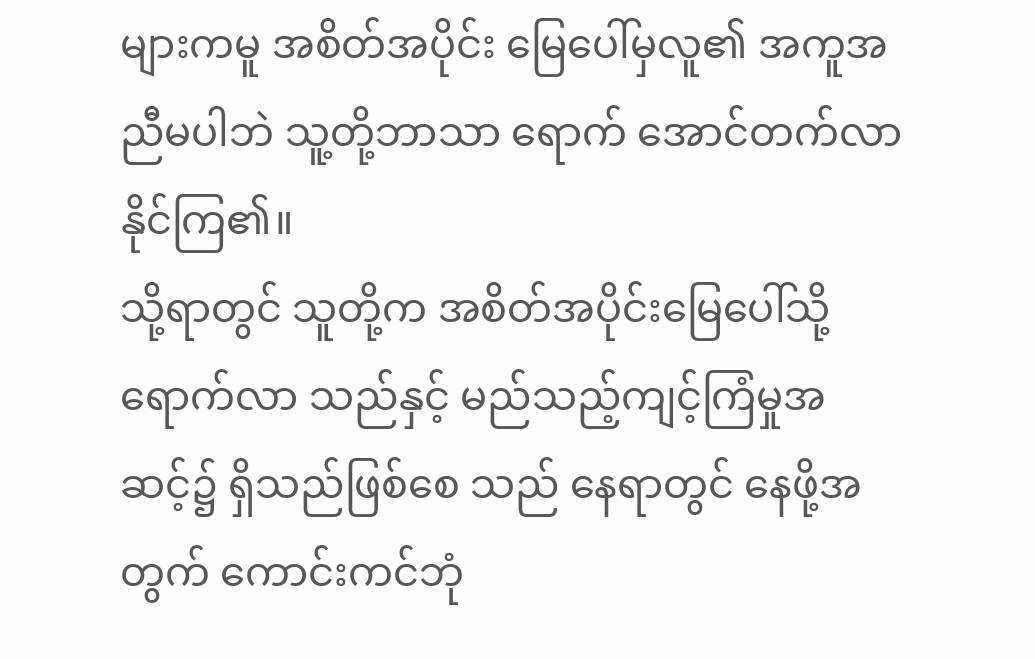များကမူ အစိတ်အပိုင်း မြေပေါ်မှလူ၏ အကူအညီမပါဘဲ သူ့တို့ဘာသာ ရောက် အောင်တက်လာနိုင်ကြ၏။
သို့ရာတွင် သူတို့က အစိတ်အပိုင်းမြေပေါ်သို့ ရောက်လာ သည်နှင့် မည်သည့်ကျင့်ကြံမှုအဆင့်၌ ရှိသည်ဖြစ်စေ သည် နေရာတွင် နေဖို့အတွက် ကောင်းကင်ဘုံ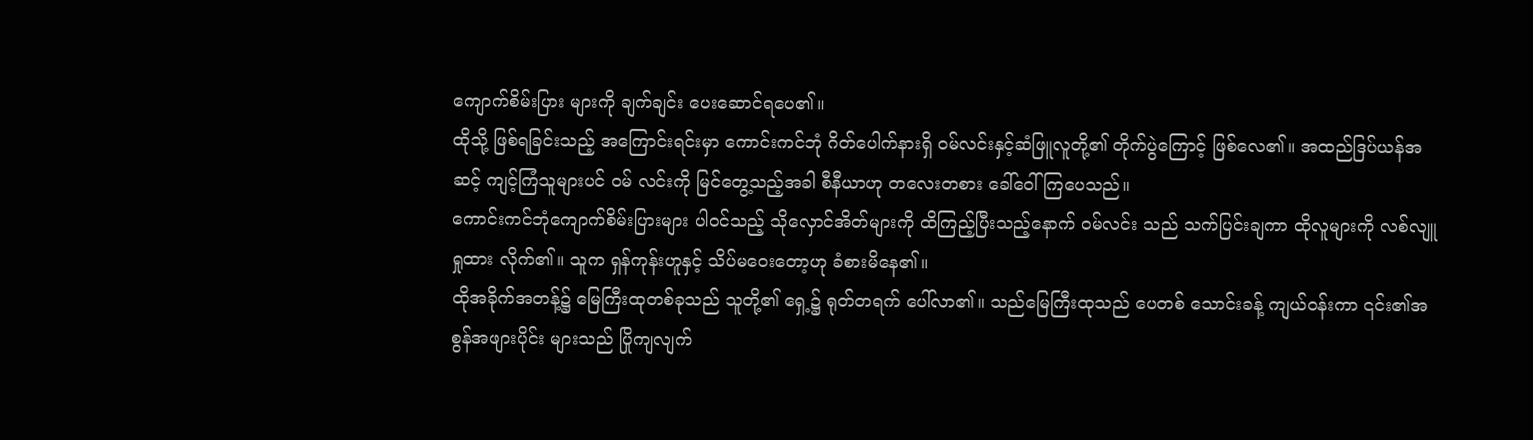ကျောက်စိမ်းပြား များကို ချက်ချင်း ပေးဆောင်ရပေ၏။
ထိုသို့ ဖြစ်ရခြင်းသည့် အကြောင်းရင်းမှာ ကောင်းကင်ဘုံ ဂိတ်ပေါက်နားရှိ ဝမ်လင်းနှင့်ဆံဖြူလူတို့၏ တိုက်ပွဲကြောင့် ဖြစ်လေ၏။ အထည်ဒြပ်ယန်အဆင့် ကျင့်ကြံသူများပင် ဝမ် လင်းကို မြင်တွေ့သည့်အခါ စီနီယာဟု တလေးတစား ခေါ်ဝေါ်ကြပေသည်။
ကောင်းကင်ဘုံကျောက်စိမ်းပြားများ ပါဝင်သည့် သိုလှောင်အိတ်များကို ထိကြည့်ပြီးသည့်နောက် ဝမ်လင်း သည် သက်ပြင်းချကာ ထိုလူများကို လစ်လျူရှုထား လိုက်၏။ သူက ရှန်ကုန်းဟူနှင့် သိပ်မဝေးတော့ဟု ခံစားမိနေ၏။
ထိုအခိုက်အတန့်၌ မြေကြီးထုတစ်ခုသည် သူတို့၏ ရှေ့၌ ရုတ်တရက် ပေါ်လာ၏။ သည်မြေကြီးထုသည် ပေတစ် သောင်းခန့် ကျယ်ဝန်းကာ ၎င်း၏အစွန်အဖျားပိုင်း များသည် ပြိုကျလျက်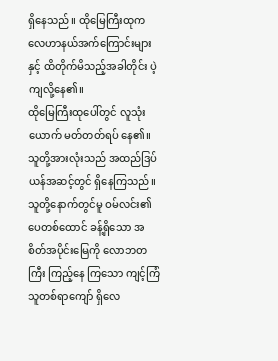ရှိနေသည်။ ထိုမြေကြီးထုက လေဟာနယ်အက်ကြောင်းများနှင့် ထိတိုက်မိသည့်အခါတိုင်း ပဲ့ကျလို့နေ၏။
ထိုမြေကြီးထုပေါ်တွင် လူသုံးယောက် မတ်တတ်ရပ် နေ၏။ သူတို့အားလုံးသည် အထည်ဒြပ်ယန်အဆင့်တွင် ရှိနေကြသည်။သူတို့နောက်တွင်မူ ဝမ်လင်း၏ ပေတစ်ထောင် ခန့်ရှိသော အစိတ်အပိုင်းမြေကို လောဘတကြီး ကြည့်နေ ကြသော ကျင့်ကြံသူတစ်ရာကျော် ရှိလေ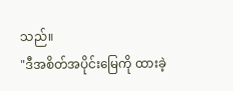သည်။
"ဒီအစိတ်အပိုင်းမြေကို ထားခဲ့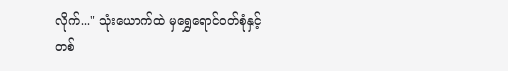လိုက်..." သုံးယောက်ထဲ မှရွှေရောင်ဝတ်စုံနှင့်တစ်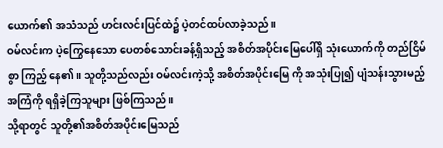ယောက်၏ အသံသည် ဟင်းလင်းပြင်ထဲ၌ ပဲ့တင်ထပ်လာခဲ့သည်။
ဝမ်လင်းက ပဲ့ကြွေနေသော ပေတစ်သောင်းခန့်ရှိသည့် အစိတ်အပိုင်းမြေပေါ်ရှိ သုံးယောက်ကို တည်ငြိမ်စွာ ကြည့် နေ၏။ သူတို့သည်လည်း ဝမ်လင်းကဲ့သို့ အစိတ်အပိုင်းမြေ ကို အသုံးပြု၍ ပျံသန်းသွားမည့်အကြံကို ရရှိခဲ့ကြသူများ ဖြစ်ကြသည်။
သို့ရာတွင် သူတို့၏အစိတ်အပိုင်းမြေသည်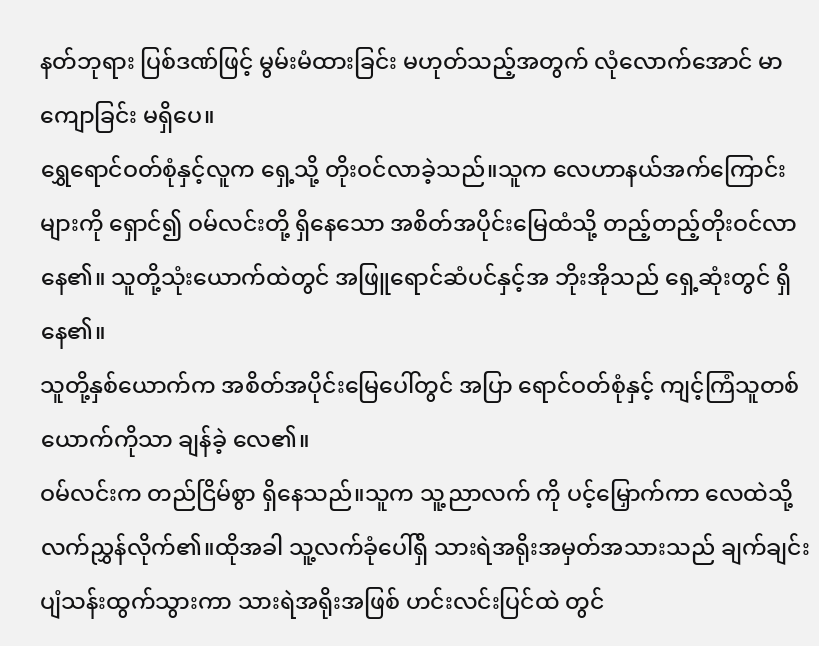နတ်ဘုရား ပြစ်ဒဏ်ဖြင့် မွမ်းမံထားခြင်း မဟုတ်သည့်အတွက် လုံလောက်အောင် မာကျောခြင်း မရှိပေ။
ရွှေရောင်ဝတ်စုံနှင့်လူက ရှေ့သို့ တိုးဝင်လာခဲ့သည်။သူက လေဟာနယ်အက်ကြောင်းများကို ရှောင်၍ ဝမ်လင်းတို့ ရှိနေသော အစိတ်အပိုင်းမြေထံသို့ တည့်တည့်တိုးဝင်လာ နေ၏။ သူတို့သုံးယောက်ထဲတွင် အဖြူရောင်ဆံပင်နှင့်အ ဘိုးအိုသည် ရှေ့ဆုံးတွင် ရှိနေ၏။
သူတို့နှစ်ယောက်က အစိတ်အပိုင်းမြေပေါ်တွင် အပြာ ရောင်ဝတ်စုံနှင့် ကျင့်ကြံသူတစ်ယောက်ကိုသာ ချန်ခဲ့ လေ၏။
ဝမ်လင်းက တည်ငြိမ်စွာ ရှိနေသည်။သူက သူ့ညာလက် ကို ပင့်မြှောက်ကာ လေထဲသို့ လက်ညွှန်လိုက်၏။ထိုအခါ သူ့လက်ခုံပေါ်ရှိ သားရဲအရိုးအမှတ်အသားသည် ချက်ချင်း ပျံသန်းထွက်သွားကာ သားရဲအရိုးအဖြစ် ဟင်းလင်းပြင်ထဲ တွင်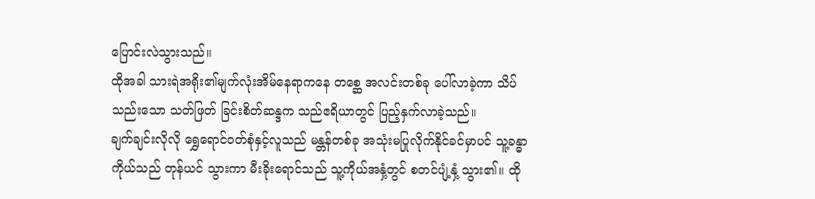ပြောင်းလဲသွားသည်။
ထိုအခါ သားရဲအရိုး၏မျက်လုံးအိမ်နေရာကနေ တစ္ဆေ အလင်းတစ်ခု ပေါ်လာခဲ့ကာ သိပ်သည်းသော သတ်ဖြတ် ခြင်းစိတ်ဆန္ဒက သည်ဧရိယာတွင် ပြည့်နှက်လာခဲ့သည်။
ချက်ချင်းလိုလို ရွှေရောင်ဝတ်စုံနှင့်လူသည် မန္တန်တစ်ခု အသုံးမပြုလိုက်နိုင်ခင်မှာပင် သူ့ခန္ဓာကိုယ်သည် တုန်ယင် သွားကာ မီးခိုးရောင်သည် သူ့ကိုယ်အနှံ့တွင် စတင်ပျံ့နှံ့ သွား၏။ ထို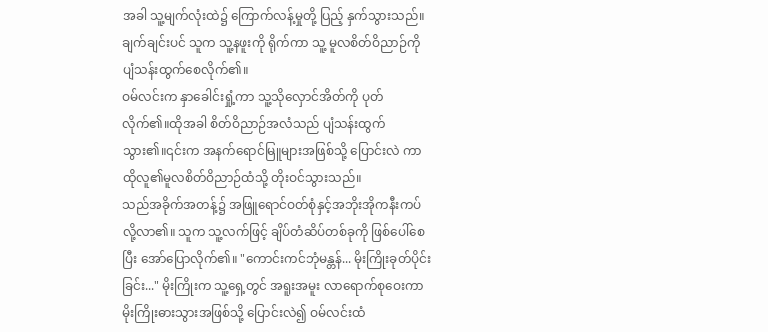အခါ သူ့မျက်လုံးထဲ၌ ကြောက်လန့်မှုတို့ ပြည့် နှက်သွားသည်။ချက်ချင်းပင် သူက သူ့နဖူးကို ရိုက်ကာ သူ့ မူလစိတ်ဝိညာဉ်ကို ပျံသန်းထွက်စေလိုက်၏။
ဝမ်လင်းက နှာခေါင်းရှုံ့ကာ သူ့သိုလှောင်အိတ်ကို ပုတ် လိုက်၏။ထိုအခါ စိတ်ဝိညာဉ်အလံသည် ပျံသန်းထွက် သွား၏။၎င်းက အနက်ရောင်မြူများအဖြစ်သို့ ပြောင်းလဲ ကာ ထိုလူ၏မူလစိတ်ဝိညာဉ်ထံသို့ တိုးဝင်သွားသည်။
သည်အခိုက်အတန့်၌ အဖြူရောင်ဝတ်စုံနှင့်အဘိုးအိုကနီးကပ်လို့လာ၏။ သူက သူ့လက်ဖြင့် ချိပ်တံဆိပ်တစ်ခုကို ဖြစ်ပေါ်စေပြီး အော်ပြောလိုက်၏။ "ကောင်းကင်ဘုံမန္တန်... မိုးကြိုးခုတ်ပိုင်းခြင်း..." မိုးကြိုးက သူ့ရှေ့တွင် အရူးအမူး လာရောက်စုဝေးကာ မိုးကြိုးဓားသွားအဖြစ်သို့ ပြောင်းလဲ၍ ဝမ်လင်းထံ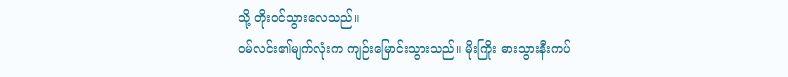သို့ တိုးဝင်သွားလေသည်။
ဝမ်လင်း၏မျက်လုံးက ကျဉ်းမြောင်းသွားသည်။ မိုးကြိုး ဓားသွားနီးကပ်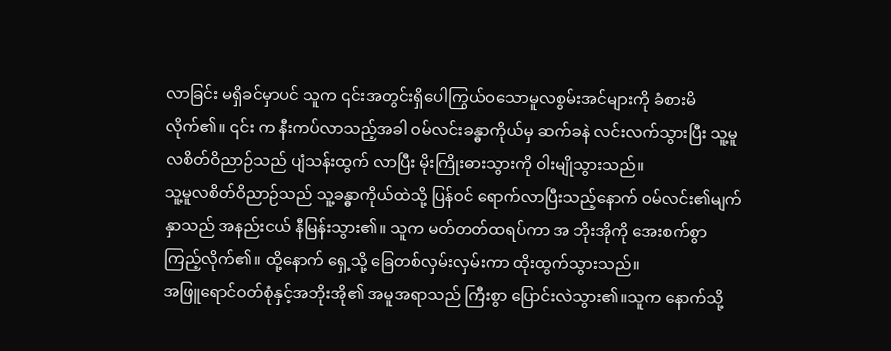လာခြင်း မရှိခင်မှာပင် သူက ၎င်းအတွင်းရှိပေါကြွယ်ဝသောမူလစွမ်းအင်များကို ခံစားမိလိုက်၏။ ၎င်း က နီးကပ်လာသည့်အခါ ဝမ်လင်းခန္ဓာကိုယ်မှ ဆက်ခနဲ လင်းလက်သွားပြီး သူ့မူလစိတ်ဝိညာဉ်သည် ပျံသန်းထွက် လာပြီး မိုးကြိုးဓားသွားကို ဝါးမျိုသွားသည်။
သူ့မူလစိတ်ဝိညာဉ်သည် သူ့ခန္ဓာကိုယ်ထဲသို့ ပြန်ဝင် ရောက်လာပြီးသည့်နောက် ဝမ်လင်း၏မျက်နှာသည် အနည်းငယ် နီမြန်းသွား၏။ သူက မတ်တတ်ထရပ်ကာ အ ဘိုးအိုကို အေးစက်စွာ ကြည့်လိုက်၏။ ထို့နောက် ရှေ့သို့ ခြေတစ်လှမ်းလှမ်းကာ ထိုးထွက်သွားသည်။
အဖြူရောင်ဝတ်စုံနှင့်အဘိုးအို၏ အမူအရာသည် ကြီးစွာ ပြောင်းလဲသွား၏။သူက နောက်သို့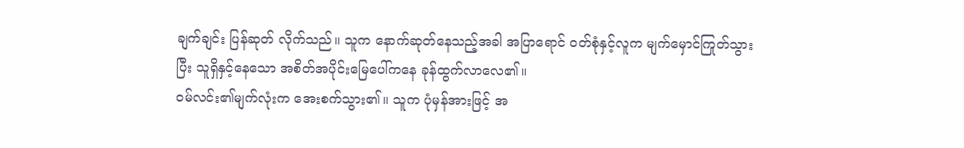ချက်ချင်း ပြန်ဆုတ် လိုက်သည်။ သူက နောက်ဆုတ်နေသည့်အခါ အပြာရောင် ဝတ်စုံနှင့်လူက မျက်မှောင်ကြုတ်သွားပြီး သူရှိနှင့်နေသော အစိတ်အပိုင်းမြေပေါ်ကနေ ခုန်ထွက်လာလေ၏။
ဝမ်လင်း၏မျက်လုံးက အေးစက်သွား၏။ သူက ပုံမှန်အားဖြင့် အ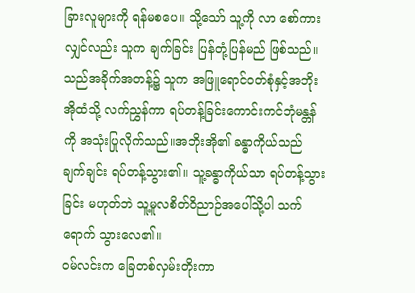ခြားလူများကို ရန်မစပေ။ သို့သော် သူ့ကို လာ စော်ကားလျှင်လည်း သူက ချက်ခြင်း ပြန်တုံ့ပြန်မည် ဖြစ်သည်။
သည်အခိုက်အတန့်၌ သူက အဖြူရောင်ဝတ်စုံနှင့်အဘိုး အိုထံသို့ လက်ညွှန်ကာ ရပ်တန့်ခြင်းကောင်းကင်ဘုံမန္တန်ကို အသုံးပြုလိုက်သည်။အဘိုးအို၏ ခန္ဓာကိုယ်သည် ချက်ချင်း ရပ်တန့်သွား၏။ သူ့ခန္ဓာကိုယ်သာ ရပ်တန့်သွားခြင်း မဟုတ်ဘဲ သူ့မူလစိတ်ဝိညာဉ်အပေါ်သို့ပါ သက်ရောက် သွားလေ၏။
ဝမ်လင်းက ခြေတစ်လှမ်းတိုးကာ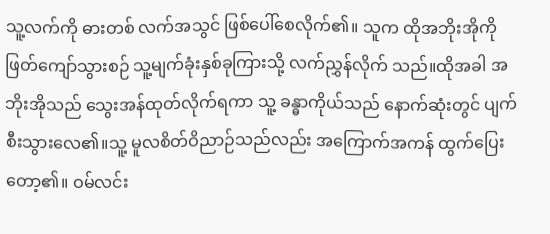သူ့လက်ကို ဓားတစ် လက်အသွင် ဖြစ်ပေါ်စေလိုက်၏။ သူက ထိုအဘိုးအိုကို ဖြတ်ကျော်သွားစဉ် သူ့မျက်ခုံးနှစ်ခုကြားသို့ လက်ညွှန်လိုက် သည်။ထိုအခါ အဘိုးအိုသည် သွေးအန်ထုတ်လိုက်ရကာ သူ့ ခန္ဓာကိုယ်သည် နောက်ဆုံးတွင် ပျက်စီးသွားလေ၏။သူ့ မူလစိတ်ဝိညာဉ်သည်လည်း အကြောက်အကန် ထွက်ပြေး တော့၏။ ဝမ်လင်း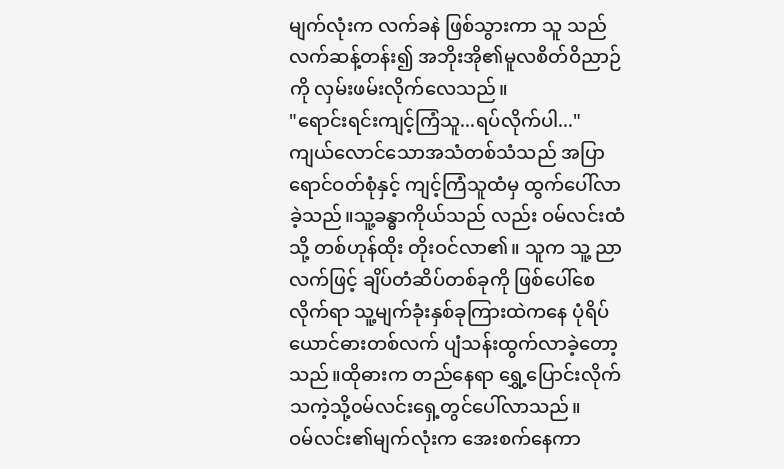မျက်လုံးက လက်ခနဲ ဖြစ်သွားကာ သူ သည် လက်ဆန့်တန်း၍ အဘိုးအို၏မူလစိတ်ဝိညာဉ်ကို လှမ်းဖမ်းလိုက်လေသည်။
"ရောင်းရင်းကျင့်ကြံသူ...ရပ်လိုက်ပါ..." ကျယ်လောင်သောအသံတစ်သံသည် အပြာရောင်ဝတ်စုံနှင့် ကျင့်ကြံသူထံမှ ထွက်ပေါ်လာခဲ့သည်။သူ့ခန္ဓာကိုယ်သည် လည်း ဝမ်လင်းထံသို့ တစ်ဟုန်ထိုး တိုးဝင်လာ၏။ သူက သူ့ ညာလက်ဖြင့် ချိပ်တံဆိပ်တစ်ခုကို ဖြစ်ပေါ်စေလိုက်ရာ သူ့မျက်ခုံးနှစ်ခုကြားထဲကနေ ပုံရိပ်ယောင်ဓားတစ်လက် ပျံသန်းထွက်လာခဲ့တော့သည်။ထိုဓားက တည်နေရာ ရွှေ့ပြောင်းလိုက်သကဲ့သို့၀မ်လင်းရှေ့တွင်ပေါ်လာသည်။
ဝမ်လင်း၏မျက်လုံးက အေးစက်နေကာ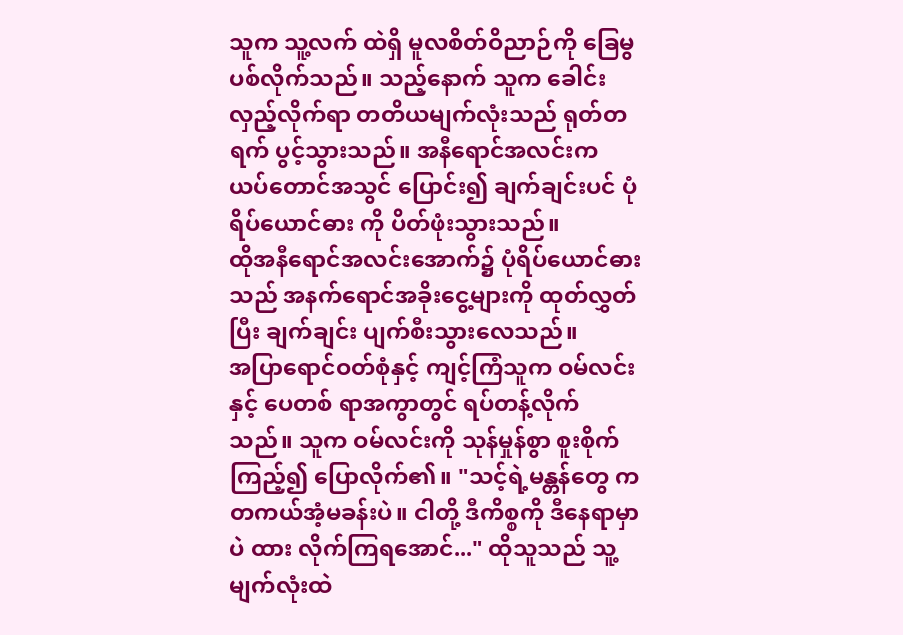သူက သူ့လက် ထဲရှိ မူလစိတ်ဝိညာဉ်ကို ခြေမွပစ်လိုက်သည်။ သည့်နောက် သူက ခေါင်းလှည့်လိုက်ရာ တတိယမျက်လုံးသည် ရုတ်တရက် ပွင့်သွားသည်။ အနီရောင်အလင်းက ယပ်တောင်အသွင် ပြောင်း၍ ချက်ချင်းပင် ပုံရိပ်ယောင်ဓား ကို ပိတ်ဖုံးသွားသည်။
ထိုအနီရောင်အလင်းအောက်၌ ပုံရိပ်ယောင်ဓားသည် အနက်ရောင်အခိုးငွေ့များကို ထုတ်လွှတ်ပြီး ချက်ချင်း ပျက်စီးသွားလေသည်။
အပြာရောင်ဝတ်စုံနှင့် ကျင့်ကြံသူက ဝမ်လင်းနှင့် ပေတစ် ရာအကွာတွင် ရပ်တန့်လိုက်သည်။ သူက ဝမ်လင်းကို သုန်မှုန်စွာ စူးစိုက်ကြည့်၍ ပြောလိုက်၏။ "သင့်ရဲ့မန္တန်တွေ က တကယ်အံ့မခန်းပဲ။ ငါတို့ ဒီကိစ္စကို ဒီနေရာမှာပဲ ထား လိုက်ကြရအောင်..." ထိုသူသည် သူ့မျက်လုံးထဲ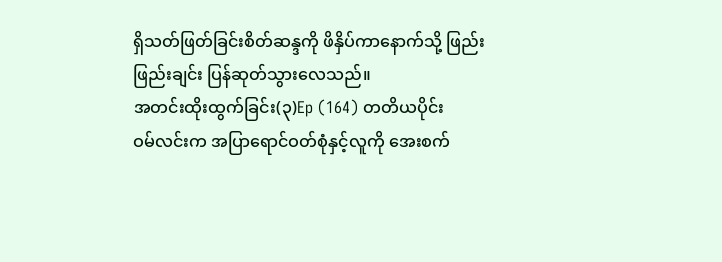ရှိသတ်ဖြတ်ခြင်းစိတ်ဆန္ဒကို ဖိနှိပ်ကာနောက်သို့ ဖြည်းဖြည်းချင်း ပြန်ဆုတ်သွားလေသည်။
အတင်းထိုးထွက်ခြင်း(၃)Ep (164) တတိယပိုင်း
ဝမ်လင်းက အပြာရောင်ဝတ်စုံနှင့်လူကို အေးစက်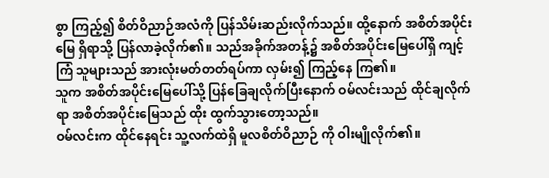စွာ ကြည့်၍ စိတ်ဝိညာဉ်အလံကို ပြန်သိမ်းဆည်းလိုက်သည်။ ထို့နောက် အစိတ်အပိုင်းမြေ ရှိရာသို့ ပြန်လာခဲ့လိုက်၏။ သည်အခိုက်အတန့်၌ အစိတ်အပိုင်းမြေပေါ်ရှိ ကျင့်ကြံ သူများသည် အားလုံးမတ်တတ်ရပ်ကာ လှမ်း၍ ကြည့်နေ ကြ၏။
သူက အစိတ်အပိုင်းမြေပေါ်သို့ ပြန်ခြေချလိုက်ပြီးနောက် ဝမ်လင်းသည် ထိုင်ချလိုက်ရာ အစိတ်အပိုင်းမြေသည် ထိုး ထွက်သွားတော့သည်။
ဝမ်လင်းက ထိုင်နေရင်း သူ့လက်ထဲရှိ မူလစိတ်ဝိညာဉ် ကို ဝါးမျိုလိုက်၏။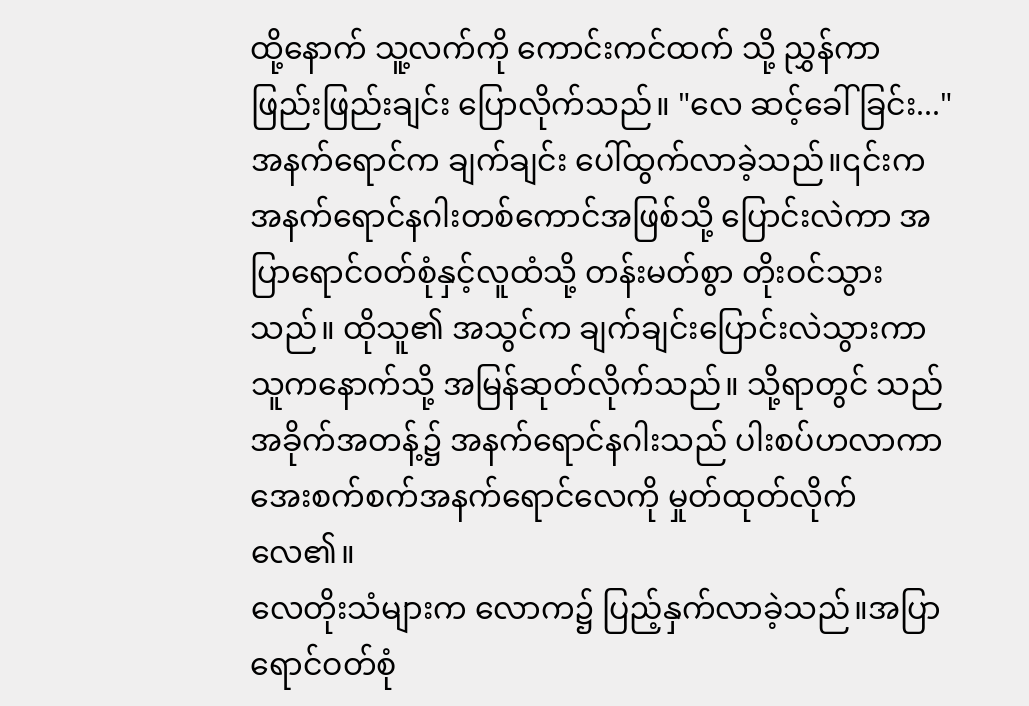ထို့နောက် သူ့လက်ကို ကောင်းကင်ထက် သို့ ညွှန်ကာ ဖြည်းဖြည်းချင်း ပြောလိုက်သည်။ "လေ ဆင့်ခေါ်ခြင်း..."
အနက်ရောင်က ချက်ချင်း ပေါ်ထွက်လာခဲ့သည်။၎င်းက အနက်ရောင်နဂါးတစ်ကောင်အဖြစ်သို့ ပြောင်းလဲကာ အပြာရောင်ဝတ်စုံနှင့်လူထံသို့ တန်းမတ်စွာ တိုးဝင်သွား သည်။ ထိုသူ၏ အသွင်က ချက်ချင်းပြောင်းလဲသွားကာ သူကနောက်သို့ အမြန်ဆုတ်လိုက်သည်။ သို့ရာတွင် သည် အခိုက်အတန့်၌ အနက်ရောင်နဂါးသည် ပါးစပ်ဟလာကာ အေးစက်စက်အနက်ရောင်လေကို မှုတ်ထုတ်လိုက်လေ၏။
လေတိုးသံများက လောက၌ ပြည့်နှက်လာခဲ့သည်။အပြာ ရောင်ဝတ်စုံ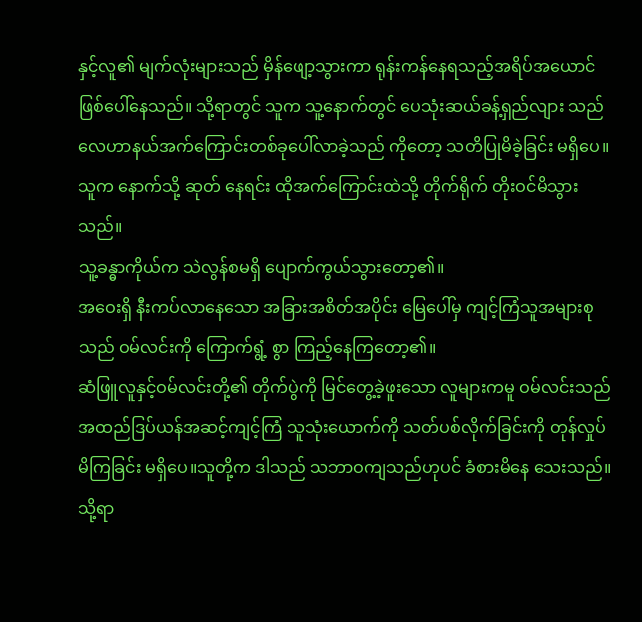နှင့်လူ၏ မျက်လုံးများသည် မှိန်ဖျော့သွားကာ ရုန်းကန်နေရသည့်အရိပ်အယောင် ဖြစ်ပေါ်နေသည်။ သို့ရာတွင် သူက သူ့နောက်တွင် ပေသုံးဆယ်ခန့်ရှည်လျား သည် လေဟာနယ်အက်ကြောင်းတစ်ခုပေါ်လာခဲ့သည် ကိုတော့ သတိပြုမိခဲ့ခြင်း မရှိပေ။ သူက နောက်သို့ ဆုတ် နေရင်း ထိုအက်ကြောင်းထဲသို့ တိုက်ရိုက် တိုးဝင်မိသွား သည်။
သူ့ခန္ဓာကိုယ်က သဲလွန်စမရှိ ပျောက်ကွယ်သွားတော့၏။
အဝေးရှိ နီးကပ်လာနေသော အခြားအစိတ်အပိုင်း မြေပေါ်မှ ကျင့်ကြံသူအများစုသည် ဝမ်လင်းကို ကြောက်ရွံ့ စွာ ကြည့်နေကြတော့၏။
ဆံဖြူလူနှင့်ဝမ်လင်းတို့၏ တိုက်ပွဲကို မြင်တွေ့ခဲ့ဖူးသော လူများကမူ ဝမ်လင်းသည် အထည်ဒြပ်ယန်အဆင့်ကျင့်ကြံ သူသုံးယောက်ကို သတ်ပစ်လိုက်ခြင်းကို တုန်လှုပ်မိကြခြင်း မရှိပေ။သူတို့က ဒါသည် သဘာဝကျသည်ဟုပင် ခံစားမိနေ သေးသည်။
သို့ရာ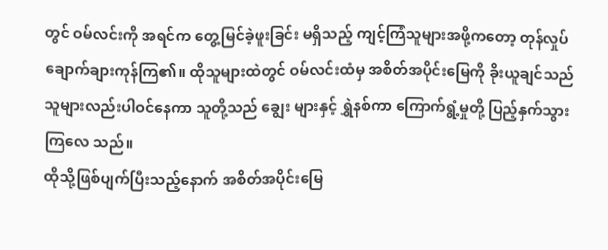တွင် ဝမ်လင်းကို အရင်က တွေ့မြင်ခဲ့ဖူးခြင်း မရှိသည့် ကျင့်ကြံသူများအဖို့ကတော့ တုန်လှုပ်ချောက်ချားကုန်ကြ၏။ ထိုသူများထဲတွင် ဝမ်လင်းထံမှ အစိတ်အပိုင်းမြေကို ခိုးယူချင်သည် သူများလည်းပါဝင်နေကာ သူတို့သည် ချွေး များနှင့် ရွှဲနစ်ကာ ကြောက်ရွံ့မှုတို့ ပြည့်နှက်သွားကြလေ သည်။
ထိုသို့ဖြစ်ပျက်ပြီးသည့်နောက် အစိတ်အပိုင်းမြေ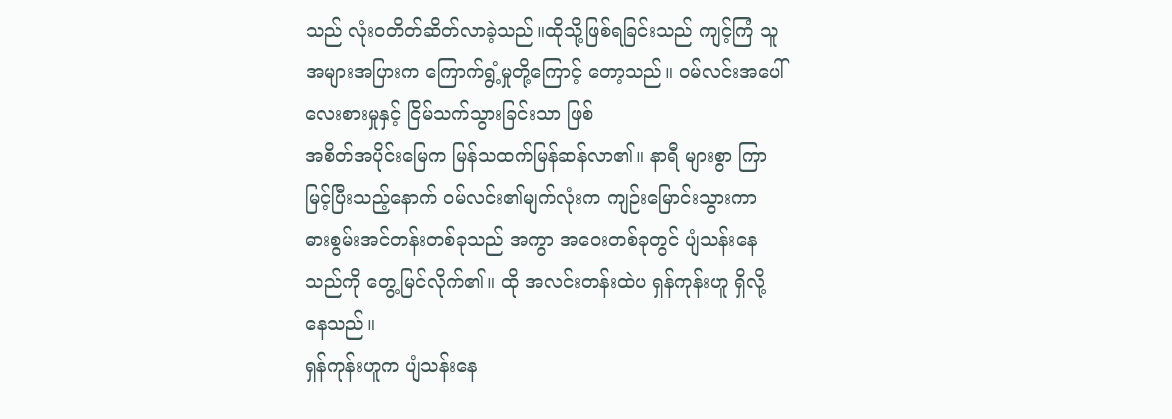သည် လုံးဝတိတ်ဆိတ်လာခဲ့သည်။ထိုသို့ဖြစ်ရခြင်းသည် ကျင့်ကြံ သူအများအပြားက ကြောက်ရွံ့မှုတို့ကြောင့် တော့သည်။ ဝမ်လင်းအပေါ် လေးစားမှုနှင့် ငြိမ်သက်သွားခြင်းသာ ဖြစ်
အစိတ်အပိုင်းမြေက မြန်သထက်မြန်ဆန်လာ၏။ နာရီ များစွာ ကြာမြင့်ပြီးသည့်နောက် ဝမ်လင်း၏မျက်လုံးက ကျဉ်းမြောင်းသွားကာ ဓားစွမ်းအင်တန်းတစ်ခုသည် အကွာ အဝေးတစ်ခုတွင် ပျံသန်းနေသည်ကို တွေ့မြင်လိုက်၏။ ထို အလင်းတန်းထဲပ ရှန်ကုန်းဟူ ရှိလို့နေသည်။
ရှန်ကုန်းဟူက ပျံသန်းနေ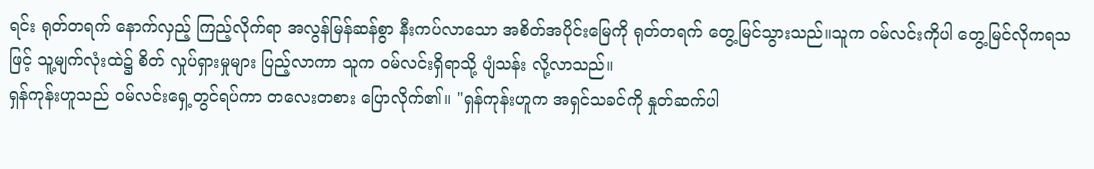ရင်း ရုတ်တရက် နောက်လှည့် ကြည့်လိုက်ရာ အလွန်မြန်ဆန်စွာ နီးကပ်လာသော အစိတ်အပိုင်းမြေကို ရုတ်တရက် တွေ့မြင်သွားသည်။သူက ဝမ်လင်းကိုပါ တွေ့မြင်လိုကရသဖြင့် သူ့မျက်လုံးထဲ၌ စိတ် လှုပ်ရှားမှုများ ပြည့်လာကာ သူက ဝမ်လင်းရှိရာသို့ ပျံသန်း လို့လာသည်။
ရှန်ကုန်းဟူသည် ဝမ်လင်းရှေ့တွင်ရပ်ကာ တလေးတစား ပြောလိုက်၏။ "ရှန်ကုန်းဟူက အရှင်သခင်ကို နှုတ်ဆက်ပါ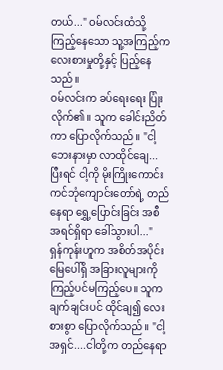တယ်..." ဝမ်လင်းထံသို့ ကြည့်နေသော သူ့အကြည့်က လေးစားမှုတို့နှင့် ပြည့်နေသည်။
ဝမ်လင်းက ခပ်ရေးရေး ပြုံးလိုက်၏။ သူက ခေါင်းညိတ် ကာ ပြောလိုက်သည်။ "ငါ့ဘေးနားမှာ လာထိုင်ချေ...ပြီးရင် ငါ့ကို မိုးကြိုးကောင်းကင်ဘုံကျောင်းတော်ရဲ့ တည်နေရာ ရွှေ့ပြောင်းခြင်း အစီအရင်ရှိရာ ခေါ်သွားပါ..."
ရှန်ကုန်းဟူက အစိတ်အပိုင်းမြေပေါ်ရှိ အခြားလူများကို ကြည့်ပင်မကြည့်ပေ။ သူက ချက်ချင်းပင် ထိုင်ချ၍ လေးစားစွာ ပြောလိုက်သည်။ "ငါ့အရှင်....ငါတို့က တည်နေရာ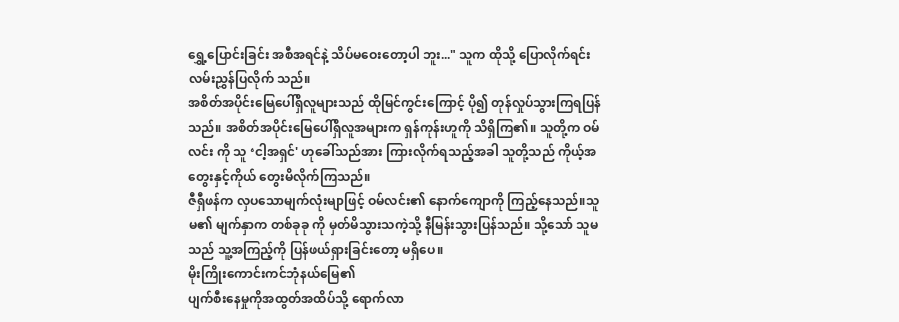ရွှေ့ပြောင်းခြင်း အစီအရင်နဲ့ သိပ်မဝေးတော့ပါ ဘူး..." သူက ထိုသို့ ပြောလိုက်ရင်း လမ်းညွှန်ပြလိုက် သည်။
အစိတ်အပိုင်းမြေပေါ်ရှိလူများသည် ထိုမြင်ကွင်းကြောင့် ပို၍ တုန်လှုပ်သွားကြရပြန်သည်။ အစိတ်အပိုင်းမြေပေါ်ရှိလူအများက ရှန်ကုန်းဟူကို သိရှိကြ၏။ သူတို့က ဝမ်လင်း ကို သူ ‘ငါ့အရှင်' ဟုခေါ်သည်အား ကြားလိုက်ရသည့်အခါ သူတို့သည် ကိုယ့်အတွေးနှင့်ကိုယ် တွေးမိလိုက်ကြသည်။
ဇီရှီဖန်က လှပသောမျက်လုံးမျာဖြင့် ဝမ်လင်း၏ နောက်ကျောကို ကြည့်နေသည်။သူမ၏ မျက်နှာက တစ်ခုခု ကို မှတ်မိသွားသကဲ့သို့ နီမြန်းသွားပြန်သည်။ သို့သော် သူမ သည် သူ့အကြည့်ကို ပြန်ဖယ်ရှားခြင်းတော့ မရှိပေ။
မိုးကြိုးကောင်းကင်ဘုံနယ်မြေ၏
ပျက်စီးနေမှုကိုအထွတ်အထိပ်သို့ ရောက်လာ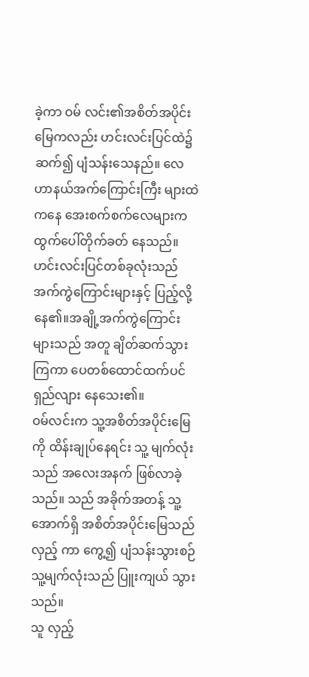ခဲ့ကာ ဝမ် လင်း၏အစိတ်အပိုင်းမြေကလည်း ဟင်းလင်းပြင်ထဲ၌ ဆက်၍ ပျံသန်းသေနည်။ လေဟာနယ်အက်ကြောင်းကြီး များထဲကနေ အေးစက်စက်လေများက ထွက်ပေါ်တိုက်ခတ် နေသည်။
ဟင်းလင်းပြင်တစ်ခုလုံးသည် အက်ကွဲကြောင်းများနှင့် ပြည့်လို့နေ၏။အချို့အက်ကွဲကြောင်းများသည် အတူ ချိတ်ဆက်သွားကြကာ ပေတစ်ထောင်ထက်ပင် ရှည်လျား နေသေး၏။
ဝမ်လင်းက သူ့အစိတ်အပိုင်းမြေကို ထိန်းချုပ်နေရင်း သူ့ မျက်လုံးသည် အလေးအနက် ဖြစ်လာခဲ့သည်။ သည် အခိုက်အတန့် သူ့အောက်ရှိ အစိတ်အပိုင်းမြေသည် လှည့် ကာ ကွေ့၍ ပျံသန်းသွားစဉ် သူ့မျက်လုံးသည် ပြူးကျယ် သွားသည်။
သူ လှည့်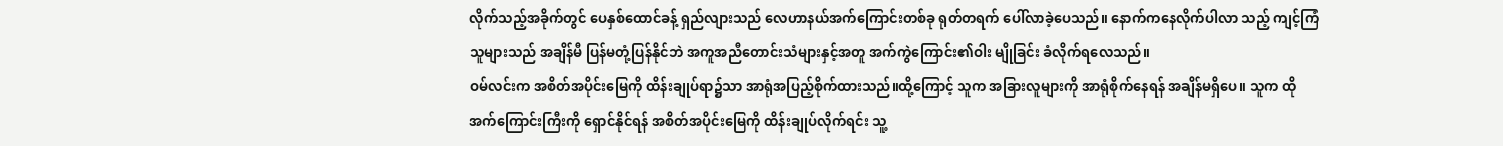လိုက်သည့်အခိုက်တွင် ပေနှစ်ထောင်ခန့် ရှည်လျားသည် လေဟာနယ်အက်ကြောင်းတစ်ခု ရုတ်တရက် ပေါ်လာခဲ့ပေသည်။ နောက်ကနေလိုက်ပါလာ သည့် ကျင့်ကြံသူများသည် အချိန်မီ ပြန်မတုံ့ပြန်နိုင်ဘဲ အကူအညီတောင်းသံများနှင့်အတူ အက်ကွဲကြောင်း၏ဝါး မျိုခြင်း ခံလိုက်ရလေသည်။
ဝမ်လင်းက အစိတ်အပိုင်းမြေကို ထိန်းချုပ်ရာ၌သာ အာရုံအပြည့်စိုက်ထားသည်။ထို့ကြောင့် သူက အခြားလူများကို အာရုံစိုက်နေရန် အချိန်မရှိပေ။ သူက ထို အက်ကြောင်းကြီးကို ရှောင်နိုင်ရန် အစိတ်အပိုင်းမြေကို ထိန်းချုပ်လိုက်ရင်း သူ့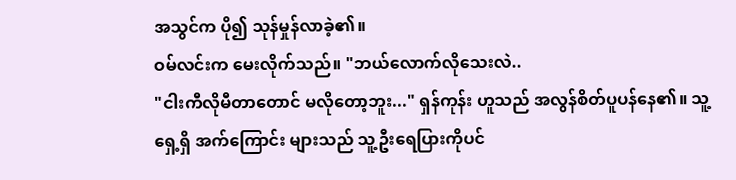အသွင်က ပို၍ သုန်မှုန်လာခဲ့၏။
ဝမ်လင်းက မေးလိုက်သည်။ "ဘယ်လောက်လိုသေးလဲ..
"ငါးကီလိုမီတာတောင် မလိုတော့ဘူး..." ရှန်ကုန်း ဟူသည် အလွန်စိတ်ပူပန်နေ၏။ သူ့ရှေ့ရှိ အက်ကြောင်း များသည် သူ့ဦးရေပြားကိုပင်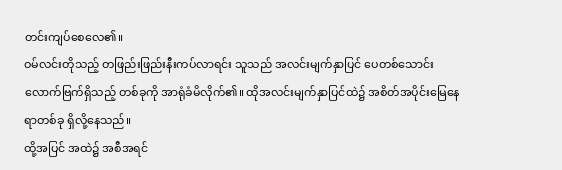တင်းကျပ်စေလေ၏။
ဝမ်လင်းတိုသည့် တဖြည်းဖြည်းနီးကပ်လာရင်း သူသည် အလင်းမျက်နှာပြင် ပေတစ်သောင်းလောက်ဗြက်ရှိသည့် တစ်ခုကို အာရုံခံမိလိုက်၏။ ထိုအလင်းမျက်နှာပြင်ထဲ၌ အစိတ်အပိုင်းမြေနေရာတစ်ခု ရှိလို့နေသည်။
ထို့အပြင် အထဲ၌ အစီအရင်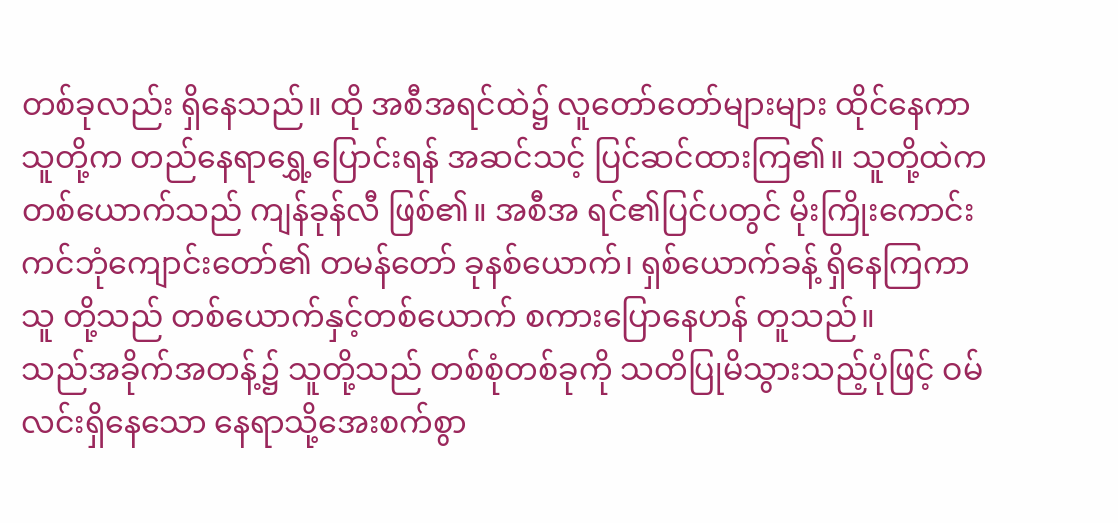တစ်ခုလည်း ရှိနေသည်။ ထို အစီအရင်ထဲ၌ လူတော်တော်များများ ထိုင်နေကာ သူတို့က တည်နေရာရွှေ့ပြောင်းရန် အဆင်သင့် ပြင်ဆင်ထားကြ၏။ သူတို့ထဲကတစ်ယောက်သည် ကျန်ခုန်လီ ဖြစ်၏။ အစီအ ရင်၏ပြင်ပတွင် မိုးကြိုးကောင်းကင်ဘုံကျောင်းတော်၏ တမန်တော် ခုနစ်ယောက်၊ ရှစ်ယောက်ခန့် ရှိနေကြကာ သူ တို့သည် တစ်ယောက်နှင့်တစ်ယောက် စကားပြောနေဟန် တူသည်။
သည်အခိုက်အတန့်၌ သူတို့သည် တစ်စုံတစ်ခုကို သတိပြုမိသွားသည့်ပုံဖြင့် ဝမ်လင်းရှိနေသော နေရာသို့အေးစက်စွာ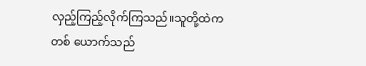လှည့်ကြည့်လိုက်ကြသည်။သူတို့ထဲကတစ် ယောက်သည်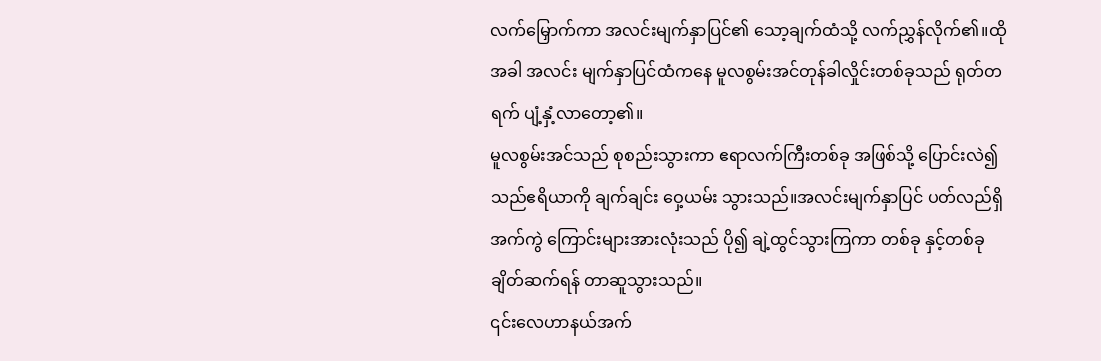လက်မြှောက်ကာ အလင်းမျက်နှာပြင်၏ သော့ချက်ထံသို့ လက်ညွှန်လိုက်၏။ထိုအခါ အလင်း မျက်နှာပြင်ထံကနေ မူလစွမ်းအင်တုန်ခါလှိုင်းတစ်ခုသည် ရုတ်တရက် ပျံ့နှံ့လာတော့၏။
မူလစွမ်းအင်သည် စုစည်းသွားကာ ဧရာလက်ကြီးတစ်ခု အဖြစ်သို့ ပြောင်းလဲ၍ သည်ဧရိယာကို ချက်ချင်း ဝှေ့ယမ်း သွားသည်။အလင်းမျက်နှာပြင် ပတ်လည်ရှိ အက်ကွဲ ကြောင်းများအားလုံးသည် ပို၍ ချဲ့ထွင်သွားကြကာ တစ်ခု နှင့်တစ်ခု ချိတ်ဆက်ရန် တာဆူသွားသည်။
၎င်းလေဟာနယ်အက်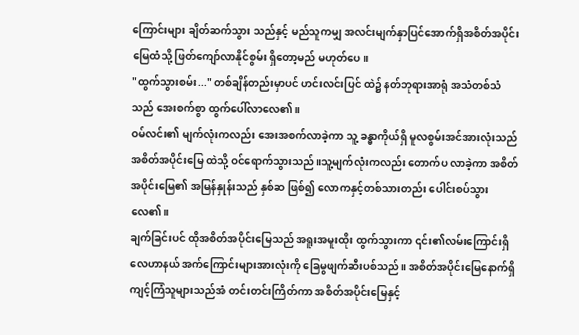ကြောင်းများ ချိတ်ဆက်သွား သည်နှင့် မည်သူကမျှ အလင်းမျက်နှာပြင်အောက်ရှိအစိတ်အပိုင်းမြေထံသို့ ဖြတ်ကျော်လာနိုင်စွမ်း ရှိတော့မည် မဟုတ်ပေ။
"ထွက်သွားစမ်း..." တစ်ချိန်တည်းမှာပင် ဟင်းလင်းပြင် ထဲ၌ နတ်ဘုရားအာရုံ အသံတစ်သံသည် အေးစက်စွာ ထွက်ပေါ်လာလေ၏။
ဝမ်လင်း၏ မျက်လုံးကလည်း အေးအစက်လာခဲ့ကာ သူ့ ခန္ဓာကိုယ်ရှိ မူလစွမ်းအင်အားလုံးသည် အစိတ်အပိုင်းမြေ ထဲသို့ ဝင်ရောက်သွားသည်။သူ့မျက်လုံးကလည်း တောက်ပ လာခဲ့ကာ အစိတ်အပိုင်းမြေ၏ အမြန်နှုန်းသည် နှစ်ဆ ဖြစ်၍ လောကနှင့်တစ်သားတည်း ပေါင်းစပ်သွားလေ၏။
ချက်ခြင်းပင် ထိုအစိတ်အပိုင်းမြေသည် အရူးအမူးထိုး ထွက်သွားကာ ၎င်း၏လမ်းကြောင်းရှိ လေဟာနယ် အက်ကြောင်းများအားလုံးကို ခြေမွဖျက်ဆီးပစ်သည်။ အစိတ်အပိုင်းမြေနောက်ရှိကျင့်ကြံသူများသည်အံ တင်းတင်းကြိတ်ကာ အစိတ်အပိုင်းမြေနှင့်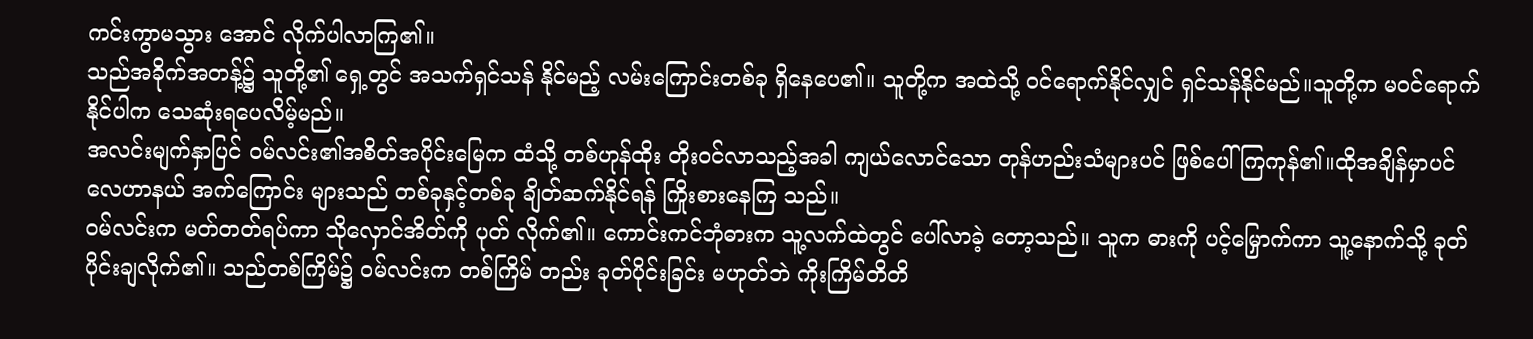ကင်းကွာမသွား အောင် လိုက်ပါလာကြ၏။
သည်အခိုက်အတန့်၌ သူတို့၏ ရှေ့တွင် အသက်ရှင်သန် နိုင်မည့် လမ်းကြောင်းတစ်ခု ရှိနေပေ၏။ သူတို့က အထဲသို့ ဝင်ရောက်နိုင်လျှင် ရှင်သန်နိုင်မည်။သူတို့က မဝင်ရောက် နိုင်ပါက သေဆုံးရပေလိမ့်မည်။
အလင်းမျက်နှာပြင် ဝမ်လင်း၏အစိတ်အပိုင်းမြေက ထံသို့ တစ်ဟုန်ထိုး တိုးဝင်လာသည့်အခါ ကျယ်လောင်သော တုန်ဟည်းသံများပင် ဖြစ်ပေါ် ကြကုန်၏။ထိုအချိန်မှာပင် လေဟာနယ် အက်ကြောင်း များသည် တစ်ခုနှင့်တစ်ခု ချိတ်ဆက်နိုင်ရန် ကြိုးစားနေကြ သည်။
ဝမ်လင်းက မတ်တတ်ရပ်ကာ သိုလှောင်အိတ်ကို ပုတ် လိုက်၏။ ကောင်းကင်ဘုံဓားက သူ့လက်ထဲတွင် ပေါ်လာခဲ့ တော့သည်။ သူက ဓားကို ပင့်မြှောက်ကာ သူ့နောက်သို့ ခုတ်ပိုင်းချလိုက်၏။ သည်တစ်ကြိမ်၌ ဝမ်လင်းက တစ်ကြိမ် တည်း ခုတ်ပိုင်းခြင်း မဟုတ်ဘဲ ကိုးကြိမ်တိတိ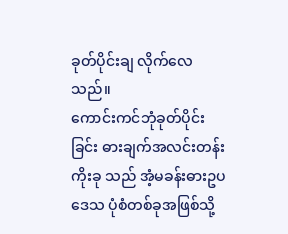ခုတ်ပိုင်းချ လိုက်လေသည်။
ကောင်းကင်ဘုံခုတ်ပိုင်းခြင်း ဓားချက်အလင်းတန်းကိုးခု သည် အံ့မခန်းဓားဥပဒေသ ပုံစံတစ်ခုအဖြစ်သို့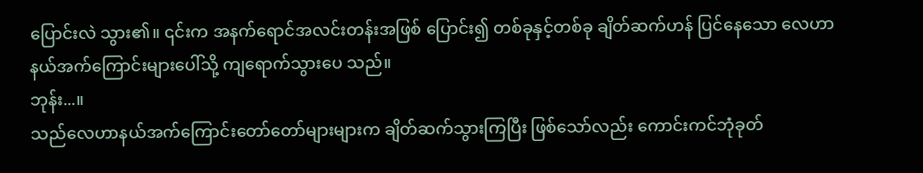ပြောင်းလဲ သွား၏။ ၎င်းက အနက်ရောင်အလင်းတန်းအဖြစ် ပြောင်း၍ တစ်ခုနှင့်တစ်ခု ချိတ်ဆက်ဟန် ပြင်နေသော လေဟာနယ်အက်ကြောင်းများပေါ်သို့ ကျရောက်သွားပေ သည်။
ဘုန်း...။
သည်လေဟာနယ်အက်ကြောင်းတော်တော်များများက ချိတ်ဆက်သွားကြပြီး ဖြစ်သော်လည်း ကောင်းကင်ဘုံခုတ်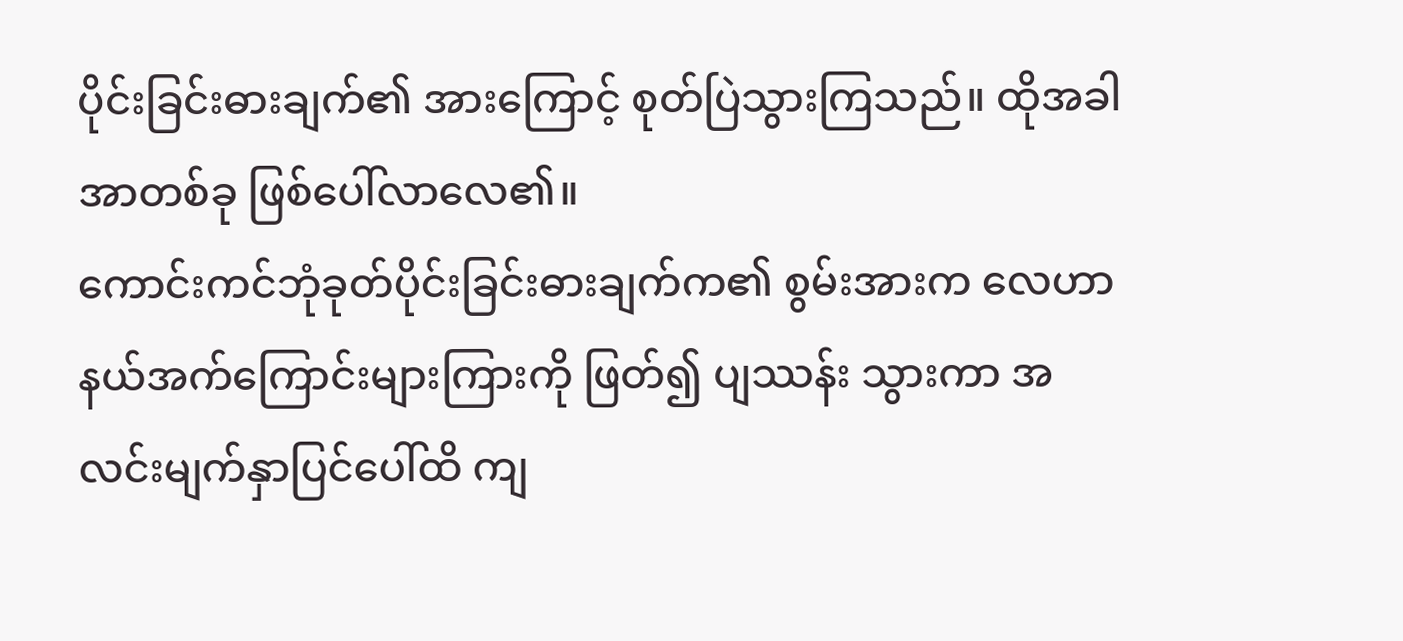ပိုင်းခြင်းဓားချက်၏ အားကြောင့် စုတ်ပြဲသွားကြသည်။ ထိုအခါ အာတစ်ခု ဖြစ်ပေါ်လာလေ၏။
ကောင်းကင်ဘုံခုတ်ပိုင်းခြင်းဓားချက်က၏ စွမ်းအားက လေဟာနယ်အက်ကြောင်းများကြားကို ဖြတ်၍ ပျဿန်း သွားကာ အလင်းမျက်နှာပြင်ပေါ်ထိ ကျ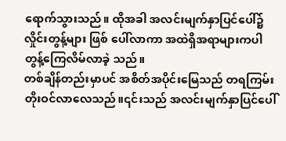ရောက်သွားသည်။ ထိုအခါ အလင်းမျက်နှာပြင်ပေါ်၌ လှိုင်းတွန့်များ ဖြစ် ပေါ်လာကာ အထဲရှိအရာများကပါ တွန့်ကြေလိမ်လာခဲ့ သည်။
တစ်ချိန်တည်းမှာပင် အစိတ်အပိုင်းမြေသည် တရကြမ်း တိုးဝင်လာလေသည်။၎င်းသည် အလင်းမျက်နှာပြင်ပေါ်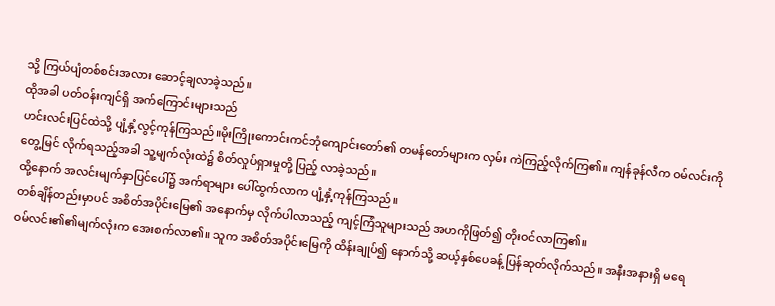သို့ ကြယ်ပျံတစ်စင်းအလား ဆောင့်ချလာခဲ့သည်။
ထိုအခါ ပတ်ဝန်းကျင်ရှိ အက်ကြောင်းများသည်
ဟင်းလင်းပြင်ထဲသို့ ပျံ့နှံ့လွင့်ကုန်ကြသည်။မိုးကြိုးကောင်းကင်ဘုံကျောင်းတော်၏ တမန်တော်များက လှမ်း ကဲကြည့်လိုက်ကြ၏။ ကျန်ခုန်လီက ဝမ်လင်းကို တွေ့မြင် လိုက်ရသည့်အခါ သူ့မျက်လုံးထဲ၌ စိတ်လှုပ်ရှားမှုတို့ ပြည့် လာခဲ့သည်။
ထို့နောက် အလင်းမျက်နှာပြင်ပေါ်၌ အက်ရာများ ပေါ်ထွက်လာက ပျံ့နှံ့ကုန်ကြသည်။
တစ်ချိန်တည်းမှာပင် အစိတ်အပိုင်းမြေ၏ အနောက်မှ လိုက်ပါလာသည့် ကျင့်ကြံသူများသည် အဟကိုဖြတ်၍ တိုးဝင်လာကြ၏။
ဝမ်လင်း၏၏မျက်လုံးက အေးစက်လာ၏။ သူက အစိတ်အပိုင်းမြေကို ထိန်းချုပ်၍ နောက်သို့ ဆယ့်နှစ်ပေခန့် ပြန်ဆုတ်လိုက်သည်။ အနီးအနားရှိ မရေ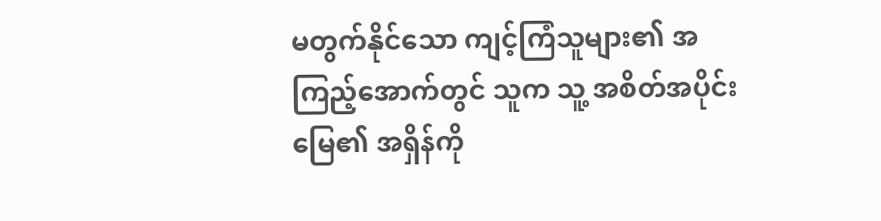မတွက်နိုင်သော ကျင့်ကြံသူများ၏ အကြည့်အောက်တွင် သူက သူ့ အစိတ်အပိုင်းမြေ၏ အရှိန်ကို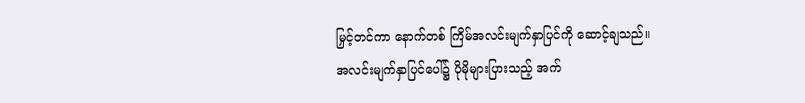မြှင့်တင်ကာ နောက်တစ် ကြိမ်အလင်းမျက်နှာပြင်ကို ဆောင့်ချသည်။
အလင်းမျက်နှာပြင်ပေါ်၌ ပိုမိုများပြားသည့် အက်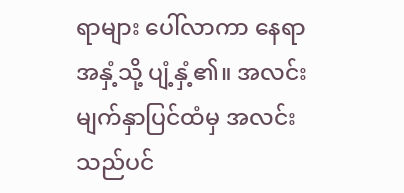ရာများ ပေါ်လာကာ နေရာအနှံ့သို့ ပျံ့နှံ့၏။ အလင်းမျက်နှာပြင်ထံမှ အလင်းသည်ပင်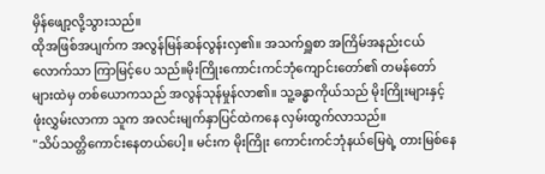မှိန်ဖျော့လို့သွားသည်။
ထိုအဖြစ်အပျက်က အလွန်မြန်ဆန်လွန်းလှ၏။ အသက်ရှူစာ အကြိမ်အနည်းငယ်လောက်သာ ကြာမြင့်ပေ သည်။မိုးကြိုးကောင်းကင်ဘုံကျောင်းတော်၏ တမန်တော် များထဲမှ တစ်ယောကသည် အလွန်သုန်မှုန်လာ၏။ သူ့ခန္ဓာကိုယ်သည် မိုးကြိုးများနှင့် ဖုံးလွှမ်းလာကာ သူက အလင်းမျက်နှာပြင်ထဲကနေ လှမ်းထွက်လာသည်။
"သိပ်သတ္တိကောင်းနေတယ်ပေါ့။ မင်းက မိုးကြိုး ကောင်းကင်ဘုံနယ်မြေရဲ့ တားမြစ်နေ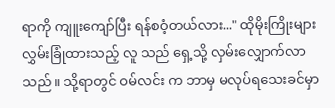ရာကို ကျူးကျော်ပြီး ရန်စဝံ့တယ်လား..." ထိုမိုးကြိုးများလွှမ်းခြုံထားသည့် လူ သည် ရှေ့သို့ လှမ်းလျှောက်လာသည်။ သို့ရာတွင် ဝမ်လင်း က ဘာမှ မလုပ်ရသေးခင်မှာ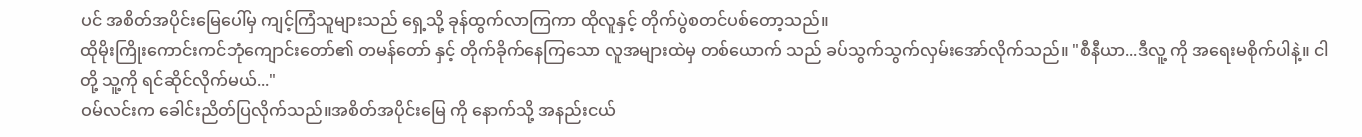ပင် အစိတ်အပိုင်းမြေပေါ်မှ ကျင့်ကြံသူများသည် ရှေ့သို့ ခုန်ထွက်လာကြကာ ထိုလူနှင့် တိုက်ပွဲစတင်ပစ်တော့သည်။
ထိုမိုးကြိုးကောင်းကင်ဘုံကျောင်းတော်၏ တမန်တော် နှင့် တိုက်ခိုက်နေကြသော လူအများထဲမှ တစ်ယောက် သည် ခပ်သွက်သွက်လှမ်းအော်လိုက်သည်။ "စီနီယာ...ဒီလူ့ ကို အရေးမစိုက်ပါနဲ့။ ငါတို့ သူ့ကို ရင်ဆိုင်လိုက်မယ်..."
ဝမ်လင်းက ခေါင်းညိတ်ပြလိုက်သည်။အစိတ်အပိုင်းမြေ ကို နောက်သို့ အနည်းငယ်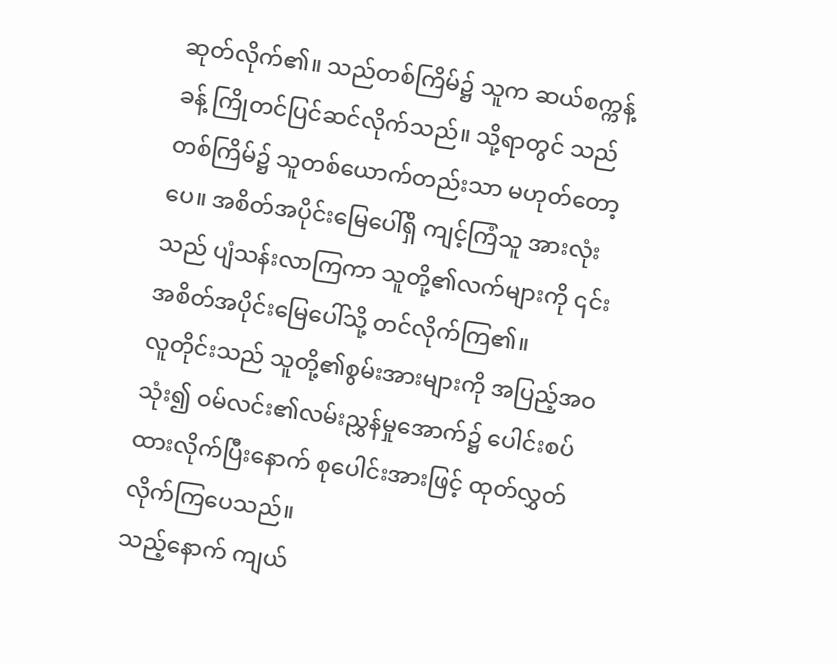ဆုတ်လိုက်၏။ သည်တစ်ကြိမ်၌ သူက ဆယ်စက္ကန့်ခန့် ကြိုတင်ပြင်ဆင်လိုက်သည်။ သို့ရာတွင် သည်တစ်ကြိမ်၌ သူတစ်ယောက်တည်းသာ မဟုတ်တော့ပေ။ အစိတ်အပိုင်းမြေပေါ်ရှိ ကျင့်ကြံသူ အားလုံးသည် ပျံသန်းလာကြကာ သူတို့၏လက်များကို ၎င်း အစိတ်အပိုင်းမြေပေါ်သို့ တင်လိုက်ကြ၏။
လူတိုင်းသည် သူတို့၏စွမ်းအားများကို အပြည့်အဝသုံး၍ ဝမ်လင်း၏လမ်းညွှန်မှုအောက်၌ ပေါင်းစပ်ထားလိုက်ပြီးနောက် စုပေါင်းအားဖြင့် ထုတ်လွှတ်လိုက်ကြပေသည်။
သည့်နောက် ကျယ်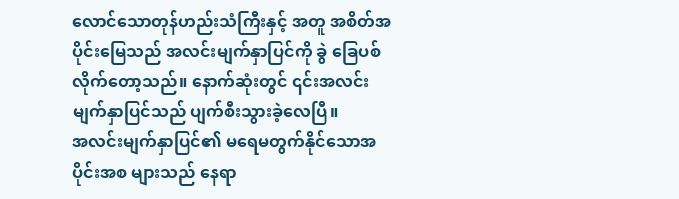လောင်သောတုန်ဟည်းသံကြီးနှင့် အတူ အစိတ်အပိုင်းမြေသည် အလင်းမျက်နှာပြင်ကို ခွဲ ခြေပစ်လိုက်တော့သည်။ နောက်ဆုံးတွင် ၎င်းအလင်း မျက်နှာပြင်သည် ပျက်စီးသွားခဲ့လေပြီ။
အလင်းမျက်နှာပြင်၏ မရေမတွက်နိုင်သောအပိုင်းအစ များသည် နေရာ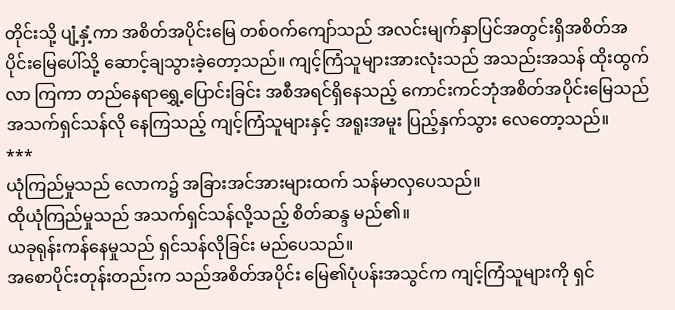တိုင်းသို့ ပျံ့နှံ့ကာ အစိတ်အပိုင်းမြေ တစ်ဝက်ကျော်သည် အလင်းမျက်နှာပြင်အတွင်းရှိအစိတ်အပိုင်းမြေပေါ်သို့ ဆောင့်ချသွားခဲ့တော့သည်။ ကျင့်ကြံသူများအားလုံးသည် အသည်းအသန် ထိုးထွက်လာ ကြကာ တည်နေရာရွှေ့ပြောင်းခြင်း အစီအရင်ရှိနေသည့် ကောင်းကင်ဘုံအစိတ်အပိုင်းမြေသည် အသက်ရှင်သန်လို နေကြသည့် ကျင့်ကြံသူများနှင့် အရူးအမူး ပြည့်နှက်သွား လေတော့သည်။
***
ယုံကြည်မှုသည် လောက၌ အခြားအင်အားများထက် သန်မာလှပေသည်။
ထိုယုံကြည်မှုသည် အသက်ရှင်သန်လို့သည့် စိတ်ဆန္ဒ မည်၏။
ယခုရုန်းကန်နေမှုသည် ရှင်သန်လိုခြင်း မည်ပေသည်။
အစောပိုင်းတုန်းတည်းက သည်အစိတ်အပိုင်း မြေ၏ပုံပန်းအသွင်က ကျင့်ကြံသူများကို ရှင်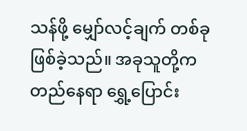သန်ဖို့ မျှော်လင့်ချက် တစ်ခု ဖြစ်ခဲ့သည်။ အခုသူတို့က တည်နေရာ ရွှေ့ပြောင်း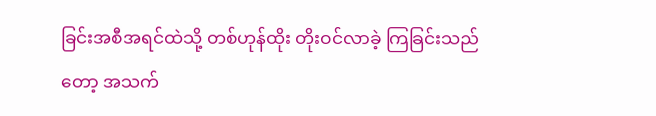ခြင်းအစီအရင်ထဲသို့ တစ်ဟုန်ထိုး တိုးဝင်လာခဲ့ ကြခြင်းသည်တော့ အသက်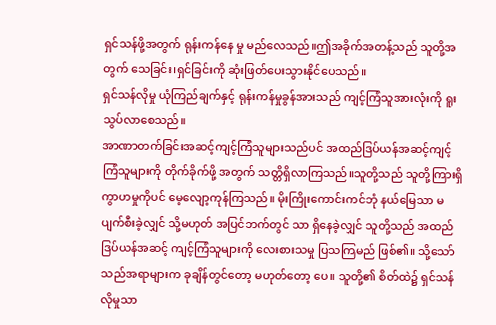ရှင်သန်ဖို့အတွက် ရုန်းကန်နေ မှု မည်လေသည်။ဤအခိုက်အတန့်သည် သူတို့အတွက် သေခြင်း၊ရှင်ခြင်းကို ဆုံးဖြတ်ပေးသွားနိုင်ပေသည်။
ရှင်သန်လိုမှု ယုံကြည်ချက်နှင့် ရုန်းကန်မှုခွန်အားသည် ကျင့်ကြံသူအားလုံးကို ရူးသွပ်လာစေသည်။
အာဏာတက်ခြင်းအဆင့်ကျင့်ကြံသူများသည်ပင် အထည်ဒြပ်ယန်အဆင့်ကျင့်ကြံသူများကို တိုက်ခိုက်ဖို့ အတွက် သတ္တိရှိလာကြသည်။သူတို့သည် သူတို့ကြားရှိ ကွာဟမှုကိုပင် မေ့လျော့ကုန်ကြသည်။ မိုးကြိုးကောင်းကင်ဘုံ နယ်မြေသာ မပျက်စီးခဲ့လျှင် သို့မဟုတ် အပြင်ဘက်တွင် သာ ရှိနေခဲ့လျှင် သူတို့သည် အထည်ဒြပ်ယန်အဆင့် ကျင့်ကြံသူများကို လေးစားသမှု ပြသကြမည် ဖြစ်၏။ သို့သော် သည်အရာများက ခုချိန်တွင်တော့ မဟုတ်တော့ ပေ။ သူတို့၏ စိတ်ထဲ၌ ရှင်သန်လိုမှုသာ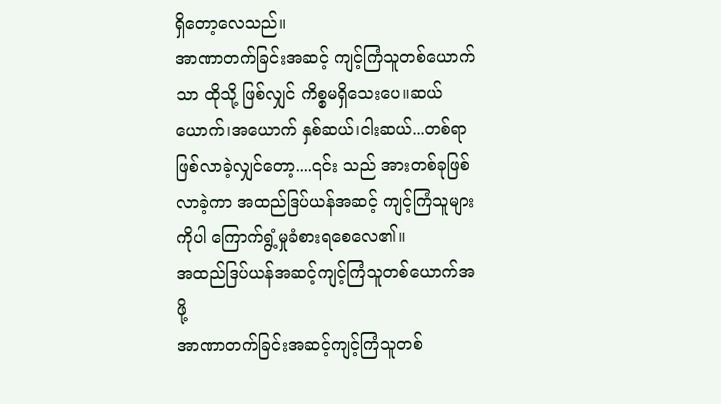ရှိတော့လေသည်။
အာဏာတက်ခြင်းအဆင့် ကျင့်ကြံသူတစ်ယောက်သာ ထိုသို့ ဖြစ်လျှင် ကိစ္စမရှိသေးပေ။ဆယ်ယောက်၊အယောက် နှစ်ဆယ်၊ငါးဆယ်...တစ်ရာ ဖြစ်လာခဲ့လျှင်တော့....၎င်း သည် အားတစ်ခုဖြစ်လာခဲ့ကာ အထည်ဒြပ်ယန်အဆင့် ကျင့်ကြံသူများကိုပါ ကြောက်ရွံ့မှုခံစားရစေလေ၏။
အထည်ဒြပ်ယန်အဆင့်ကျင့်ကြံသူတစ်ယောက်အဖို့
အာဏာတက်ခြင်းအဆင့်ကျင့်ကြံသူတစ်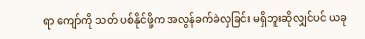ရာ ကျော်ကို သတ် ပစ်နိုင်ဖို့က အလွန်ခက်ခဲလှခြင်း မရှိဘူးဆိုလျှင်ပင် ယခု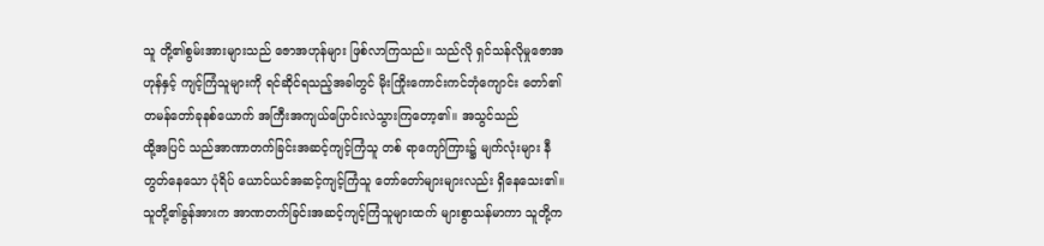သူ တို့၏စွမ်းအားများသည် ဇောအဟုန်များ ဖြစ်လာကြသည်။ သည်လို ရှင်သန်လိုမှုဇောအဟုန်နှင့် ကျင့်ကြံသူများကို ရင်ဆိုင်ရသည့်အခါတွင် မိုးကြိုးကောင်းကင်ဘုံကျောင်း တော်၏တမန်တော်ခုနစ်ယောက် အကြီးအကျယ်ပြောင်းလဲသွားကြတော့၏။ အသွင်သည်
ထို့အပြင် သည်အာဏာတက်ခြင်းအဆင့်ကျင့်ကြံသူ တစ် ရာကျော်ကြား၌ မျက်လုံးများ နီတွတ်နေသော ပုံရိပ် ယောင်ယင်အဆင့်ကျင့်ကြံသူ တော်တော်များများလည်း ရှိနေသေး၏။ သူတို့၏ခွန်အားက အာဏတက်ခြင်းအဆင့်ကျင့်ကြံသူများထက် များစွာသန်မာကာ သူတို့က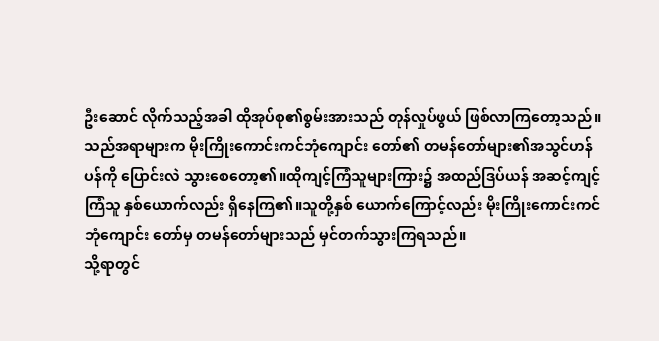ဦးဆောင် လိုက်သည့်အခါ ထိုအုပ်စု၏စွမ်းအားသည် တုန်လှုပ်ဖွယ် ဖြစ်လာကြတော့သည်။
သည်အရာများက မိုးကြိုးကောင်းကင်ဘုံကျောင်း တော်၏ တမန်တော်များ၏အသွင်ဟန်ပန်ကို ပြောင်းလဲ သွားစေတော့၏။ထိုကျင့်ကြံသူများကြား၌ အထည်ဒြပ်ယန် အဆင့်ကျင့်ကြံသူ နှစ်ယောက်လည်း ရှိနေကြ၏။သူတို့နှစ် ယောက်ကြောင့်လည်း မိုးကြိုးကောင်းကင်ဘုံကျောင်း တော်မှ တမန်တော်များသည် မှင်တက်သွားကြရသည်။
သို့ရာတွင်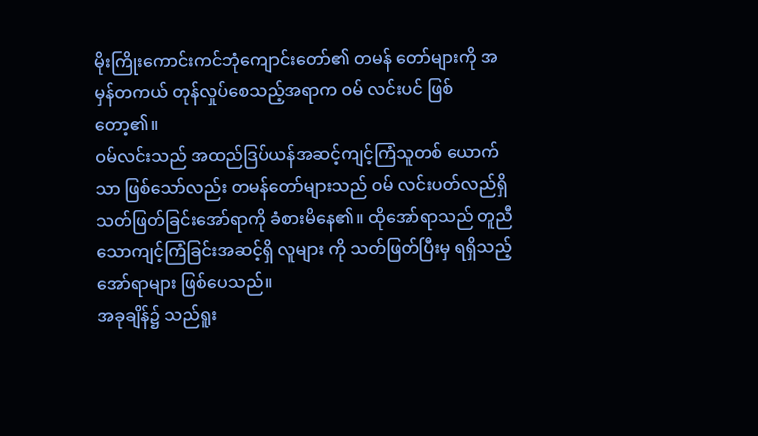မိုးကြိုးကောင်းကင်ဘုံကျောင်းတော်၏ တမန် တော်များကို အမှန်တကယ် တုန်လှုပ်စေသည့်အရာက ဝမ် လင်းပင် ဖြစ်တော့၏။
ဝမ်လင်းသည် အထည်ဒြပ်ယန်အဆင့်ကျင့်ကြံသူတစ် ယောက်သာ ဖြစ်သော်လည်း တမန်တော်များသည် ဝမ် လင်းပတ်လည်ရှိ သတ်ဖြတ်ခြင်းအော်ရာကို ခံစားမိနေ၏။ ထိုအော်ရာသည် တူညီသောကျင့်ကြံခြင်းအဆင့်ရှိ လူများ ကို သတ်ဖြတ်ပြီးမှ ရရှိသည့် အော်ရာများ ဖြစ်ပေသည်။
အခုချိန်၌ သည်ရူး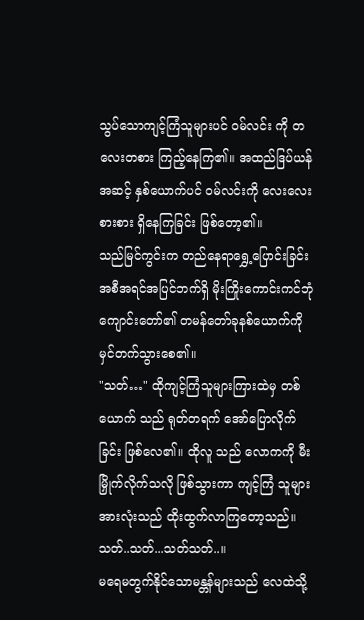သွပ်သောကျင့်ကြံသူများပင် ဝမ်လင်း ကို တလေးတစား ကြည့်နေကြ၏။ အထည်ဒြပ်ယန်အဆင့် နှစ်ယောက်ပင် ဝမ်လင်းကို လေးလေးစားစား ရှိနေကြခြင်း ဖြစ်တော့၏။
သည်မြင်ကွင်းက တည်နေရာရွှေ့ပြောင်းခြင်းအစီအရင်အပြင်ဘက်ရှိ မိုးကြိုးကောင်းကင်ဘုံကျောင်းတော်၏ တမန်တော်ခုနစ်ယောက်ကို မှင်တက်သွားစေ၏။
"သတ်…" ထိုကျင့်ကြံသူများကြားထဲမှ တစ်ယောက် သည် ရုတ်တရက် အော်ပြောလိုက်ခြင်း ဖြစ်လေ၏။ ထိုလူ သည် လောကကို မီးမြှိုက်လိုက်သလို ဖြစ်သွားကာ ကျင့်ကြံ သူများအားလုံးသည် ထိုးထွက်လာကြတော့သည်။
သတ်..သတ်...သတ်သတ်..။
မရေမတွက်နိုင်သောမန္တန်များသည် လေထဲသို့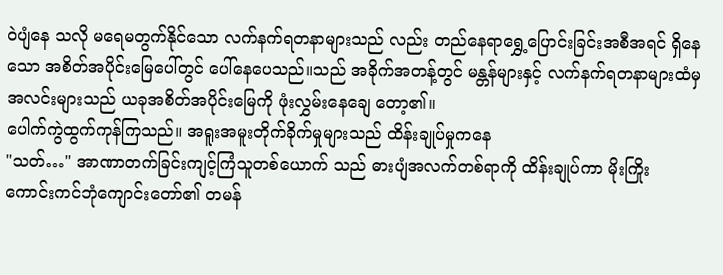ဝဲပျံနေ သလို မရေမတွက်နိုင်သော လက်နက်ရတနာများသည် လည်း တည်နေရာရွှေ့ပြောင်းခြင်းအစီအရင် ရှိနေသော အစိတ်အပိုင်းမြေပေါ်တွင် ပေါ်နေပေသည်။သည် အခိုက်အတန့်တွင် မန္တန်များနှင့် လက်နက်ရတနာများထံမှ အလင်းများသည် ယခုအစိတ်အပိုင်းမြေကို ဖုံးလွှမ်းနေချေ တော့၏။
ပေါက်ကွဲထွက်ကုန်ကြသည်။ အရူးအမူးတိုက်ခိုက်မှုများသည် ထိန်းချုပ်မှုကနေ
"သတ်…" အာဏာတက်ခြင်းကျင့်ကြံသူတစ်ယောက် သည် ဓားပျံအလက်တစ်ရာကို ထိန်းချုပ်ကာ မိုးကြိုး ကောင်းကင်ဘုံကျောင်းတော်၏ တမန်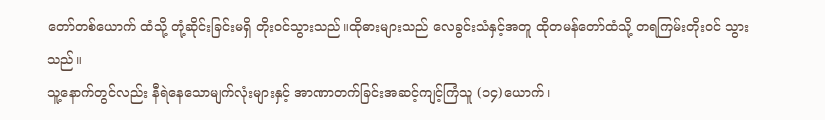တော်တစ်ယောက် ထံသို့ တုံ့ဆိုင်းခြင်းမရှိ တိုးဝင်သွားသည်။ထိုဓားများသည် လေခွင်းသံနှင့်အတူ ထိုတမန်တော်ထံသို့ တရကြမ်းတိုးဝင် သွားသည်။
သူ့နောက်တွင်လည်း နီရဲနေသောမျက်လုံးများနှင့် အာဏာတက်ခြင်းအဆင့်ကျင့်ကြံသူ (၁၄)ယောက်၊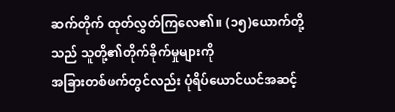ဆက်တိုက် ထုတ်လွှတ်ကြလေ၏။ (၁၅)ယောက်တို့သည် သူတို့၏တိုက်ခိုက်မှုများကို
အခြားတစ်ဖက်တွင်လည်း ပုံရိပ်ယောင်ယင်အဆင့်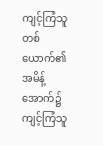ကျင့်ကြံသူတစ်ယောက်၏အမိန့်အောက်၌ ကျင့်ကြံသူ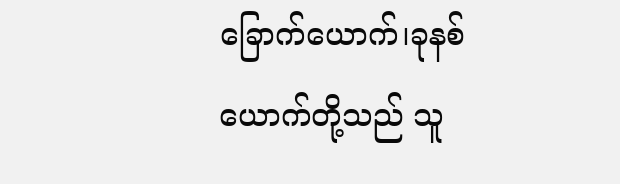ခြောက်ယောက်၊ခုနစ်ယောက်တို့သည် သူ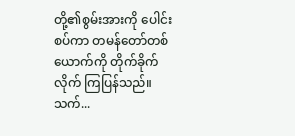တို့၏စွမ်းအားကို ပေါင်းစပ်ကာ တမန်တော်တစ်ယောက်ကို တိုက်ခိုက်လိုက် ကြပြန်သည်။
သက်...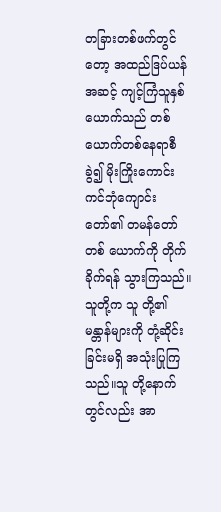တခြားတစ်ဖက်တွင်တော့ အထည်ဒြပ်ယန်အဆင့် ကျင့်ကြံသူနှစ်ယောက်သည် တစ်ယောက်တစ်နေရာစီခွဲ၍ မိုးကြိုးကောင်းကင်ဘုံကျောင်းတော်၏ တမန်တော်တစ် ယောက်ကို တိုက်ခိုက်ရန် သွားကြသည်။သူတို့က သူ တို့၏မန္တာန်များကို တုံ့ဆိုင်းခြင်းမရှိ အသုံးပြုကြသည်။သူ တို့နောက်တွင်လည်း အာ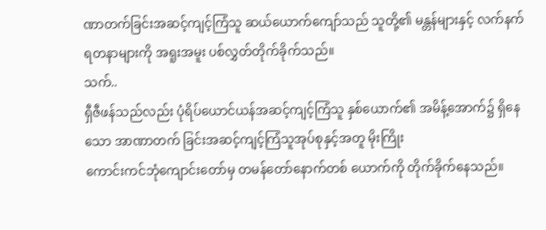ဏာတက်ခြင်းအဆင့်ကျင့်ကြံသူ ဆယ်ယောက်ကျော်သည် သူတို့၏ မန္တန်များနှင့် လက်နက် ရတနာများကို အရူးအမူး ပစ်လွှတ်တိုက်ခိုက်သည်။
သက်..
ရှီဇီဖန်သည်လည်း ပုံရိပ်ယောင်ယန်အဆင့်ကျင့်ကြံသူ နှစ်ယောက်၏ အမိန့်အောက်၌ ရှိနေသော အာဏာတက် ခြင်းအဆင့်ကျင့်ကြံသူအုပ်စုနှင့်အတူ မိုးကြိုး
ကောင်းကင်ဘုံကျောင်းတော်မှ တမန်တော်နောက်တစ် ယောက်ကို တိုက်ခိုက်နေသည်။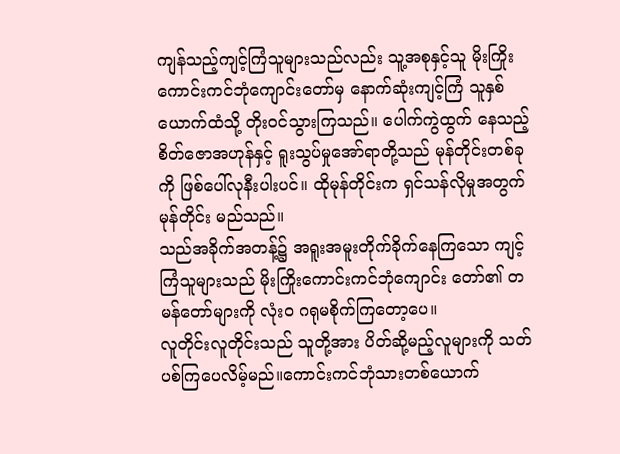ကျန်သည့်ကျင့်ကြံသူများသည်လည်း သူ့အစုနှင့်သူ မိုးကြိုးကောင်းကင်ဘုံကျောင်းတော်မှ နောက်ဆုံးကျင့်ကြံ သူနှစ်ယောက်ထံသို့ တိုးဝင်သွားကြသည်။ ပေါက်ကွဲထွက် နေသည့်စိတ်ဇောအဟုန်နှင့် ရူးသွပ်မှုအော်ရာတို့သည် မုန်တိုင်းတစ်ခုကို ဖြစ်ပေါ်လုနီးပါးပင်။ ထိုမုန်တိုင်းက ရှင်သန်လိုမှုအတွက် မုန်တိုင်း မည်သည်။
သည်အခိုက်အတန့်၌ အရူးအမူးတိုက်ခိုက်နေကြသော ကျင့်ကြံသူများသည် မိုးကြိုးကောင်းကင်ဘုံကျောင်း တော်၏ တမန်တော်များကို လုံးဝ ဂရုမစိုက်ကြတော့ပေ။
လူတိုင်းလူတိုင်းသည် သူတို့အား ပိတ်ဆို့မည့်လူများကို သတ်ပစ်ကြပေလိမ့်မည်။ကောင်းကင်ဘုံသားတစ်ယောက်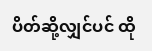ပိတ်ဆို့လျှင်ပင် ထို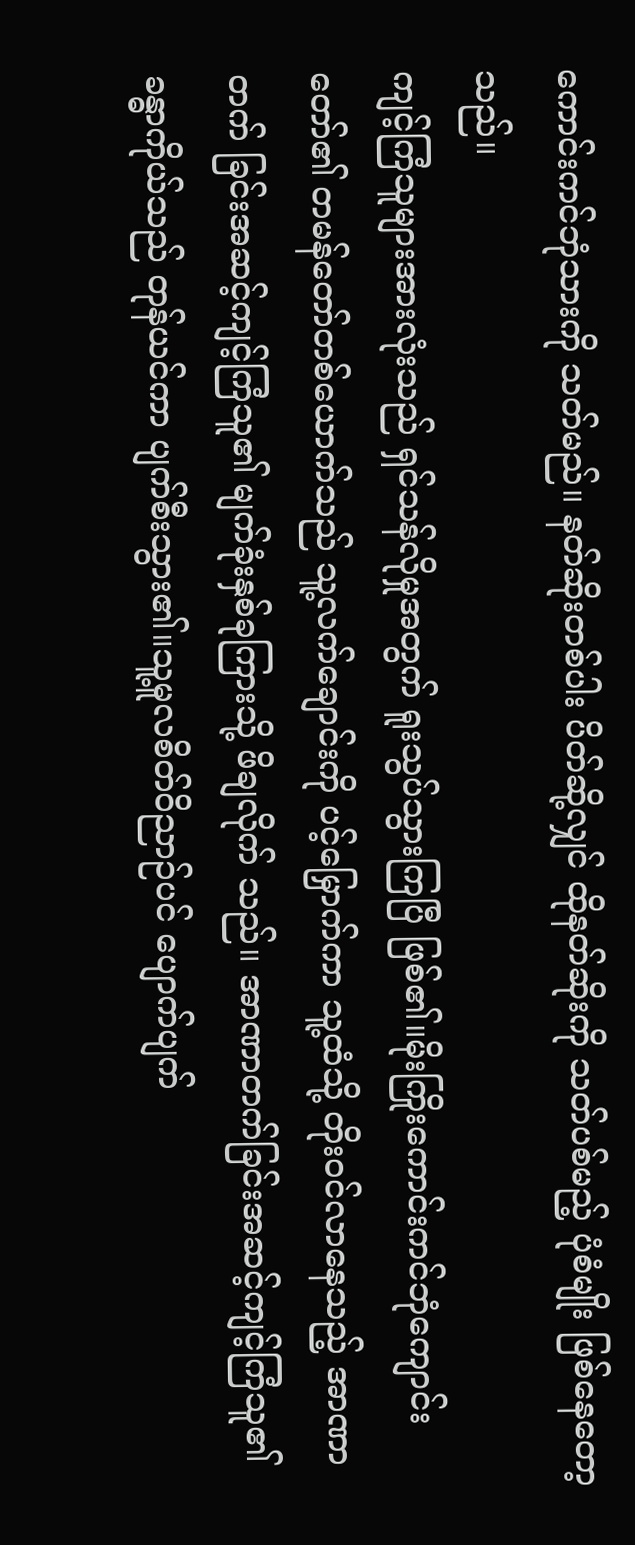ကောင်းကင်ဘုံသားကို သတ်မည်။ နတ်ဆိုးတစ်ပါး ပိတ်ဆို့လျှင် ထိုနတ်ဆိုးကို သတ်ပစ်မည့် ပုံစံမျိုး ဖြစ်နေတော့သည်။
ကျင့်ကြံသူများအားလုံးသည် ရှင်သန်လိုမှုအတွက် ရူးသွပ်သွားကြပြီ ဖြစ်၏။မိုးကြိုးကောင်းကင်ဘုံကျောင်း တော်၏ တမန်တော်တစ်ယောက်သည် သူ့လက်ချောင်းကို ပင့်မြှောက်ကာ သူ့ထံသို့ တိုးဝင်လာနေသည့် အာဏာတက် ခြင်းအဆင့်ကျင့်ကြံသူ၏ မျက်ခုံးနှစ်ခုကြားသို့ ဖိချလိုက် သည်။ အာဏာတက်ခြင်းအဆင့်ကျင့်ကြံသူ၏ ခန္ဓာကိုယ်သည် တုန်ယင်ကာ ပျက်စီးသွား၏။သူ့မူလစိတ်ဝိညာဉ်ပင် ပျောက်ပျက်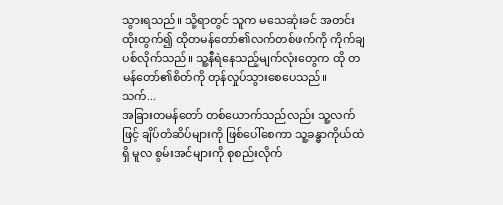သွားရသည်။ သို့ရာတွင် သူက မသေဆုံးခင် အတင်းထိုးထွက်၍ ထိုတမန်တော်၏လက်တစ်ဖက်ကို ကိုက်ချပစ်လိုက်သည်။ သူ့နီရဲနေသည့်မျက်လုံးတွေက ထို တမန်တော်၏စိတ်ကို တုန်လှုပ်သွားစေပေသည်။
သက်...
အခြားတမန်တော် တစ်ယောက်သည်လည်း သူ့လက်ဖြင့် ချိပ်တံဆိပ်များကို ဖြစ်ပေါ်စေကာ သူ့ခန္ဓာကိုယ်ထဲရှိ မူလ စွမ်းအင်များကို စုစည်းလိုက်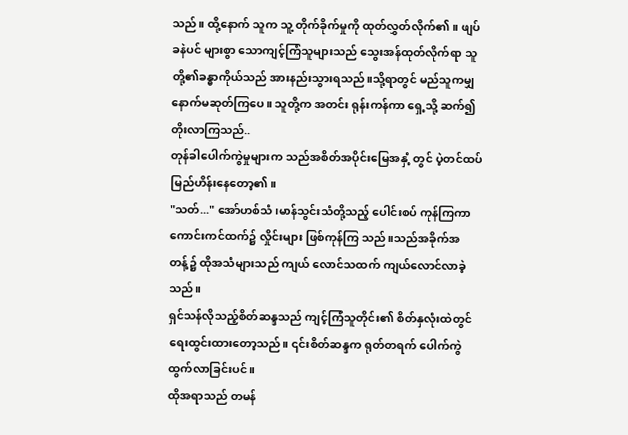သည်။ ထို့နောက် သူက သူ့ တိုက်ခိုက်မှုကို ထုတ်လွှတ်လိုက်၏။ ဖျပ်ခနဲပင် များစွာ သောကျင့်ကြံသူများသည် သွေးအန်ထုတ်လိုက်ရာ သူ တို့၏ခန္ဓာကိုယ်သည် အားနည်းသွားရသည်။သို့ရာတွင် မည်သူကမျှ နောက်မဆုတ်ကြပေ။ သူတို့က အတင်း ရုန်းကန်ကာ ရှေ့သို့ ဆက်၍ တိုးလာကြသည်..
တုန်ခါပေါက်ကွဲမှုများက သည်အစိတ်အပိုင်းမြေအနှံ့ တွင် ပဲ့တင်ထပ် မြည်ဟိန်းနေတော့၏။
"သတ်..." အော်ဟစ်သံ၊မာန်သွင်းသံတို့သည့် ပေါင်းစပ် ကုန်ကြကာ ကောင်းကင်ထက်၌ လှိုင်းများ ဖြစ်ကုန်ကြ သည်။သည်အခိုက်အတန့်၌ ထိုအသံများသည် ကျယ် လောင်သထက် ကျယ်လောင်လာခဲ့သည်။
ရှင်သန်လိုသည့်စိတ်ဆန္ဒသည် ကျင့်ကြံသူတိုင်း၏ စိတ်နှလုံးထဲတွင် ရေးထွင်းထားတော့သည်။ ၎င်းစိတ်ဆန္ဒက ရုတ်တရက် ပေါက်ကွဲထွက်လာခြင်းပင်။
ထိုအရာသည် တမန်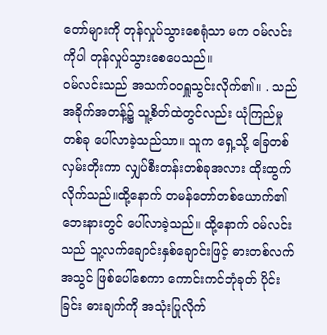တော်များကို တုန်လှုပ်သွားစေရုံသာ မက ဝမ်လင်းကိုပါ တုန်လှုပ်သွားစေပေသည်။
ဝမ်လင်းသည် အသက်ဝဝရှူသွင်းလိုက်၏။ . သည် အခိုက်အတန့်၌ သူ့စိတ်ထဲတွင်လည်း ယုံကြည်မှုတစ်ခု ပေါ်လာခဲ့သည်သာ။ သူက ရှေ့သို့ ခြေတစ်လှမ်းတိုးကာ လျှပ်စီးတန်းတစ်ခုအလား ထိုးထွက်လိုက်သည်။ထို့နောက် တမန်တော်တစ်ယောက်၏ ဘေးနားတွင် ပေါ်လာခဲ့သည်။ ထို့နောက် ဝမ်လင်းသည် သူ့လက်ချောင်းနှစ်ချောင်းဖြင့် ဓားတစ်လက်အသွင် ဖြစ်ပေါ်စေကာ ကောင်းကင်ဘုံခုတ် ပိုင်းခြင်း ဓားချက်ကို အသုံးပြုလိုက်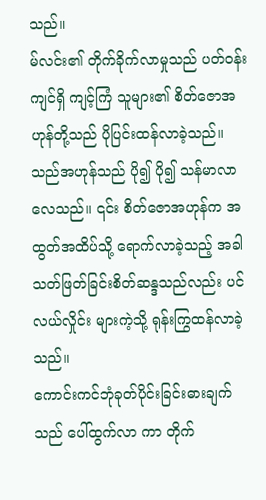သည်။
မ်လင်း၏ တိုက်ခိုက်လာမှုသည် ပတ်ဝန်းကျင်ရှိ ကျင့်ကြံ သူများ၏ စိတ်ဇောအဟုန်တို့သည် ပိုပြင်းထန်လာခဲ့သည်။ သည်အဟုန်သည် ပို၍ ပို၍ သန်မာလာလေသည်။ ၎င်း စိတ်ဇောအဟုန်က အထွတ်အထိပ်သို့ ရောက်လာခဲ့သည့် အခါ သတ်ဖြတ်ခြင်းစိတ်ဆန္ဒသည်လည်း ပင်လယ်လှိုင်း များကဲ့သို့ ရုန်းကြွထန်လာခဲ့သည်။
ကောင်းကင်ဘုံခုတ်ပိုင်းခြင်းဓားချက်သည် ပေါ်ထွက်လာ ကာ တိုက်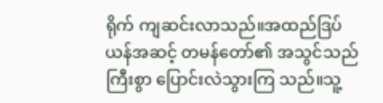ရိုက် ကျဆင်းလာသည်။အထည်ဒြပ်ယန်အဆင့် တမန်တော်၏ အသွင်သည် ကြီးစွာ ပြောင်းလဲသွားကြ သည်။သူ့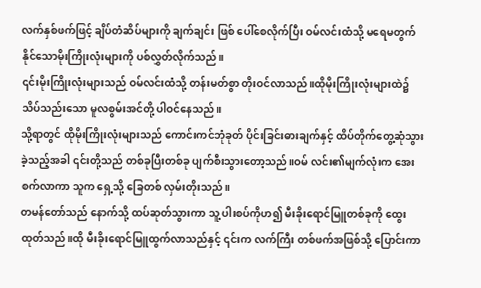လက်နှစ်ဖက်ဖြင့် ချိပ်တံဆိပ်များကို ချက်ချင်း ဖြစ် ပေါ်စေလိုက်ပြီး ဝမ်လင်းထံသို့ မရေမတွက်နိုင်သောမိုးကြိုးလုံးများကို ပစ်လွှတ်လိုက်သည်။
၎င်းမိုးကြိုးလုံးများသည် ဝမ်လင်းထံသို့ တန်းမတ်စွာ တိုးဝင်လာသည်။ထိုမိုးကြိုးလုံးများထဲ၌ သိပ်သည်းသော မူလစွမ်းအင်တို့ ပါဝင်နေသည်။
သို့ရာတွင် ထိုမိုးကြိုးလုံးများသည် ကောင်းကင်ဘုံခုတ် ပိုင်းခြင်းဓားချက်နှင့် ထိပ်တိုက်တွေ့ဆုံသွားခဲ့သည့်အခါ ၎င်းတို့သည် တစ်ခုပြီးတစ်ခု ပျက်စီးသွားတော့သည်။ဝမ် လင်း၏မျက်လုံးက အေးစက်လာကာ သူက ရှေ့သို့ ခြေတစ် လှမ်းတိုးသည်။
တမန်တော်သည် နောက်သို့ ထပ်ဆုတ်သွားကာ သူ့ ပါးစပ်ကိုဟ၍ မီးခိုးရောင်မြူတစ်ခုကို ထွေးထုတ်သည်။ထို မီးခိုးရောင်မြူထွက်လာသည်နှင့် ၎င်းက လက်ကြီး တစ်ဖက်အဖြစ်သို့ ပြောင်းကာ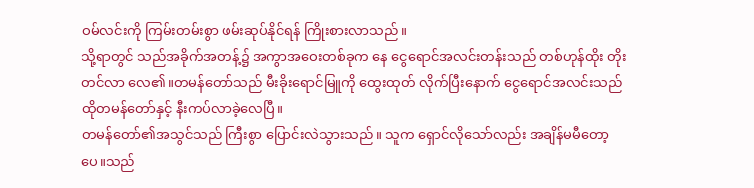ဝမ်လင်းကို ကြမ်းတမ်းစွာ ဖမ်းဆုပ်နိုင်ရန် ကြိုးစားလာသည်။
သို့ရာတွင် သည်အခိုက်အတန့်၌ အကွာအဝေးတစ်ခုက နေ ငွေရောင်အလင်းတန်းသည် တစ်ဟုန်ထိုး တိုးတင်လာ လေ၏။တမန်တော်သည် မီးခိုးရောင်မြူကို ထွေးထုတ် လိုက်ပြီးနောက် ငွေရောင်အလင်းသည် ထိုတမန်တော်နှင့် နီးကပ်လာခဲ့လေပြီ။
တမန်တော်၏အသွင်သည် ကြီးစွာ ပြောင်းလဲသွားသည်။ သူက ရှောင်လိုသော်လည်း အချိန်မမီတော့ပေ။သည်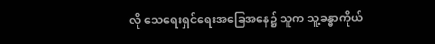လို သေရေးရှင်ရေးအခြေအနေ၌ သူက သူ့ခန္ဓာကိုယ်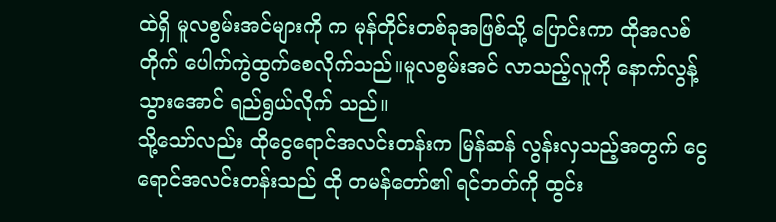ထဲရှိ မူလစွမ်းအင်များကို က မုန်တိုင်းတစ်ခုအဖြစ်သို့ ပြောင်းကာ ထိုအလစ်တိုက် ပေါက်ကွဲထွက်စေလိုက်သည်။မူလစွမ်းအင် လာသည့်လူကို နောက်လွန့်သွားအောင် ရည်ရွယ်လိုက် သည်။
သို့သော်လည်း ထိုငွေရောင်အလင်းတန်းက မြန်ဆန် လွန်းလှသည့်အတွက် ငွေရောင်အလင်းတန်းသည် ထို တမန်တော်၏ ရင်ဘတ်ကို ထွင်း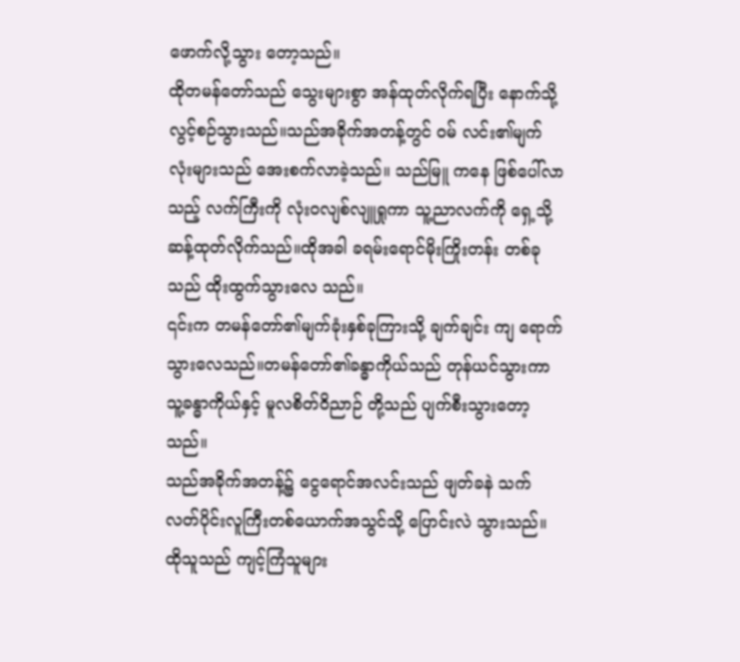ဖောက်လို့သွား တော့သည်။
ထိုတမန်တော်သည် သွေးများစွာ အန်ထုတ်လိုက်ရပြီး နောက်သို့ လွင့်စဉ်သွားသည်။သည်အခိုက်အတန့်တွင် ဝမ် လင်း၏မျက်လုံးများသည် အေးစက်လာခဲ့သည်။ သည်မြူ ကနေ ဖြစ်ပေါ်လာသည့် လက်ကြီးကို လုံးဝလျစ်လျူရှုကာ သူ့ညာလက်ကို ရှေ့သို့ ဆန့်ထုတ်လိုက်သည်။ထိုအခါ ခရမ်းရောင်မိုးကြိုးတန်း တစ်ခုသည် ထိုးထွက်သွားလေ သည်။
၎င်းက တမန်တော်၏မျက်ခုံးနှစ်ခုကြားသို့ ချက်ချင်း ကျ ရောက်သွားလေသည်။တမန်တော်၏ခန္ဓာကိုယ်သည် တုန်ယင်သွားကာ သူ့ခန္ဓာကိုယ်နှင့် မူလစိတ်ဝိညာဉ် တို့သည် ပျက်စီးသွားတော့သည်။
သည်အခိုက်အတန့်၌ ငွေရောင်အလင်းသည် ဖျတ်ခနဲ သက်လတ်ပိုင်းလူကြီးတစ်ယောက်အသွင်သို့ ပြောင်းလဲ သွားသည်။ထိုသူသည် ကျင့်ကြံသူများ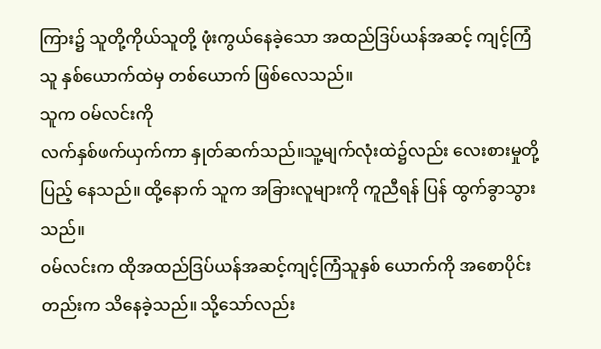ကြား၌ သူတို့ကိုယ်သူတို့ ဖုံးကွယ်နေခဲ့သော အထည်ဒြပ်ယန်အဆင့် ကျင့်ကြံသူ နှစ်ယောက်ထဲမှ တစ်ယောက် ဖြစ်လေသည်။
သူက ဝမ်လင်းကို
လက်နှစ်ဖက်ယှက်ကာ နှုတ်ဆက်သည်။သူ့မျက်လုံးထဲ၌လည်း လေးစားမှုတို့ ပြည့် နေသည်။ ထို့နောက် သူက အခြားလူများကို ကူညီရန် ပြန် ထွက်ခွာသွားသည်။
ဝမ်လင်းက ထိုအထည်ဒြပ်ယန်အဆင့်ကျင့်ကြံသူနှစ် ယောက်ကို အစောပိုင်းတည်းက သိနေခဲ့သည်။ သို့သော်လည်း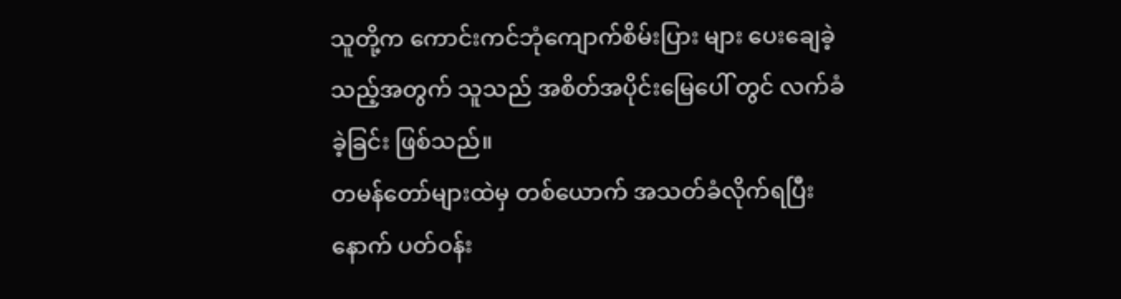သူတို့က ကောင်းကင်ဘုံကျောက်စိမ်းပြား များ ပေးချေခဲ့သည့်အတွက် သူသည် အစိတ်အပိုင်းမြေပေါ် တွင် လက်ခံခဲ့ခြင်း ဖြစ်သည်။
တမန်တော်များထဲမှ တစ်ယောက် အသတ်ခံလိုက်ရပြီး နောက် ပတ်ဝန်း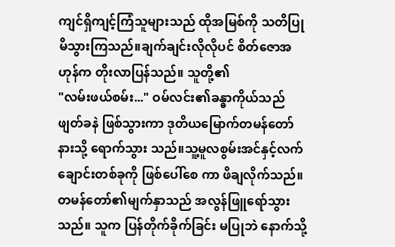ကျင်ရှိကျင့်ကြံသူများသည် ထိုအမြစ်ကို သတိပြုမိသွားကြသည်။ချက်ချင်းလိုလိုပင် စိတ်ဇောအဟုန်က တိုးလာပြန်သည်။ သူတို့၏
"လမ်းဖယ်စမ်း..." ဝမ်လင်း၏ခန္ဓာကိုယ်သည် ဖျတ်ခနဲ ဖြစ်သွားကာ ဒုတိယမြောက်တမန်တော်နားသို့ ရောက်သွား သည်။သူ့မူလစွမ်းအင်နှင့်လက်ချောင်းတစ်ခုကို ဖြစ်ပေါ်စေ ကာ ဖိချလိုက်သည်။
တမန်တော်၏မျက်နှာသည် အလွန်ဖြူရော်သွားသည်။ သူက ပြန်တိုက်ခိုက်ခြင်း မပြုဘဲ နောက်သို့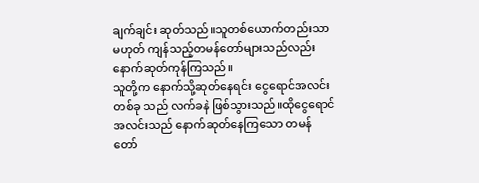ချက်ချင်း ဆုတ်သည်။သူတစ်ယောက်တည်းသာ မဟုတ် ကျန်သည့်တမန်တော်များသည်လည်း နောက်ဆုတ်ကုန်ကြသည်။
သူတို့က နောက်သို့ဆုတ်နေရင်း ငွေရောင်အလင်းတစ်ခု သည် လက်ခနဲ ဖြစ်သွားသည်။ထိုငွေရောင်အလင်းသည် နောက်ဆုတ်နေကြသော တမန်တော်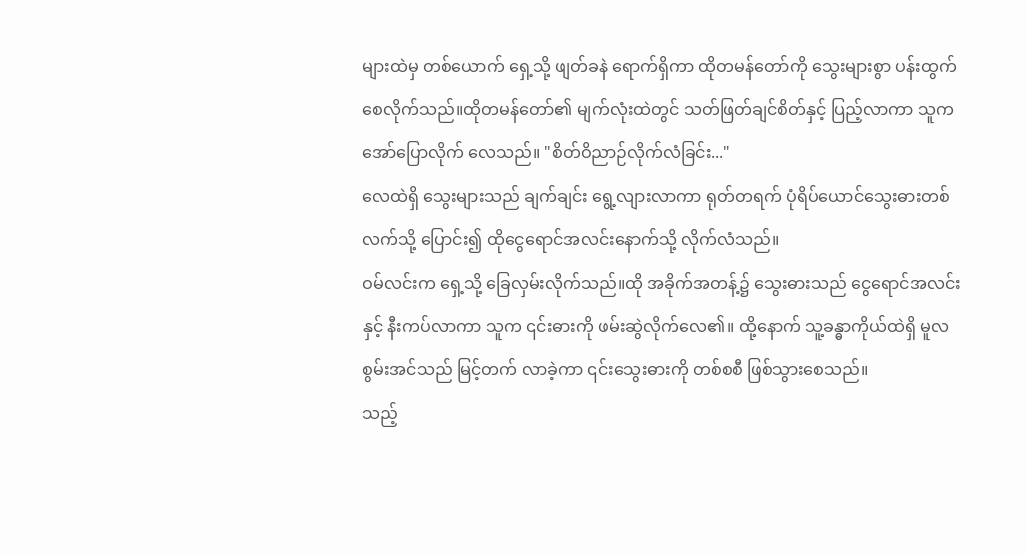များထဲမှ တစ်ယောက် ရှေ့သို့ ဖျတ်ခနဲ ရောက်ရှိကာ ထိုတမန်တော်ကို သွေးများစွာ ပန်းထွက်စေလိုက်သည်။ထိုတမန်တော်၏ မျက်လုံးထဲတွင် သတ်ဖြတ်ချင်စိတ်နှင့် ပြည့်လာကာ သူက အော်ပြောလိုက် လေသည်။ "စိတ်ဝိညာဉ်လိုက်လံခြင်း..."
လေထဲရှိ သွေးများသည် ချက်ချင်း ရွေ့လျားလာကာ ရုတ်တရက် ပုံရိပ်ယောင်သွေးဓားတစ်လက်သို့ ပြောင်း၍ ထိုငွေရောင်အလင်းနောက်သို့ လိုက်လံသည်။
ဝမ်လင်းက ရှေ့သို့ ခြေလှမ်းလိုက်သည်။ထို အခိုက်အတန့်၌ သွေးဓားသည် ငွေရောင်အလင်းနှင့် နီးကပ်လာကာ သူက ၎င်းဓားကို ဖမ်းဆွဲလိုက်လေ၏။ ထို့နောက် သူ့ခန္ဓာကိုယ်ထဲရှိ မူလစွမ်းအင်သည် မြင့်တက် လာခဲ့ကာ ၎င်းသွေးဓားကို တစ်စစီ ဖြစ်သွားစေသည်။
သည့်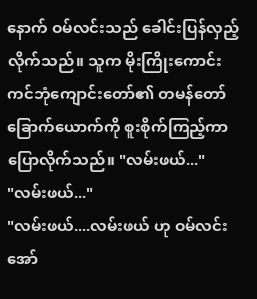နောက် ဝမ်လင်းသည် ခေါင်းပြန်လှည့်လိုက်သည်။ သူက မိုးကြိုးကောင်းကင်ဘုံကျောင်းတော်၏ တမန်တော် ခြောက်ယောက်ကို စူးစိုက်ကြည့်ကာ ပြောလိုက်သည်။ "လမ်းဖယ်..."
"လမ်းဖယ်..."
"လမ်းဖယ်....လမ်းဖယ် ဟု ဝမ်လင်းအော်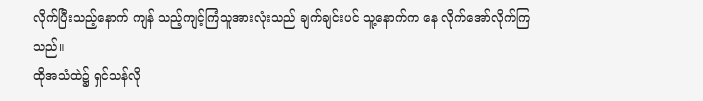လိုက်ပြီးသည့်နောက် ကျန် သည့်ကျင့်ကြံသူအားလုံးသည် ချက်ချင်းပင် သူ့နောက်က နေ လိုက်အော်လိုက်ကြသည်။
ထိုအသံထဲ၌ ရှင်သန်လို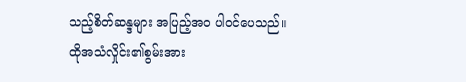သည့်စိတ်ဆန္ဒများ အပြည့်အဝ ပါဝင်ပေသည်။
ထိုအသံလှိုင်း၏စွမ်းအား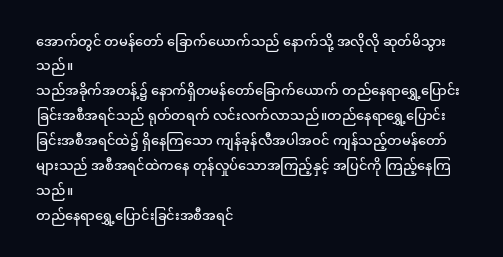အောက်တွင် တမန်တော် ခြောက်ယောက်သည် နောက်သို့ အလိုလို ဆုတ်မိသွား သည်။
သည်အခိုက်အတန့်၌ နောက်ရှိတမန်တော်ခြောက်ယောက် တည်နေရာရွှေ့ပြောင်းခြင်းအစီအရင်သည် ရုတ်တရက် လင်းလက်လာသည်။တည်နေရာရွှေ့ပြောင်း ခြင်းအစီအရင်ထဲ၌ ရှိနေကြသော ကျန်ခုန်လီအပါအဝင် ကျန်သည့်တမန်တော်များသည် အစီအရင်ထဲကနေ တုန်လှုပ်သောအကြည့်နှင့် အပြင်ကို ကြည့်နေကြသည်။
တည်နေရာရွှေ့ပြောင်းခြင်းအစီအရင်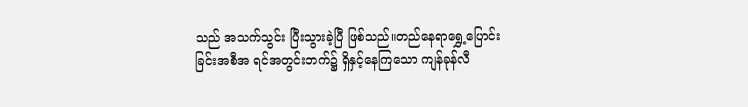သည် အသက်သွင်း ပြီးသွားခဲ့ပြီ ဖြစ်သည်။တည်နေရာရွှေ့ပြောင်းခြင်းအစီအ ရင်အတွင်းဘက်၌ ရှိနှင့်နေကြသော ကျန်ခုန်လီ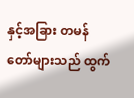နှင့်အခြား တမန်တော်များသည် ထွက်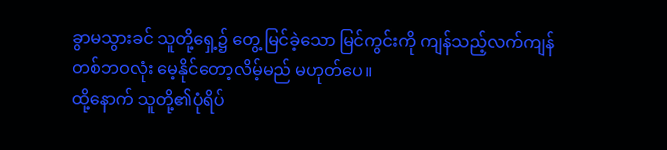ခွာမသွားခင် သူတို့ရှေ့၌ တွေ့ မြင်ခဲ့သော မြင်ကွင်းကို ကျန်သည့်လက်ကျန်တစ်ဘဝလုံး မေ့နိုင်တော့လိမ့်မည် မဟုတ်ပေ။
ထို့နောက် သူတို့၏ပုံရိပ်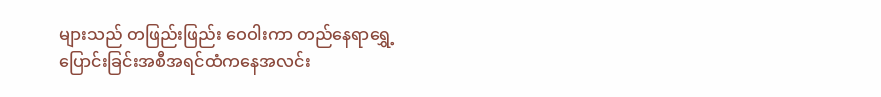များသည် တဖြည်းဖြည်း ဝေဝါးကာ တည်နေရာရွှေ့ပြောင်းခြင်းအစီအရင်ထံကနေအလင်း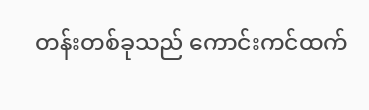တန်းတစ်ခုသည် ကောင်းကင်ထက်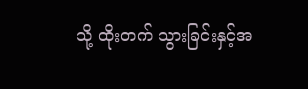သို့ ထိုးတက် သွားခြင်းနှင့်အ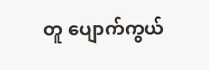တူ ပျောက်ကွယ်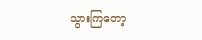သွားကြတော့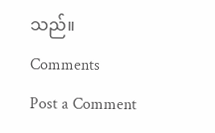သည်။
Comments
Post a Comment